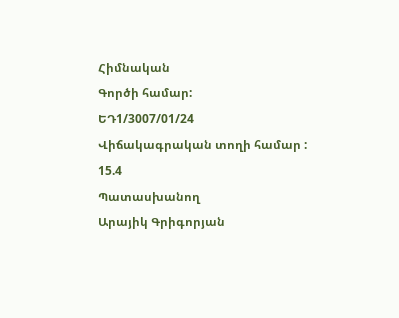Հիմնական
Գործի համար:
ԵԴ1/3007/01/24
Վիճակագրական տողի համար :
15.4
Պատասխանող
Արայիկ Գրիգորյան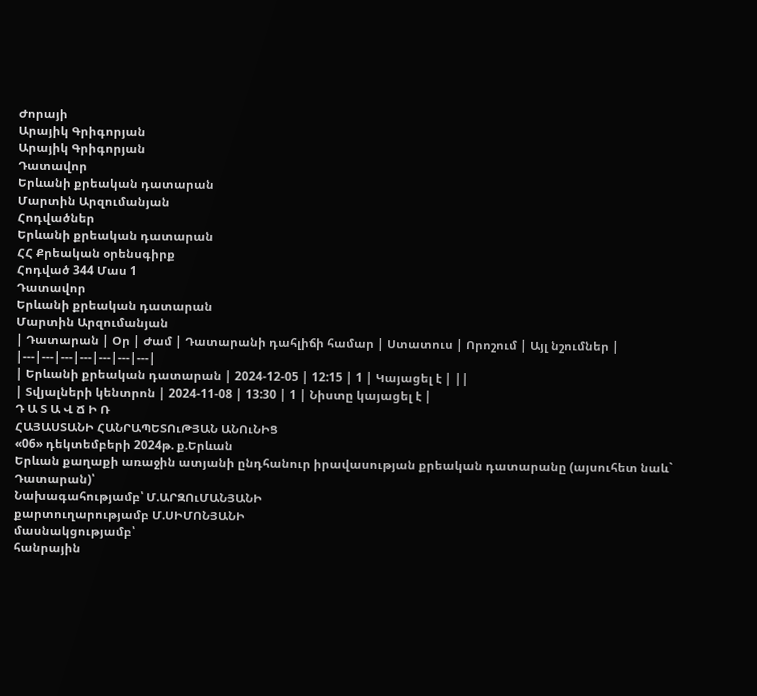Ժորայի
Արայիկ Գրիգորյան
Արայիկ Գրիգորյան
Դատավոր
Երևանի քրեական դատարան
Մարտին Արզումանյան
Հոդվածներ
Երևանի քրեական դատարան
ՀՀ Քրեական օրենսգիրք
Հոդված 344 Մաս 1
Դատավոր
Երևանի քրեական դատարան
Մարտին Արզումանյան
| Դատարան | Օր | Ժամ | Դատարանի դահլիճի համար | Ստատուս | Որոշում | Այլ նշումներ |
|---|---|---|---|---|---|---|
| Երևանի քրեական դատարան | 2024-12-05 | 12:15 | 1 | Կայացել է | ||
| Տվյալների կենտրոն | 2024-11-08 | 13:30 | 1 | Նիստը կայացել է |
Դ Ա Տ Ա Վ Ճ Ի Ռ
ՀԱՅԱՍՏԱՆԻ ՀԱՆՐԱՊԵՏՈւԹՅԱՆ ԱՆՈւՆԻՑ
«06» դեկտեմբերի 2024թ. ք.Երևան
Երևան քաղաքի առաջին ատյանի ընդհանուր իրավասության քրեական դատարանը (այսուհետ նաև` Դատարան)՝
Նախագահությամբ՝ Մ.ԱՐԶՈւՄԱՆՅԱՆԻ
քարտուղարությամբ Մ.ՍԻՄՈՆՅԱՆԻ
մասնակցությամբ՝
հանրային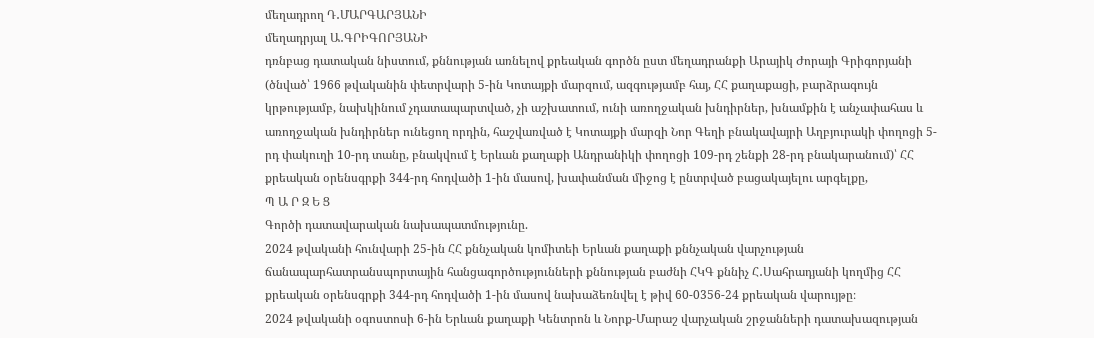մեղադրող Դ․ՄԱՐԳԱՐՅԱՆԻ
մեղադրյալ Ա․ԳՐԻԳՈՐՅԱՆԻ
դռնբաց դատական նիստում, քննության առնելով քրեական գործն ըստ մեղադրանքի Արայիկ Ժորայի Գրիգորյանի (ծնված՝ 1966 թվականին փետրվարի 5-ին Կոտայքի մարզում, ազգությամբ հայ, ՀՀ քաղաքացի, բարձրագույն կրթությամբ, նախկինում չդատապարտված, չի աշխատում, ունի առողջական խնդիրներ, խնամքին է անչափահաս և առողջական խնդիրներ ունեցող որդին, հաշվառված է Կոտայքի մարզի Նոր Գեղի բնակավայրի Աղբյուրակի փողոցի 5-րդ փակուղի 10-րդ տանը, բնակվում է Երևան քաղաքի Անդրանիկի փողոցի 109-րդ շենքի 28-րդ բնակարանում)՝ ՀՀ քրեական օրենսգրքի 344-րդ հոդվածի 1-ին մասով, խափանման միջոց է ընտրված բացակայելու արգելքը,
Պ Ա Ր Զ Ե Ց
Գործի դատավարական նախապատմությունը.
2024 թվականի հունվարի 25-ին ՀՀ քննչական կոմիտեի Երևան քաղաքի քննչական վարչության ճանապարհատրանսպորտային հանցագործությունների քննության բաժնի ՀԿԳ քննիչ Հ․Սահրադյանի կողմից ՀՀ քրեական օրենսգրքի 344-րդ հոդվածի 1-ին մասով նախաձեռնվել է թիվ 60-0356-24 քրեական վարույթը։
2024 թվականի օգոստոսի 6-ին Երևան քաղաքի Կենտրոն և Նորք-Մարաշ վարչական շրջանների դատախազության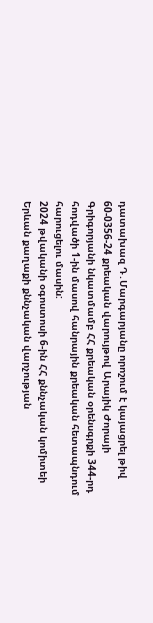դատախազ Դ․Մարգարյանը որոշում է կայացրել թիվ 60-0356-24 քրեական վարույթով Արայիկ Ժորայի Գրիգորյանի նկատմամբ ՀՀ քրեական օրենսգրքի 344-րդ հոդվածի 1-ին մասով հանրային քրեական հետապնդում հարուցելու մասին:
2024 թվականի օգոստոսի 6-ին ՀՀ քննչական կոմիտեի Երևան քաղաքի քննչական վարչության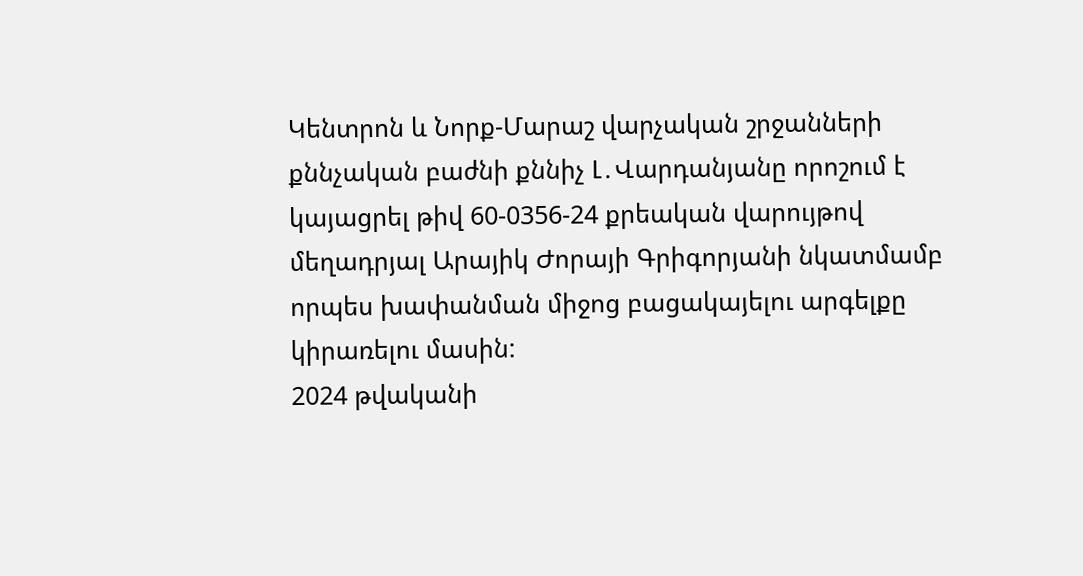Կենտրոն և Նորք-Մարաշ վարչական շրջանների քննչական բաժնի քննիչ Լ․Վարդանյանը որոշում է կայացրել թիվ 60-0356-24 քրեական վարույթով մեղադրյալ Արայիկ Ժորայի Գրիգորյանի նկատմամբ որպես խափանման միջոց բացակայելու արգելքը կիրառելու մասին:
2024 թվականի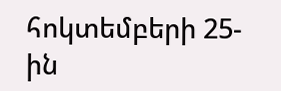հոկտեմբերի 25-ին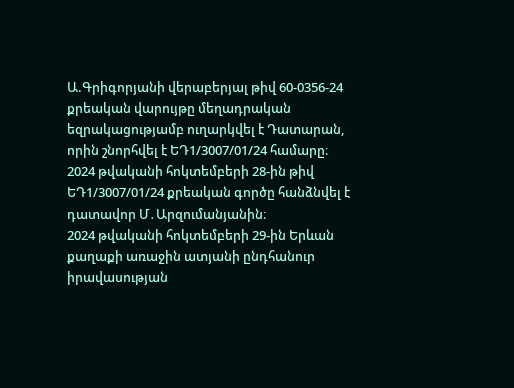Ա.Գրիգորյանի վերաբերյալ թիվ 60-0356-24 քրեական վարույթը մեղադրական եզրակացությամբ ուղարկվել է Դատարան, որին շնորհվել է ԵԴ1/3007/01/24 համարը։
2024 թվականի հոկտեմբերի 28-ին թիվ ԵԴ1/3007/01/24 քրեական գործը հանձնվել է դատավոր Մ․Արզումանյանին։
2024 թվականի հոկտեմբերի 29-ին Երևան քաղաքի առաջին ատյանի ընդհանուր իրավասության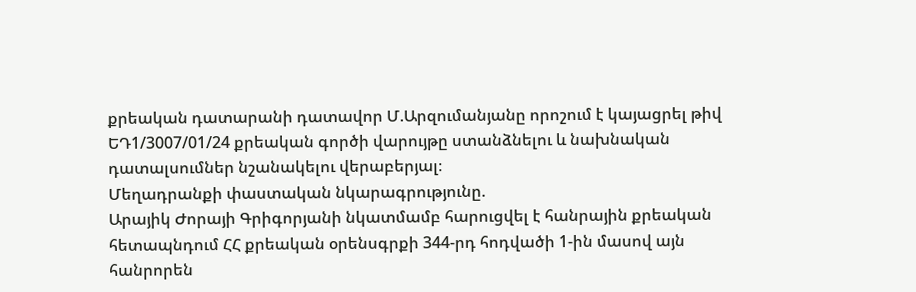քրեական դատարանի դատավոր Մ.Արզումանյանը որոշում է կայացրել թիվ ԵԴ1/3007/01/24 քրեական գործի վարույթը ստանձնելու և նախնական դատալսումներ նշանակելու վերաբերյալ։
Մեղադրանքի փաստական նկարագրությունը.
Արայիկ Ժորայի Գրիգորյանի նկատմամբ հարուցվել է հանրային քրեական հետապնդում ՀՀ քրեական օրենսգրքի 344-րդ հոդվածի 1-ին մասով այն հանրորեն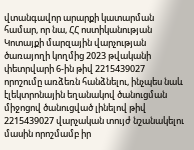վտանգավոր արարքի կատարման համար, որ նա, ՀՀ ոստիկանության Կոտայքի մարզային վարչության ծառայողի կողմից 2023 թվականի փետրվարի 6-ին թիվ 2215439027 որոշումը առձեռն հանձնելու, ինչպես նաև էլեկտրոնային եղանակով ծանուցման միջոցով ծանուցված լինելով թիվ 2215439027 վարչական տույժ նշանակելու մասին որոշմամբ իր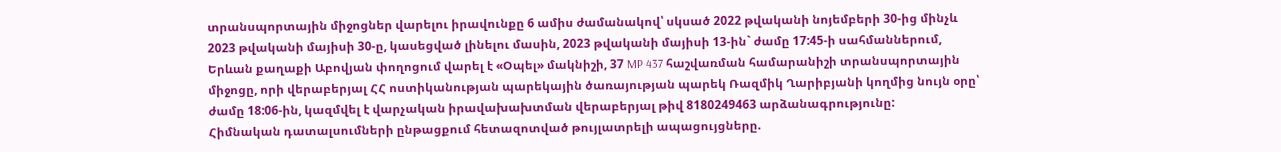տրանսպորտային միջոցներ վարելու իրավունքը 6 ամիս ժամանակով՝ սկսած 2022 թվականի նոյեմբերի 30-ից մինչև 2023 թվականի մայիսի 30-ը, կասեցված լինելու մասին, 2023 թվականի մայիսի 13-ին` ժամը 17:45-ի սահմաններում, Երևան քաղաքի Աբովյան փողոցում վարել է «Օպել» մակնիշի, 37 MP 437 հաշվառման համարանիշի տրանսպորտային միջոցը, որի վերաբերյալ ՀՀ ոստիկանության պարեկային ծառայության պարեկ Ռազմիկ Ղարիբյանի կողմից նույն օրը՝ ժամը 18:06-ին, կազմվել է վարչական իրավախախտման վերաբերյալ թիվ 8180249463 արձանագրությունը:
Հիմնական դատալսումների ընթացքում հետազոտված թույլատրելի ապացույցները.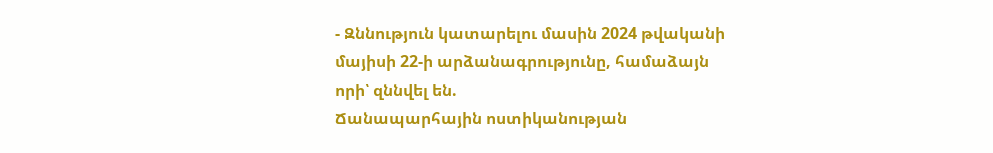- Զննություն կատարելու մասին 2024 թվականի մայիսի 22-ի արձանագրությունը, համաձայն որի՝ զննվել են.
Ճանապարհային ոստիկանության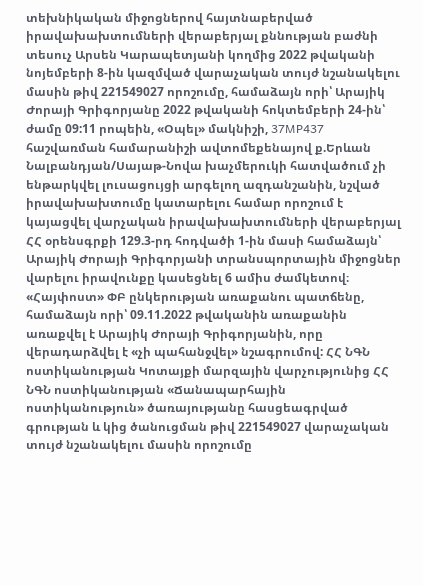տեխնիկական միջոցներով հայտնաբերված իրավախախտումների վերաբերյալ քննության բաժնի տեսուչ Արսեն Կարապետյանի կողմից 2022 թվականի նոյեմբերի 8-ին կազմված վարաչական տույժ նշանակելու մասին թիվ 221549027 որոշումը, համաձայն որի՝ Արայիկ Ժորայի Գրիգորյանը 2022 թվականի հոկտեմբերի 24-ին՝ ժամը 09:11 րոպեին, «Օպել» մակնիշի, 37MP437 հաշվառման համարանիշի ավտոմեքենայով ք.Երևան Նալբանդյան/Սայաթ-Նովա խաչմերուկի հատվածում չի ենթարկվել լուսացույցի արգելող ազդանշանին, նշված իրավախախտումը կատարելու համար որոշում է կայացվել վարչական իրավախախտումների վերաբերյալ ՀՀ օրենսգրքի 129.3-րդ հոդվածի 1-ին մասի համաձայն՝ Արայիկ Ժորայի Գրիգորյանի տրանսպորտային միջոցներ վարելու իրավունքը կասեցնել 6 ամիս ժամկետով։
«Հայփոստ» ՓԲ ընկերության առաքանու պատճենը, համաձայն որի՝ 09.11.2022 թվականին առաքանին առաքվել է Արայիկ Ժորայի Գրիգորյանին, որը վերադարձվել է «չի պահանջվել» նշագրումով: ՀՀ ՆԳՆ ոստիկանության Կոտայքի մարզային վարչությունից ՀՀ ՆԳՆ ոստիկանության «Ճանապարհային ոստիկանություն» ծառայությանը հասցեագրված գրության և կից ծանուցման թիվ 221549027 վարաչական տույժ նշանակելու մասին որոշումը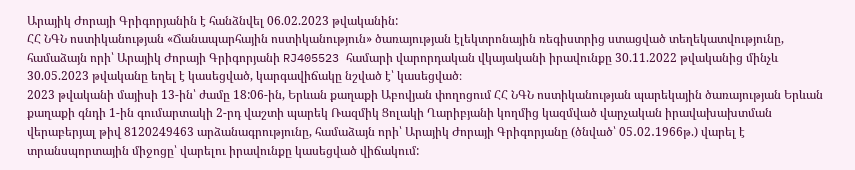Արայիկ Ժորայի Գրիգորյանին է հանձնվել 06.02.2023 թվականին:
ՀՀ ՆԳՆ ոստիկանության «Ճանապարհային ոստիկանություն» ծառայության էլեկտրոնային ռեգիստրից ստացված տեղեկատվությունը, համաձայն որի՝ Արայիկ Ժորայի Գրիգորյանի RJ405523 համարի վարորդական վկայականի իրավունքը 30.11.2022 թվականից մինչև 30.05.2023 թվականը եղել է կասեցված, կարգավիճակը նշված է՝ կասեցված։
2023 թվականի մայիսի 13-ին՝ ժամը 18:06-ին, Երևան քաղաքի Աբովյան փողոցում ՀՀ ՆԳՆ ոստիկանության պարեկային ծառայության Երևան քաղաքի գնդի 1-ին գումարտակի 2-րդ վաշտի պարեկ Ռազմիկ Ցոլակի Ղարիբյանի կողմից կազմված վարչական իրավախախտման վերաբերյալ թիվ 8120249463 արձանագրությունը, համաձայն որի՝ Արայիկ Ժորայի Գրիգորյանը (ծնված՝ 05․02․1966թ.) վարել է տրանսպորտային միջոցը՝ վարելու իրավունքը կասեցված վիճակում: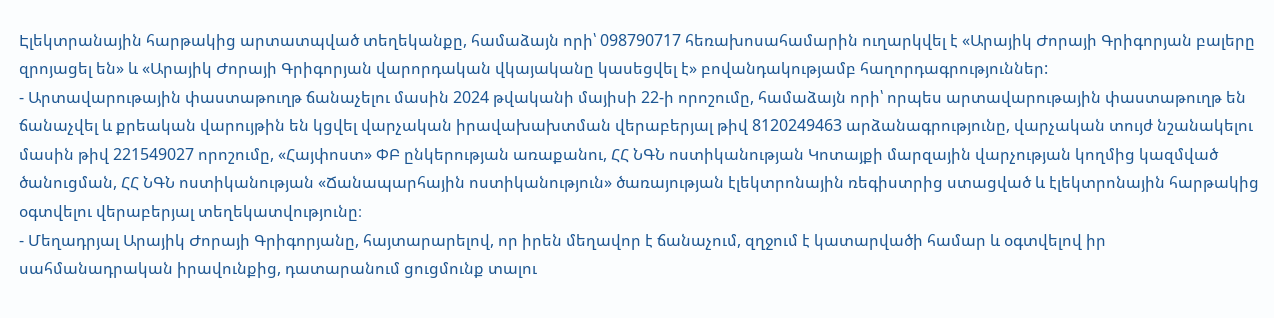Էլեկտրանային հարթակից արտատպված տեղեկանքը, համաձայն որի՝ 098790717 հեռախոսահամարին ուղարկվել է «Արայիկ Ժորայի Գրիգորյան բալերը զրոյացել են» և «Արայիկ Ժորայի Գրիգորյան վարորդական վկայականը կասեցվել է» բովանդակությամբ հաղորդագրություններ:
- Արտավարութային փաստաթուղթ ճանաչելու մասին 2024 թվականի մայիսի 22-ի որոշումը, համաձայն որի՝ որպես արտավարութային փաստաթուղթ են ճանաչվել և քրեական վարույթին են կցվել վարչական իրավախախտման վերաբերյալ թիվ 8120249463 արձանագրությունը, վարչական տույժ նշանակելու մասին թիվ 221549027 որոշումը, «Հայփոստ» ՓԲ ընկերության առաքանու, ՀՀ ՆԳՆ ոստիկանության Կոտայքի մարզային վարչության կողմից կազմված ծանուցման, ՀՀ ՆԳՆ ոստիկանության «Ճանապարհային ոստիկանություն» ծառայության էլեկտրոնային ռեգիստրից ստացված և էլեկտրոնային հարթակից օգտվելու վերաբերյալ տեղեկատվությունը։
- Մեղադրյալ Արայիկ Ժորայի Գրիգորյանը, հայտարարելով, որ իրեն մեղավոր է ճանաչում, զղջում է կատարվածի համար և օգտվելով իր սահմանադրական իրավունքից, դատարանում ցուցմունք տալու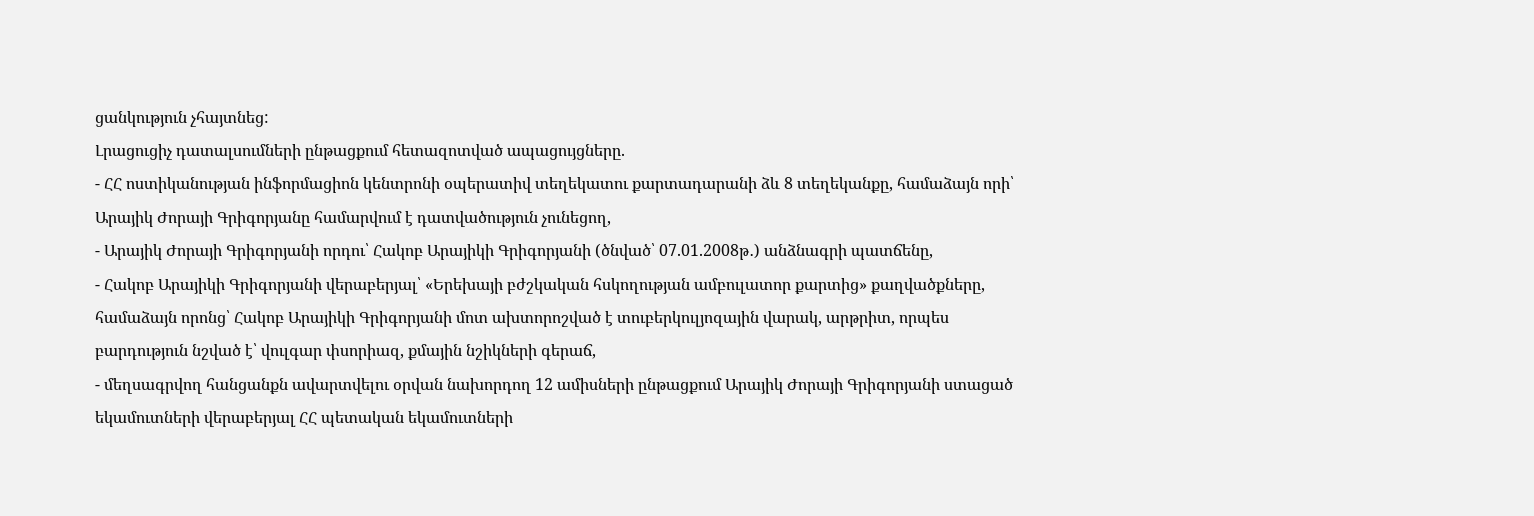ցանկություն չհայտնեց:
Լրացուցիչ դատալսումների ընթացքում հետազոտված ապացույցները.
- ՀՀ ոստիկանության ինֆորմացիոն կենտրոնի օպերատիվ տեղեկատու քարտադարանի ձև 8 տեղեկանքը, համաձայն որի՝ Արայիկ Ժորայի Գրիգորյանը համարվում է դատվածություն չունեցող,
- Արայիկ Ժորայի Գրիգորյանի որդու՝ Հակոբ Արայիկի Գրիգորյանի (ծնված՝ 07.01.2008թ․) անձնագրի պատճենը,
- Հակոբ Արայիկի Գրիգորյանի վերաբերյալ՝ «Երեխայի բժշկական հսկողության ամբուլատոր քարտից» քաղվածքները, համաձայն որոնց՝ Հակոբ Արայիկի Գրիգորյանի մոտ ախտորոշված է տուբերկուլյոզային վարակ, արթրիտ, որպես բարդություն նշված է՝ վուլգար փսորիազ, քմային նշիկների գերաճ,
- մեղսագրվող հանցանքն ավարտվելու օրվան նախորդող 12 ամիսների ընթացքում Արայիկ Ժորայի Գրիգորյանի ստացած եկամուտների վերաբերյալ ՀՀ պետական եկամուտների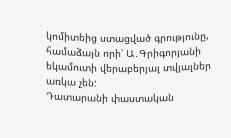կոմիտեից ստացված գրությունը, համաձայն որի՝ Ա․Գրիգորյանի եկամուտի վերաբերյալ տվյալներ առկա չեն:
Դատարանի փաստական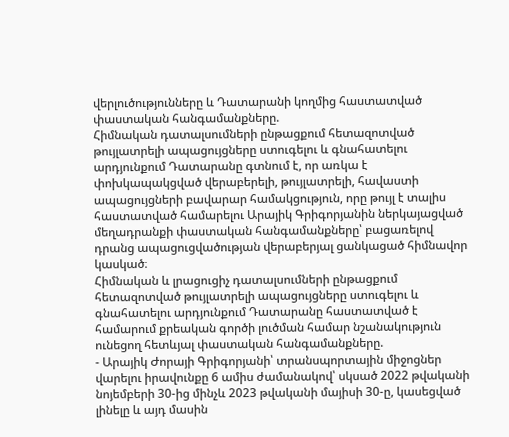վերլուծությունները և Դատարանի կողմից հաստատված փաստական հանգամանքները.
Հիմնական դատալսումների ընթացքում հետազոտված թույլատրելի ապացույցները ստուգելու և գնահատելու արդյունքում Դատարանը գտնում է, որ առկա է փոխկապակցված վերաբերելի, թույլատրելի, հավաստի ապացույցների բավարար համակցություն, որը թույլ է տալիս հաստատված համարելու Արայիկ Գրիգորյանին ներկայացված մեղադրանքի փաստական հանգամանքները՝ բացառելով դրանց ապացուցվածության վերաբերյալ ցանկացած հիմնավոր կասկած։
Հիմնական և լրացուցիչ դատալսումների ընթացքում հետազոտված թույլատրելի ապացույցները ստուգելու և գնահատելու արդյունքում Դատարանը հաստատված է համարում քրեական գործի լուծման համար նշանակություն ունեցող հետևյալ փաստական հանգամանքները.
- Արայիկ Ժորայի Գրիգորյանի՝ տրանսպորտային միջոցներ վարելու իրավունքը 6 ամիս ժամանակով՝ սկսած 2022 թվականի նոյեմբերի 30-ից մինչև 2023 թվականի մայիսի 30-ը, կասեցված լինելը և այդ մասին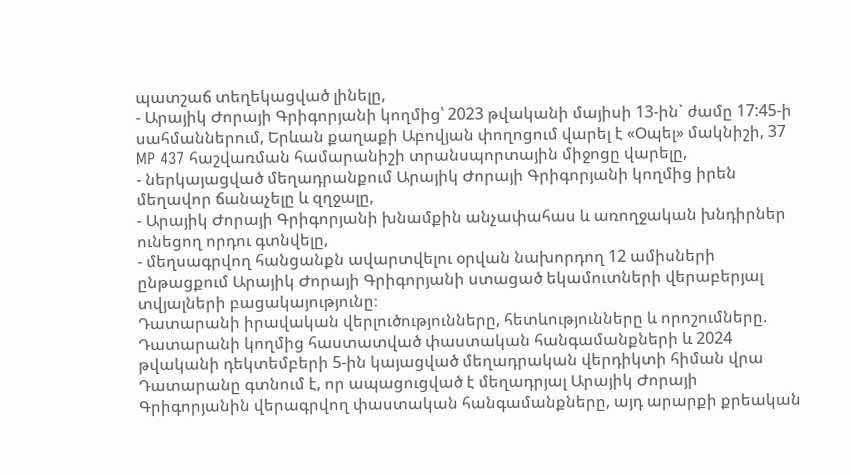պատշաճ տեղեկացված լինելը,
- Արայիկ Ժորայի Գրիգորյանի կողմից՝ 2023 թվականի մայիսի 13-ին` ժամը 17:45-ի սահմաններում, Երևան քաղաքի Աբովյան փողոցում վարել է «Օպել» մակնիշի, 37 MP 437 հաշվառման համարանիշի տրանսպորտային միջոցը վարելը,
- ներկայացված մեղադրանքում Արայիկ Ժորայի Գրիգորյանի կողմից իրեն մեղավոր ճանաչելը և զղջալը,
- Արայիկ Ժորայի Գրիգորյանի խնամքին անչափահաս և առողջական խնդիրներ ունեցող որդու գտնվելը,
- մեղսագրվող հանցանքն ավարտվելու օրվան նախորդող 12 ամիսների ընթացքում Արայիկ Ժորայի Գրիգորյանի ստացած եկամուտների վերաբերյալ տվյալների բացակայությունը։
Դատարանի իրավական վերլուծությունները, հետևությունները և որոշումները.
Դատարանի կողմից հաստատված փաստական հանգամանքների և 2024 թվականի դեկտեմբերի 5-ին կայացված մեղադրական վերդիկտի հիման վրա Դատարանը գտնում է, որ ապացուցված է մեղադրյալ Արայիկ Ժորայի Գրիգորյանին վերագրվող փաստական հանգամանքները, այդ արարքի քրեական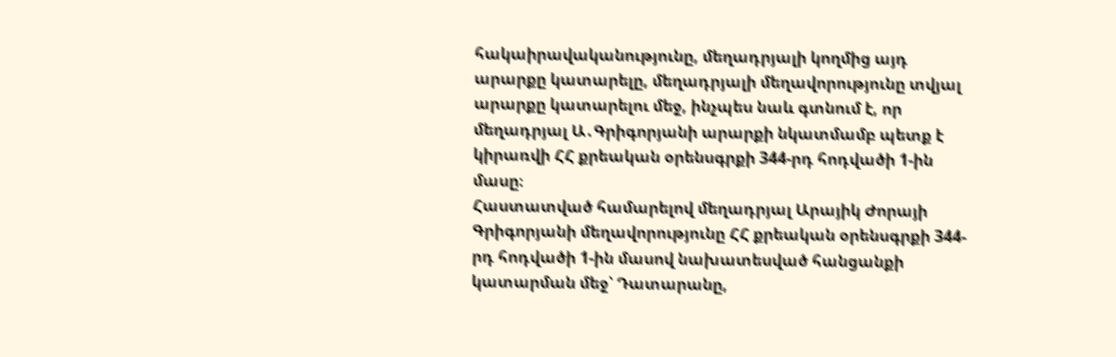հակաիրավականությունը, մեղադրյալի կողմից այդ արարքը կատարելը, մեղադրյալի մեղավորությունը տվյալ արարքը կատարելու մեջ, ինչպես նաև գտնում է, որ մեղադրյալ Ա․Գրիգորյանի արարքի նկատմամբ պետք է կիրառվի ՀՀ քրեական օրենսգրքի 344-րդ հոդվածի 1-ին մասը։
Հաստատված համարելով մեղադրյալ Արայիկ Ժորայի Գրիգորյանի մեղավորությունը ՀՀ քրեական օրենսգրքի 344-րդ հոդվածի 1-ին մասով նախատեսված հանցանքի կատարման մեջ՝ Դատարանը,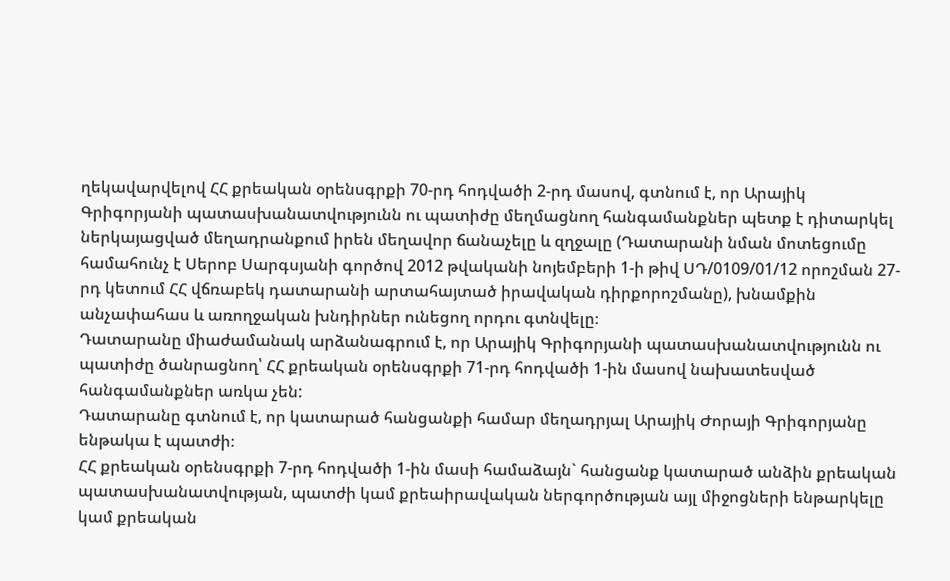ղեկավարվելով ՀՀ քրեական օրենսգրքի 70-րդ հոդվածի 2-րդ մասով, գտնում է, որ Արայիկ Գրիգորյանի պատասխանատվությունն ու պատիժը մեղմացնող հանգամանքներ պետք է դիտարկել ներկայացված մեղադրանքում իրեն մեղավոր ճանաչելը և զղջալը (Դատարանի նման մոտեցումը համահունչ է Սերոբ Սարգսյանի գործով 2012 թվականի նոյեմբերի 1-ի թիվ ՍԴ/0109/01/12 որոշման 27-րդ կետում ՀՀ վճռաբեկ դատարանի արտահայտած իրավական դիրքորոշմանը), խնամքին անչափահաս և առողջական խնդիրներ ունեցող որդու գտնվելը։
Դատարանը միաժամանակ արձանագրում է, որ Արայիկ Գրիգորյանի պատասխանատվությունն ու պատիժը ծանրացնող՝ ՀՀ քրեական օրենսգրքի 71-րդ հոդվածի 1-ին մասով նախատեսված հանգամանքներ առկա չեն:
Դատարանը գտնում է, որ կատարած հանցանքի համար մեղադրյալ Արայիկ Ժորայի Գրիգորյանը ենթակա է պատժի։
ՀՀ քրեական օրենսգրքի 7-րդ հոդվածի 1-ին մասի համաձայն` հանցանք կատարած անձին քրեական պատասխանատվության, պատժի կամ քրեաիրավական ներգործության այլ միջոցների ենթարկելը կամ քրեական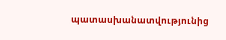պատասխանատվությունից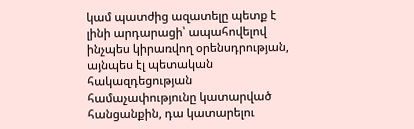կամ պատժից ազատելը պետք է լինի արդարացի՝ ապահովելով ինչպես կիրառվող օրենսդրության, այնպես էլ պետական հակազդեցության համաչափությունը կատարված հանցանքին, դա կատարելու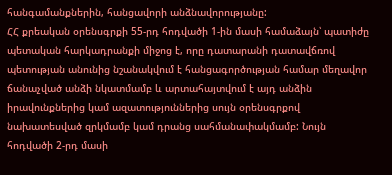հանգամանքներին, հանցավորի անձնավորությանը:
ՀՀ քրեական օրենսգրքի 55-րդ հոդվածի 1-ին մասի համաձայն՝ պատիժը պետական հարկադրանքի միջոց է, որը դատարանի դատավճռով պետության անունից նշանակվում է հանցագործության համար մեղավոր ճանաչված անձի նկատմամբ և արտահայտվում է այդ անձին իրավունքներից կամ ազատություններից սույն օրենսգրքով նախատեսված զրկմամբ կամ դրանց սահմանափակմամբ: Նույն հոդվածի 2-րդ մասի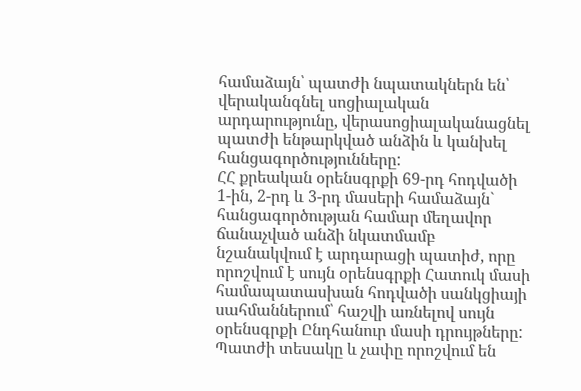համաձայն՝ պատժի նպատակներն են՝ վերականգնել սոցիալական արդարությունը, վերասոցիալականացնել պատժի ենթարկված անձին և կանխել հանցագործությունները:
ՀՀ քրեական օրենսգրքի 69-րդ հոդվածի 1-ին, 2-րդ և 3-րդ մասերի համաձայն` հանցագործության համար մեղավոր ճանաչված անձի նկատմամբ նշանակվում է արդարացի պատիժ, որը որոշվում է սույն օրենսգրքի Հատուկ մասի համապատասխան հոդվածի սանկցիայի սահմաններում՝ հաշվի առնելով սույն օրենսգրքի Ընդհանուր մասի դրույթները: Պատժի տեսակը և չափը որոշվում են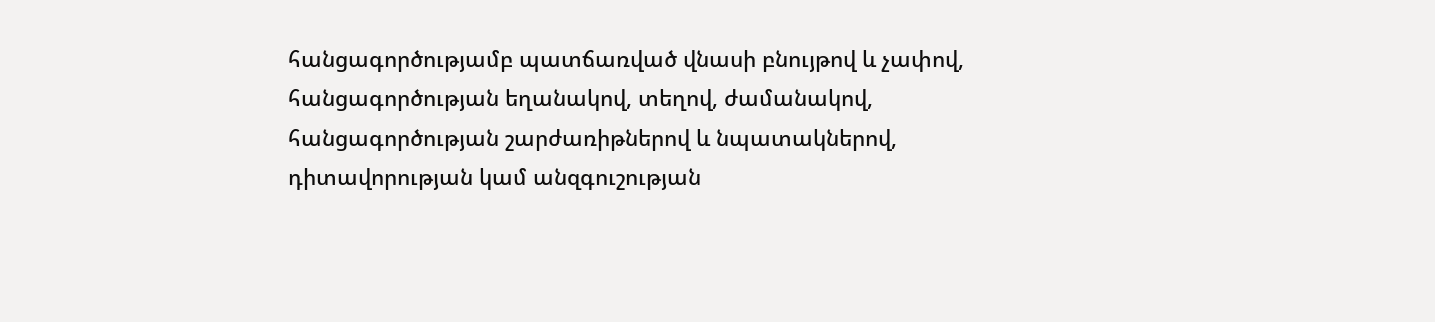հանցագործությամբ պատճառված վնասի բնույթով և չափով, հանցագործության եղանակով, տեղով, ժամանակով, հանցագործության շարժառիթներով և նպատակներով, դիտավորության կամ անզգուշության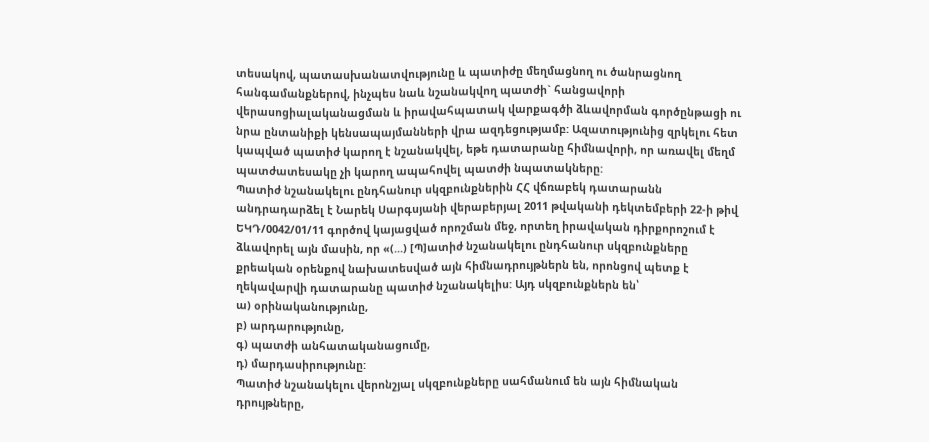տեսակով, պատասխանատվությունը և պատիժը մեղմացնող ու ծանրացնող հանգամանքներով, ինչպես նաև նշանակվող պատժի` հանցավորի վերասոցիալականացման և իրավահպատակ վարքագծի ձևավորման գործընթացի ու նրա ընտանիքի կենսապայմանների վրա ազդեցությամբ: Ազատությունից զրկելու հետ կապված պատիժ կարող է նշանակվել, եթե դատարանը հիմնավորի, որ առավել մեղմ պատժատեսակը չի կարող ապահովել պատժի նպատակները:
Պատիժ նշանակելու ընդհանուր սկզբունքներին ՀՀ վճռաբեկ դատարանն անդրադարձել է Նարեկ Սարգսյանի վերաբերյալ 2011 թվականի դեկտեմբերի 22-ի թիվ ԵԿԴ/0042/01/11 գործով կայացված որոշման մեջ, որտեղ իրավական դիրքորոշում է ձևավորել այն մասին, որ «(...) [Պ]ատիժ նշանակելու ընդհանուր սկզբունքները քրեական օրենքով նախատեսված այն հիմնադրույթներն են, որոնցով պետք է ղեկավարվի դատարանը պատիժ նշանակելիս: Այդ սկզբունքներն են՝
ա) օրինականությունը,
բ) արդարությունը,
գ) պատժի անհատականացումը,
դ) մարդասիրությունը:
Պատիժ նշանակելու վերոնշյալ սկզբունքները սահմանում են այն հիմնական դրույթները,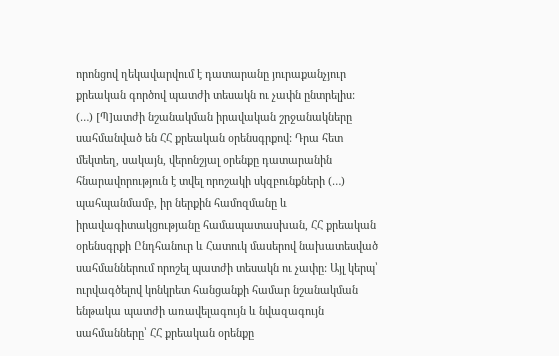որոնցով ղեկավարվում է դատարանը յուրաքանչյուր քրեական գործով պատժի տեսակն ու չափն ընտրելիս:
(…) [Պ]ատժի նշանակման իրավական շրջանակները սահմանված են ՀՀ քրեական օրենսգրքով: Դրա հետ մեկտեղ, սակայն, վերոնշյալ օրենքը դատարանին հնարավորություն է տվել որոշակի սկզբունքների (…) պահպանմամբ, իր ներքին համոզմանը և իրավագիտակցությանը համապատասխան, ՀՀ քրեական օրենսգրքի Ընդհանուր և Հատուկ մասերով նախատեսված սահմաններում որոշել պատժի տեսակն ու չափը: Այլ կերպ՝ ուրվագծելով կոնկրետ հանցանքի համար նշանակման ենթակա պատժի առավելագույն և նվազագույն սահմանները՝ ՀՀ քրեական օրենքը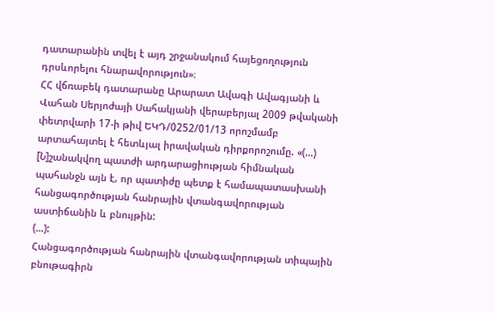դատարանին տվել է այդ շրջանակում հայեցողություն դրսևորելու հնարավորություն»։
ՀՀ վճռաբեկ դատարանը Արարատ Ավագի Ավագյանի և Վահան Սերյոժայի Սահակյանի վերաբերյալ 2009 թվականի փետրվարի 17-ի թիվ ԵԿԴ/0252/01/13 որոշմամբ արտահայտել է հետևյալ իրավական դիրքորոշումը. «(…) [Ն]շանակվող պատժի արդարացիության հիմնական պահանջն այն է, որ պատիժը պետք է համապատասխանի հանցագործության հանրային վտանգավորության աստիճանին և բնույթին:
(…):
Հանցագործության հանրային վտանգավորության տիպային բնութագիրն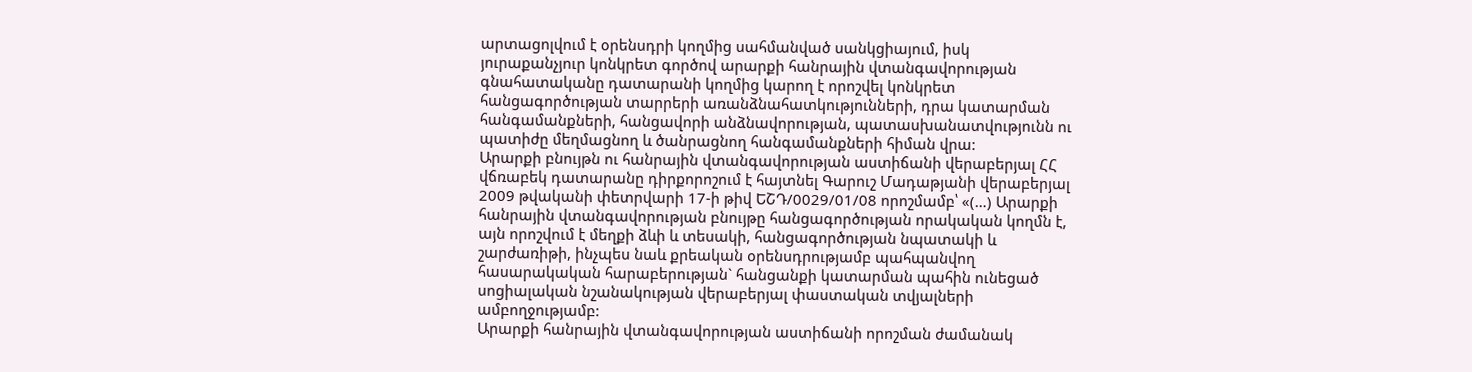արտացոլվում է օրենսդրի կողմից սահմանված սանկցիայում, իսկ յուրաքանչյուր կոնկրետ գործով արարքի հանրային վտանգավորության գնահատականը դատարանի կողմից կարող է որոշվել կոնկրետ հանցագործության տարրերի առանձնահատկությունների, դրա կատարման հանգամանքների, հանցավորի անձնավորության, պատասխանատվությունն ու պատիժը մեղմացնող և ծանրացնող հանգամանքների հիման վրա:
Արարքի բնույթն ու հանրային վտանգավորության աստիճանի վերաբերյալ ՀՀ վճռաբեկ դատարանը դիրքորոշում է հայտնել Գարուշ Մադաթյանի վերաբերյալ 2009 թվականի փետրվարի 17-ի թիվ ԵՇԴ/0029/01/08 որոշմամբ՝ «(…) Արարքի հանրային վտանգավորության բնույթը հանցագործության որակական կողմն է, այն որոշվում է մեղքի ձևի և տեսակի, հանցագործության նպատակի և շարժառիթի, ինչպես նաև քրեական օրենսդրությամբ պահպանվող հասարակական հարաբերության` հանցանքի կատարման պահին ունեցած սոցիալական նշանակության վերաբերյալ փաստական տվյալների ամբողջությամբ:
Արարքի հանրային վտանգավորության աստիճանի որոշման ժամանակ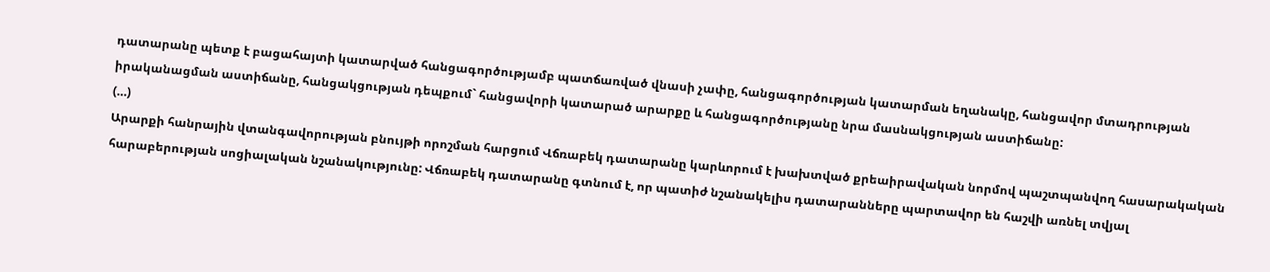դատարանը պետք է բացահայտի կատարված հանցագործությամբ պատճառված վնասի չափը, հանցագործության կատարման եղանակը, հանցավոր մտադրության իրականացման աստիճանը, հանցակցության դեպքում` հանցավորի կատարած արարքը և հանցագործությանը նրա մասնակցության աստիճանը:
(…)
Արարքի հանրային վտանգավորության բնույթի որոշման հարցում Վճռաբեկ դատարանը կարևորում է խախտված քրեաիրավական նորմով պաշտպանվող հասարակական հարաբերության սոցիալական նշանակությունը: Վճռաբեկ դատարանը գտնում է, որ պատիժ նշանակելիս դատարանները պարտավոր են հաշվի առնել տվյալ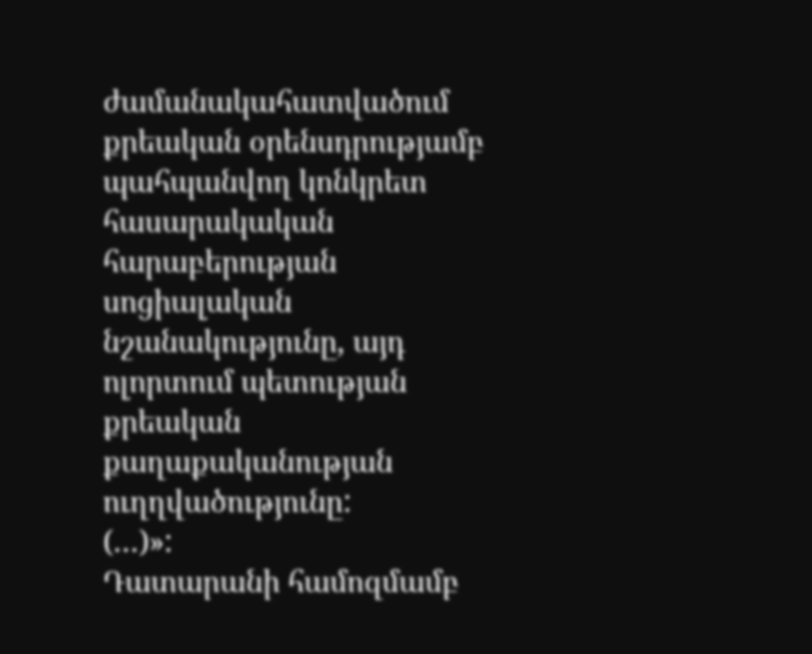ժամանակահատվածում քրեական օրենսդրությամբ պահպանվող կոնկրետ հասարակական հարաբերության սոցիալական նշանակությունը, այդ ոլորտում պետության քրեական քաղաքականության ուղղվածությունը:
(…)»:
Դատարանի համոզմամբ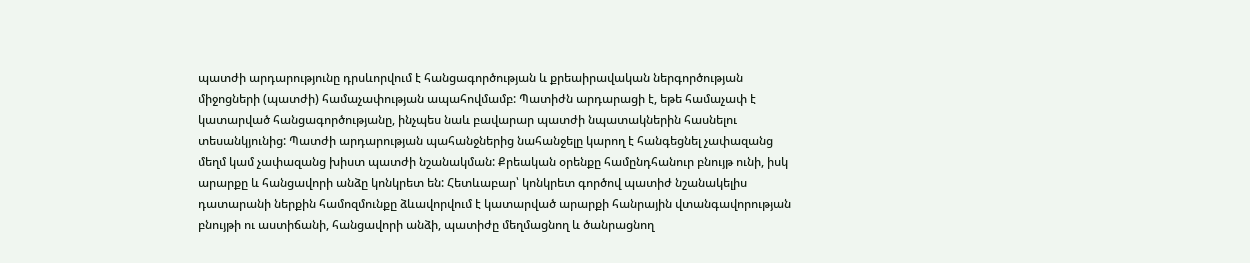պատժի արդարությունը դրսևորվում է հանցագործության և քրեաիրավական ներգործության միջոցների (պատժի) համաչափության ապահովմամբ: Պատիժն արդարացի է, եթե համաչափ է կատարված հանցագործությանը, ինչպես նաև բավարար պատժի նպատակներին հասնելու տեսանկյունից: Պատժի արդարության պահանջներից նահանջելը կարող է հանգեցնել չափազանց մեղմ կամ չափազանց խիստ պատժի նշանակման: Քրեական օրենքը համընդհանուր բնույթ ունի, իսկ արարքը և հանցավորի անձը կոնկրետ են: Հետևաբար՝ կոնկրետ գործով պատիժ նշանակելիս դատարանի ներքին համոզմունքը ձևավորվում է կատարված արարքի հանրային վտանգավորության բնույթի ու աստիճանի, հանցավորի անձի, պատիժը մեղմացնող և ծանրացնող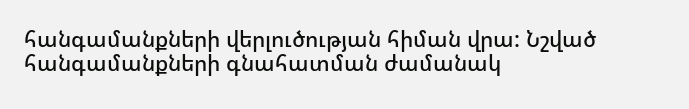հանգամանքների վերլուծության հիման վրա: Նշված հանգամանքների գնահատման ժամանակ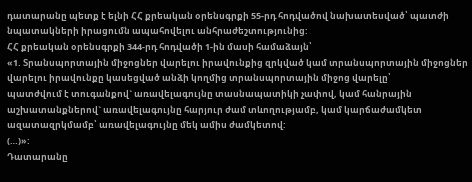դատարանը պետք է ելնի ՀՀ քրեական օրենսգրքի 55-րդ հոդվածով նախատեսված՝ պատժի նպատակների իրացումն ապահովելու անհրաժեշտությունից:
ՀՀ քրեական օրենսգրքի 344-րդ հոդվածի 1-ին մասի համաձայն՝
«1. Տրանսպորտային միջոցներ վարելու իրավունքից զրկված կամ տրանսպորտային միջոցներ վարելու իրավունքը կասեցված անձի կողմից տրանսպորտային միջոց վարելը՝
պատժվում է տուգանքով` առավելագույնը տասնապատիկի չափով, կամ հանրային աշխատանքներով` առավելագույնը հարյուր ժամ տևողությամբ, կամ կարճաժամկետ ազատազրկմամբ՝ առավելագույնը մեկ ամիս ժամկետով:
(…)»:
Դատարանը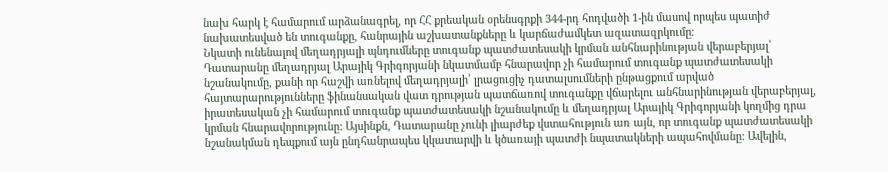նախ հարկ է համարում արձանագրել, որ ՀՀ քրեական օրենսգրքի 344-րդ հոդվածի 1-ին մասով որպես պատիժ նախատեսված են տուգանքը, հանրային աշխատանքները և կարճաժամկետ ազատազրկումը։
Նկատի ունենալով մեղադրյալի պնդումները տուգանք պատժատեսակի կրման անհնարինության վերաբերյալ՝ Դատարանը մեղադրյալ Արայիկ Գրիգորյանի նկատմամբ հնարավոր չի համարում տուգանք պատժատեսակի նշանակումը, քանի որ հաշվի առնելով մեղադրյալի՝ լրացուցիչ դատալսումների ընթացքում արված հայտարարությունները ֆինանսական վատ դրության պատճառով տուգանքը վճարելու անհնարինության վերաբերյալ, իրատեսական չի համարում տուգանք պատժատեսակի նշանակումը և մեղադրյալ Արայիկ Գրիգորյանի կողմից դրա կրման հնարավորությունը: Այսինքն, Դատարանը չունի լիարժեք վստահություն առ այն, որ տուգանք պատժատեսակի նշանակման դեպքում այն ընդհանրապես կկատարվի և կծառայի պատժի նպատակների ապահովմանը: Ավելին,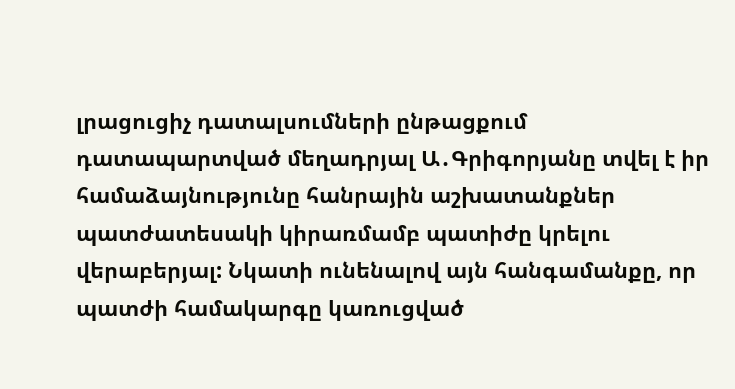լրացուցիչ դատալսումների ընթացքում դատապարտված մեղադրյալ Ա․Գրիգորյանը տվել է իր համաձայնությունը հանրային աշխատանքներ պատժատեսակի կիրառմամբ պատիժը կրելու վերաբերյալ: Նկատի ունենալով այն հանգամանքը, որ պատժի համակարգը կառուցված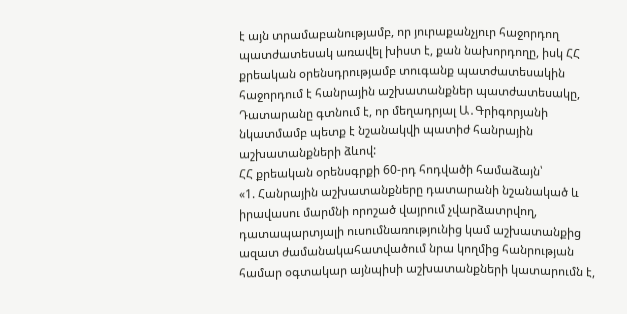է այն տրամաբանությամբ, որ յուրաքանչյուր հաջորդող պատժատեսակ առավել խիստ է, քան նախորդողը, իսկ ՀՀ քրեական օրենսդրությամբ տուգանք պատժատեսակին հաջորդում է հանրային աշխատանքներ պատժատեսակը, Դատարանը գտնում է, որ մեղադրյալ Ա․Գրիգորյանի նկատմամբ պետք է նշանակվի պատիժ հանրային աշխատանքների ձևով:
ՀՀ քրեական օրենսգրքի 60-րդ հոդվածի համաձայն՝
«1. Հանրային աշխատանքները դատարանի նշանակած և իրավասու մարմնի որոշած վայրում չվարձատրվող, դատապարտյալի ուսումնառությունից կամ աշխատանքից ազատ ժամանակահատվածում նրա կողմից հանրության համար օգտակար այնպիսի աշխատանքների կատարումն է,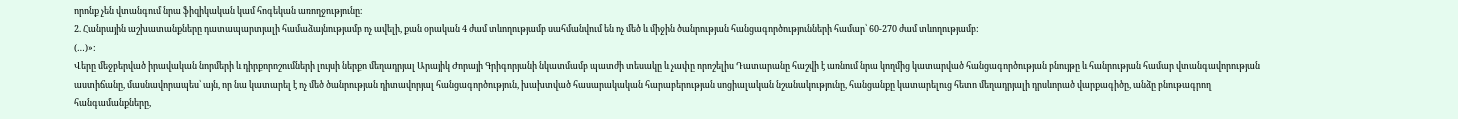որոնք չեն վտանգում նրա ֆիզիկական կամ հոգեկան առողջությունը։
2. Հանրային աշխատանքները դատապարտյալի համաձայնությամբ ոչ ավելի, քան օրական 4 ժամ տևողությամբ սահմանվում են ոչ մեծ և միջին ծանրության հանցագործությունների համար՝ 60-270 ժամ տևողությամբ:
(…)»:
Վերը մեջբերված իրավական նորմերի և դիրքորոշումների լույսի ներքո մեղադրյալ Արայիկ Ժորայի Գրիգորյանի նկատմամբ պատժի տեսակը և չափը որոշելիս Դատարանը հաշվի է առնում նրա կողմից կատարված հանցագործության բնույթը և հանրության համար վտանգավորության աստիճանը, մասնավորապես՝ այն, որ նա կատարել է ոչ մեծ ծանրության դիտավորյալ հանցագործություն, խախտված հասարակական հարաբերության սոցիալական նշանակությունը, հանցանքը կատարելուց հետո մեղադրյալի դրսևորած վարքագիծը, անձը բնութագրող հանգամանքները,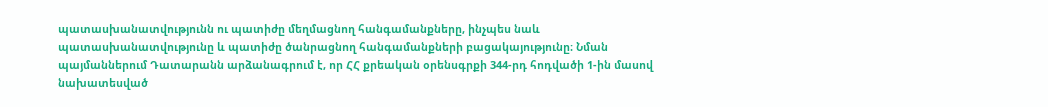պատասխանատվությունն ու պատիժը մեղմացնող հանգամանքները, ինչպես նաև պատասխանատվությունը և պատիժը ծանրացնող հանգամանքների բացակայությունը։ Նման պայմաններում Դատարանն արձանագրում է, որ ՀՀ քրեական օրենսգրքի 344-րդ հոդվածի 1-ին մասով նախատեսված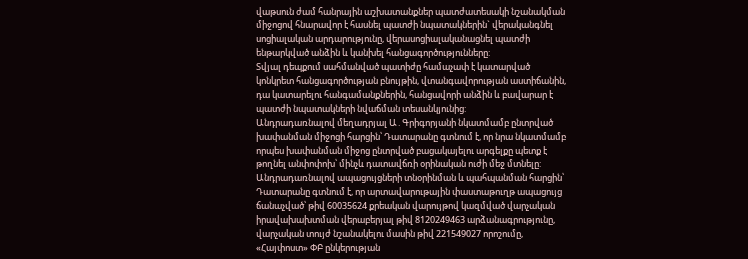վաթսուն ժամ հանրային աշխատանքներ պատժատեսակի նշանակման միջոցով հնարավոր է հասնել պատժի նպատակներին` վերականգնել սոցիալական արդարությունը, վերասոցիալականացնել պատժի ենթարկված անձին և կանխել հանցագործությունները:
Տվյալ դեպքում սահմանված պատիժը համաչափ է կատարված կոնկրետ հանցագործության բնույթին, վտանգավորության աստիճանին, դա կատարելու հանգամանքներին, հանցավորի անձին և բավարար է պատժի նպատակների նվաճման տեսանկյունից:
Անդրադառնալով մեղադրյալ Ա․Գրիգորյանի նկատմամբ ընտրված խափանման միջոցի հարցին՝ Դատարանը գտնում է, որ նրա նկատմամբ որպես խափանման միջոց ընտրված բացակայելու արգելքը պետք է թողնել անփոփոխ՝ մինչև դատավճռի օրինական ուժի մեջ մտնելը:
Անդրադառնալով ապացույցների տնօրինման և պահպանման հարցին՝ Դատարանը գտնում է, որ արտավարութային փաստաթուղթ ապացույց ճանաչված՝ թիվ 60035624 քրեական վարույթով կազմված վարչական իրավախախտման վերաբերյալ թիվ 8120249463 արձանագրությունը, վարչական տույժ նշանակելու մասին թիվ 221549027 որոշումը, «Հայփոստ» ՓԲ ընկերության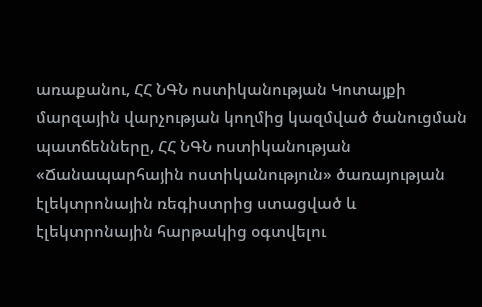առաքանու, ՀՀ ՆԳՆ ոստիկանության Կոտայքի մարզային վարչության կողմից կազմված ծանուցման պատճենները, ՀՀ ՆԳՆ ոստիկանության «Ճանապարհային ոստիկանություն» ծառայության էլեկտրոնային ռեգիստրից ստացված և էլեկտրոնային հարթակից օգտվելու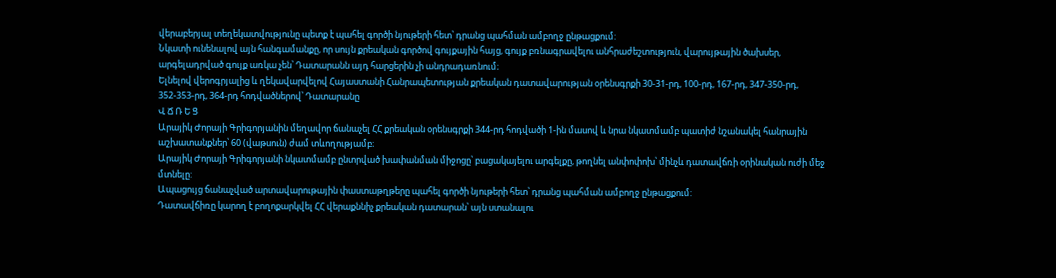վերաբերյալ տեղեկատվությունը պետք է պահել գործի նյութերի հետ՝ դրանց պահման ամբողջ ընթացքում:
Նկատի ունենալով այն հանգամանքը, որ սույն քրեական գործով գույքային հայց, գույք բռնագրավելու անհրաժեշտություն, վարույթային ծախսեր, արգելադրված գույք առկա չեն՝ Դատարանն այդ հարցերին չի անդրադառնում։
Ելնելով վերոգրյալից և ղեկավարվելով Հայաստանի Հանրապետության քրեական դատավարության օրենսգրքի 30-31-րդ, 100-րդ, 167-րդ, 347-350-րդ, 352-353-րդ, 364-րդ հոդվածներով՝ Դատարանը
Վ Ճ Ռ Ե Ց
Արայիկ Ժորայի Գրիգորյանին մեղավոր ճանաչել ՀՀ քրեական օրենսգրքի 344-րդ հոդվածի 1-ին մասով և նրա նկատմամբ պատիժ նշանակել հանրային աշխատանքներ՝ 60 (վաթսուն) ժամ տևողությամբ։
Արայիկ Ժորայի Գրիգորյանի նկատմամբ ընտրված խափանման միջոցը՝ բացակայելու արգելքը, թողնել անփոփոխ՝ մինչև դատավճռի օրինական ուժի մեջ մտնելը:
Ապացույց ճանաչված արտավարութային փաստաթղթերը պահել գործի նյութերի հետ՝ դրանց պահման ամբողջ ընթացքում:
Դատավճիռը կարող է բողոքարկվել ՀՀ վերաքննիչ քրեական դատարան՝ այն ստանալու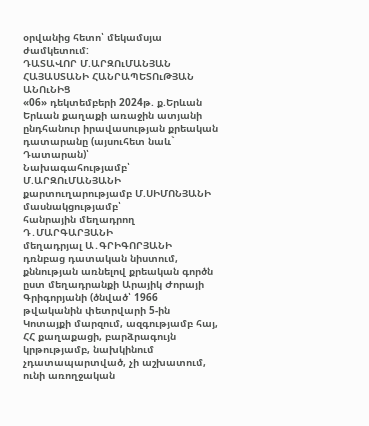օրվանից հետո՝ մեկամսյա ժամկետում:
ԴԱՏԱՎՈՐ Մ.ԱՐԶՈւՄԱՆՅԱՆ
ՀԱՅԱՍՏԱՆԻ ՀԱՆՐԱՊԵՏՈւԹՅԱՆ ԱՆՈւՆԻՑ
«06» դեկտեմբերի 2024թ. ք.Երևան
Երևան քաղաքի առաջին ատյանի ընդհանուր իրավասության քրեական դատարանը (այսուհետ նաև` Դատարան)՝
Նախագահությամբ՝ Մ.ԱՐԶՈւՄԱՆՅԱՆԻ
քարտուղարությամբ Մ.ՍԻՄՈՆՅԱՆԻ
մասնակցությամբ՝
հանրային մեղադրող Դ․ՄԱՐԳԱՐՅԱՆԻ
մեղադրյալ Ա․ԳՐԻԳՈՐՅԱՆԻ
դռնբաց դատական նիստում, քննության առնելով քրեական գործն ըստ մեղադրանքի Արայիկ Ժորայի Գրիգորյանի (ծնված՝ 1966 թվականին փետրվարի 5-ին Կոտայքի մարզում, ազգությամբ հայ, ՀՀ քաղաքացի, բարձրագույն կրթությամբ, նախկինում չդատապարտված, չի աշխատում, ունի առողջական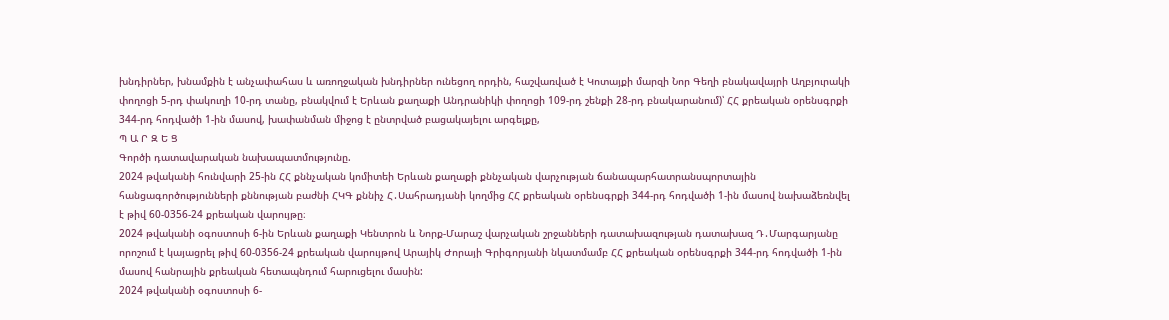խնդիրներ, խնամքին է անչափահաս և առողջական խնդիրներ ունեցող որդին, հաշվառված է Կոտայքի մարզի Նոր Գեղի բնակավայրի Աղբյուրակի փողոցի 5-րդ փակուղի 10-րդ տանը, բնակվում է Երևան քաղաքի Անդրանիկի փողոցի 109-րդ շենքի 28-րդ բնակարանում)՝ ՀՀ քրեական օրենսգրքի 344-րդ հոդվածի 1-ին մասով, խափանման միջոց է ընտրված բացակայելու արգելքը,
Պ Ա Ր Զ Ե Ց
Գործի դատավարական նախապատմությունը.
2024 թվականի հունվարի 25-ին ՀՀ քննչական կոմիտեի Երևան քաղաքի քննչական վարչության ճանապարհատրանսպորտային հանցագործությունների քննության բաժնի ՀԿԳ քննիչ Հ․Սահրադյանի կողմից ՀՀ քրեական օրենսգրքի 344-րդ հոդվածի 1-ին մասով նախաձեռնվել է թիվ 60-0356-24 քրեական վարույթը։
2024 թվականի օգոստոսի 6-ին Երևան քաղաքի Կենտրոն և Նորք-Մարաշ վարչական շրջանների դատախազության դատախազ Դ․Մարգարյանը որոշում է կայացրել թիվ 60-0356-24 քրեական վարույթով Արայիկ Ժորայի Գրիգորյանի նկատմամբ ՀՀ քրեական օրենսգրքի 344-րդ հոդվածի 1-ին մասով հանրային քրեական հետապնդում հարուցելու մասին:
2024 թվականի օգոստոսի 6-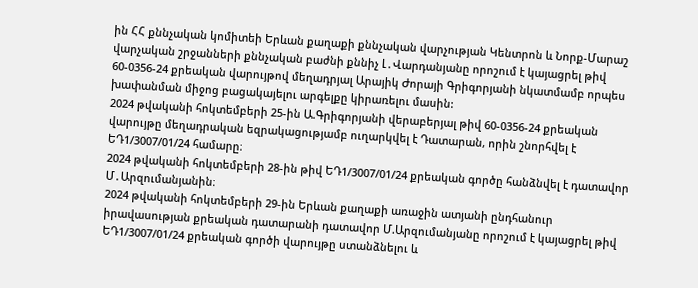ին ՀՀ քննչական կոմիտեի Երևան քաղաքի քննչական վարչության Կենտրոն և Նորք-Մարաշ վարչական շրջանների քննչական բաժնի քննիչ Լ․Վարդանյանը որոշում է կայացրել թիվ 60-0356-24 քրեական վարույթով մեղադրյալ Արայիկ Ժորայի Գրիգորյանի նկատմամբ որպես խափանման միջոց բացակայելու արգելքը կիրառելու մասին:
2024 թվականի հոկտեմբերի 25-ին Ա.Գրիգորյանի վերաբերյալ թիվ 60-0356-24 քրեական վարույթը մեղադրական եզրակացությամբ ուղարկվել է Դատարան, որին շնորհվել է ԵԴ1/3007/01/24 համարը։
2024 թվականի հոկտեմբերի 28-ին թիվ ԵԴ1/3007/01/24 քրեական գործը հանձնվել է դատավոր Մ․Արզումանյանին։
2024 թվականի հոկտեմբերի 29-ին Երևան քաղաքի առաջին ատյանի ընդհանուր իրավասության քրեական դատարանի դատավոր Մ.Արզումանյանը որոշում է կայացրել թիվ ԵԴ1/3007/01/24 քրեական գործի վարույթը ստանձնելու և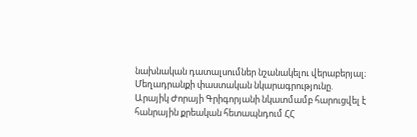նախնական դատալսումներ նշանակելու վերաբերյալ։
Մեղադրանքի փաստական նկարագրությունը.
Արայիկ Ժորայի Գրիգորյանի նկատմամբ հարուցվել է հանրային քրեական հետապնդում ՀՀ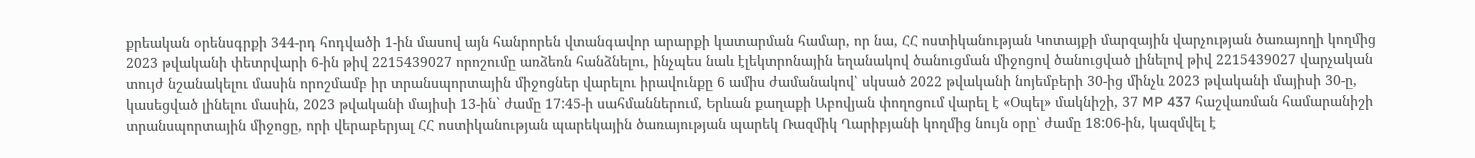քրեական օրենսգրքի 344-րդ հոդվածի 1-ին մասով այն հանրորեն վտանգավոր արարքի կատարման համար, որ նա, ՀՀ ոստիկանության Կոտայքի մարզային վարչության ծառայողի կողմից 2023 թվականի փետրվարի 6-ին թիվ 2215439027 որոշումը առձեռն հանձնելու, ինչպես նաև էլեկտրոնային եղանակով ծանուցման միջոցով ծանուցված լինելով թիվ 2215439027 վարչական տույժ նշանակելու մասին որոշմամբ իր տրանսպորտային միջոցներ վարելու իրավունքը 6 ամիս ժամանակով՝ սկսած 2022 թվականի նոյեմբերի 30-ից մինչև 2023 թվականի մայիսի 30-ը, կասեցված լինելու մասին, 2023 թվականի մայիսի 13-ին` ժամը 17:45-ի սահմաններում, Երևան քաղաքի Աբովյան փողոցում վարել է «Օպել» մակնիշի, 37 MP 437 հաշվառման համարանիշի տրանսպորտային միջոցը, որի վերաբերյալ ՀՀ ոստիկանության պարեկային ծառայության պարեկ Ռազմիկ Ղարիբյանի կողմից նույն օրը՝ ժամը 18:06-ին, կազմվել է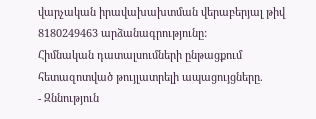վարչական իրավախախտման վերաբերյալ թիվ 8180249463 արձանագրությունը:
Հիմնական դատալսումների ընթացքում հետազոտված թույլատրելի ապացույցները.
- Զննություն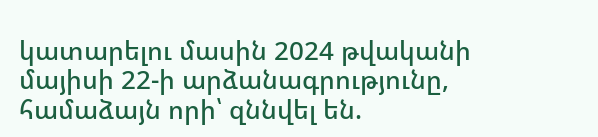կատարելու մասին 2024 թվականի մայիսի 22-ի արձանագրությունը, համաձայն որի՝ զննվել են.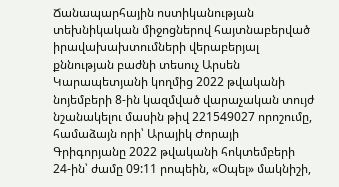Ճանապարհային ոստիկանության տեխնիկական միջոցներով հայտնաբերված իրավախախտումների վերաբերյալ քննության բաժնի տեսուչ Արսեն Կարապետյանի կողմից 2022 թվականի նոյեմբերի 8-ին կազմված վարաչական տույժ նշանակելու մասին թիվ 221549027 որոշումը, համաձայն որի՝ Արայիկ Ժորայի Գրիգորյանը 2022 թվականի հոկտեմբերի 24-ին՝ ժամը 09:11 րոպեին, «Օպել» մակնիշի,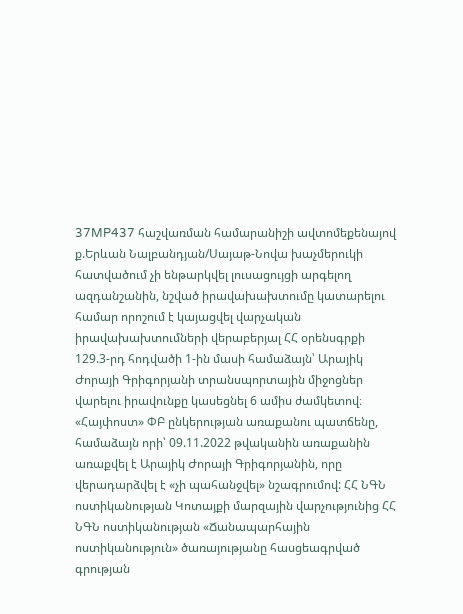37MP437 հաշվառման համարանիշի ավտոմեքենայով ք.Երևան Նալբանդյան/Սայաթ-Նովա խաչմերուկի հատվածում չի ենթարկվել լուսացույցի արգելող ազդանշանին, նշված իրավախախտումը կատարելու համար որոշում է կայացվել վարչական իրավախախտումների վերաբերյալ ՀՀ օրենսգրքի 129.3-րդ հոդվածի 1-ին մասի համաձայն՝ Արայիկ Ժորայի Գրիգորյանի տրանսպորտային միջոցներ վարելու իրավունքը կասեցնել 6 ամիս ժամկետով։
«Հայփոստ» ՓԲ ընկերության առաքանու պատճենը, համաձայն որի՝ 09.11.2022 թվականին առաքանին առաքվել է Արայիկ Ժորայի Գրիգորյանին, որը վերադարձվել է «չի պահանջվել» նշագրումով: ՀՀ ՆԳՆ ոստիկանության Կոտայքի մարզային վարչությունից ՀՀ ՆԳՆ ոստիկանության «Ճանապարհային ոստիկանություն» ծառայությանը հասցեագրված գրության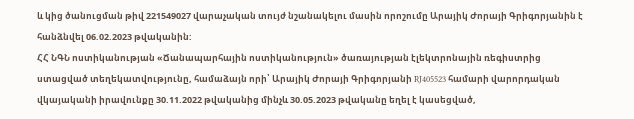և կից ծանուցման թիվ 221549027 վարաչական տույժ նշանակելու մասին որոշումը Արայիկ Ժորայի Գրիգորյանին է հանձնվել 06.02.2023 թվականին:
ՀՀ ՆԳՆ ոստիկանության «Ճանապարհային ոստիկանություն» ծառայության էլեկտրոնային ռեգիստրից ստացված տեղեկատվությունը, համաձայն որի՝ Արայիկ Ժորայի Գրիգորյանի RJ405523 համարի վարորդական վկայականի իրավունքը 30.11.2022 թվականից մինչև 30.05.2023 թվականը եղել է կասեցված,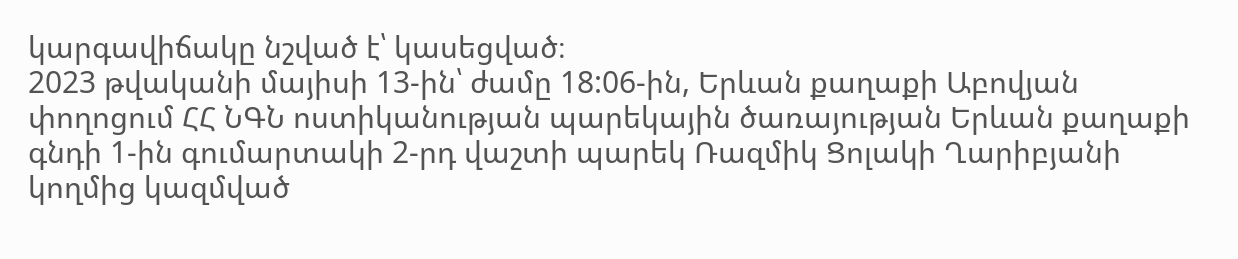կարգավիճակը նշված է՝ կասեցված։
2023 թվականի մայիսի 13-ին՝ ժամը 18:06-ին, Երևան քաղաքի Աբովյան փողոցում ՀՀ ՆԳՆ ոստիկանության պարեկային ծառայության Երևան քաղաքի գնդի 1-ին գումարտակի 2-րդ վաշտի պարեկ Ռազմիկ Ցոլակի Ղարիբյանի կողմից կազմված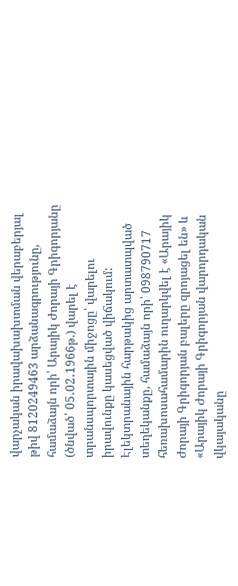վարչական իրավախախտման վերաբերյալ թիվ 8120249463 արձանագրությունը, համաձայն որի՝ Արայիկ Ժորայի Գրիգորյանը (ծնված՝ 05․02․1966թ.) վարել է տրանսպորտային միջոցը՝ վարելու իրավունքը կասեցված վիճակում:
Էլեկտրանային հարթակից արտատպված տեղեկանքը, համաձայն որի՝ 098790717 հեռախոսահամարին ուղարկվել է «Արայիկ Ժորայի Գրիգորյան բալերը զրոյացել են» և «Արայիկ Ժորայի Գրիգորյան վարորդական վկայականը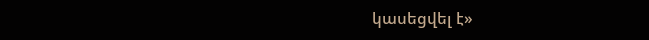կասեցվել է»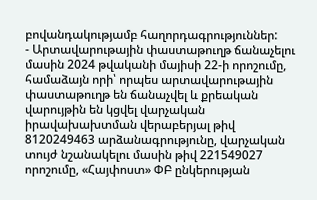բովանդակությամբ հաղորդագրություններ:
- Արտավարութային փաստաթուղթ ճանաչելու մասին 2024 թվականի մայիսի 22-ի որոշումը, համաձայն որի՝ որպես արտավարութային փաստաթուղթ են ճանաչվել և քրեական վարույթին են կցվել վարչական իրավախախտման վերաբերյալ թիվ 8120249463 արձանագրությունը, վարչական տույժ նշանակելու մասին թիվ 221549027 որոշումը, «Հայփոստ» ՓԲ ընկերության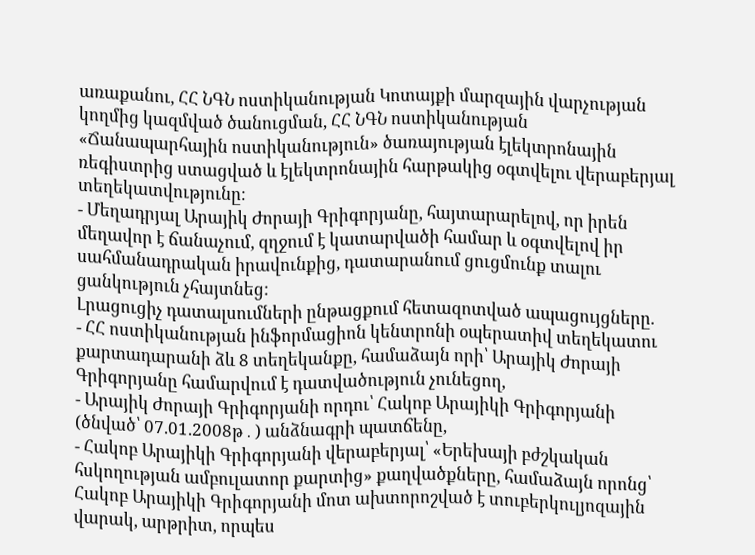առաքանու, ՀՀ ՆԳՆ ոստիկանության Կոտայքի մարզային վարչության կողմից կազմված ծանուցման, ՀՀ ՆԳՆ ոստիկանության «Ճանապարհային ոստիկանություն» ծառայության էլեկտրոնային ռեգիստրից ստացված և էլեկտրոնային հարթակից օգտվելու վերաբերյալ տեղեկատվությունը։
- Մեղադրյալ Արայիկ Ժորայի Գրիգորյանը, հայտարարելով, որ իրեն մեղավոր է ճանաչում, զղջում է կատարվածի համար և օգտվելով իր սահմանադրական իրավունքից, դատարանում ցուցմունք տալու ցանկություն չհայտնեց:
Լրացուցիչ դատալսումների ընթացքում հետազոտված ապացույցները.
- ՀՀ ոստիկանության ինֆորմացիոն կենտրոնի օպերատիվ տեղեկատու քարտադարանի ձև 8 տեղեկանքը, համաձայն որի՝ Արայիկ Ժորայի Գրիգորյանը համարվում է դատվածություն չունեցող,
- Արայիկ Ժորայի Գրիգորյանի որդու՝ Հակոբ Արայիկի Գրիգորյանի (ծնված՝ 07.01.2008թ․) անձնագրի պատճենը,
- Հակոբ Արայիկի Գրիգորյանի վերաբերյալ՝ «Երեխայի բժշկական հսկողության ամբուլատոր քարտից» քաղվածքները, համաձայն որոնց՝ Հակոբ Արայիկի Գրիգորյանի մոտ ախտորոշված է տուբերկուլյոզային վարակ, արթրիտ, որպես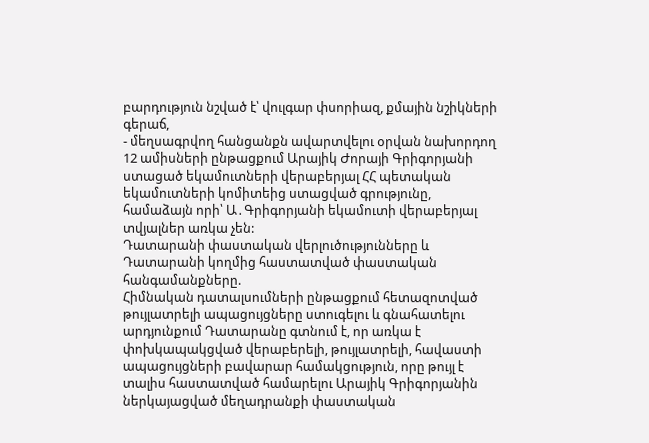բարդություն նշված է՝ վուլգար փսորիազ, քմային նշիկների գերաճ,
- մեղսագրվող հանցանքն ավարտվելու օրվան նախորդող 12 ամիսների ընթացքում Արայիկ Ժորայի Գրիգորյանի ստացած եկամուտների վերաբերյալ ՀՀ պետական եկամուտների կոմիտեից ստացված գրությունը, համաձայն որի՝ Ա․Գրիգորյանի եկամուտի վերաբերյալ տվյալներ առկա չեն:
Դատարանի փաստական վերլուծությունները և Դատարանի կողմից հաստատված փաստական հանգամանքները.
Հիմնական դատալսումների ընթացքում հետազոտված թույլատրելի ապացույցները ստուգելու և գնահատելու արդյունքում Դատարանը գտնում է, որ առկա է փոխկապակցված վերաբերելի, թույլատրելի, հավաստի ապացույցների բավարար համակցություն, որը թույլ է տալիս հաստատված համարելու Արայիկ Գրիգորյանին ներկայացված մեղադրանքի փաստական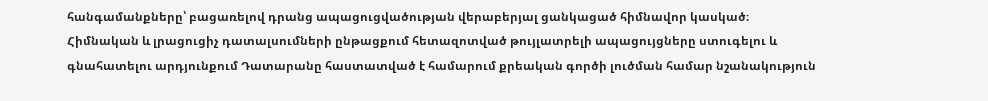հանգամանքները՝ բացառելով դրանց ապացուցվածության վերաբերյալ ցանկացած հիմնավոր կասկած։
Հիմնական և լրացուցիչ դատալսումների ընթացքում հետազոտված թույլատրելի ապացույցները ստուգելու և գնահատելու արդյունքում Դատարանը հաստատված է համարում քրեական գործի լուծման համար նշանակություն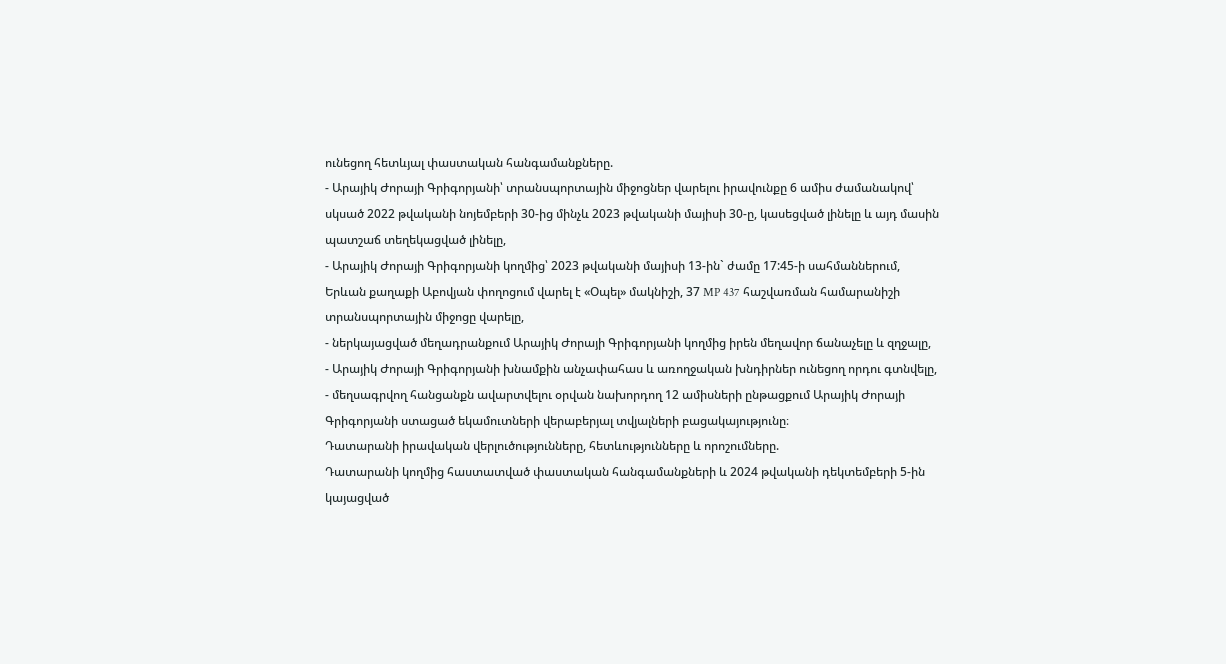ունեցող հետևյալ փաստական հանգամանքները.
- Արայիկ Ժորայի Գրիգորյանի՝ տրանսպորտային միջոցներ վարելու իրավունքը 6 ամիս ժամանակով՝ սկսած 2022 թվականի նոյեմբերի 30-ից մինչև 2023 թվականի մայիսի 30-ը, կասեցված լինելը և այդ մասին պատշաճ տեղեկացված լինելը,
- Արայիկ Ժորայի Գրիգորյանի կողմից՝ 2023 թվականի մայիսի 13-ին` ժամը 17:45-ի սահմաններում, Երևան քաղաքի Աբովյան փողոցում վարել է «Օպել» մակնիշի, 37 MP 437 հաշվառման համարանիշի տրանսպորտային միջոցը վարելը,
- ներկայացված մեղադրանքում Արայիկ Ժորայի Գրիգորյանի կողմից իրեն մեղավոր ճանաչելը և զղջալը,
- Արայիկ Ժորայի Գրիգորյանի խնամքին անչափահաս և առողջական խնդիրներ ունեցող որդու գտնվելը,
- մեղսագրվող հանցանքն ավարտվելու օրվան նախորդող 12 ամիսների ընթացքում Արայիկ Ժորայի Գրիգորյանի ստացած եկամուտների վերաբերյալ տվյալների բացակայությունը։
Դատարանի իրավական վերլուծությունները, հետևությունները և որոշումները.
Դատարանի կողմից հաստատված փաստական հանգամանքների և 2024 թվականի դեկտեմբերի 5-ին կայացված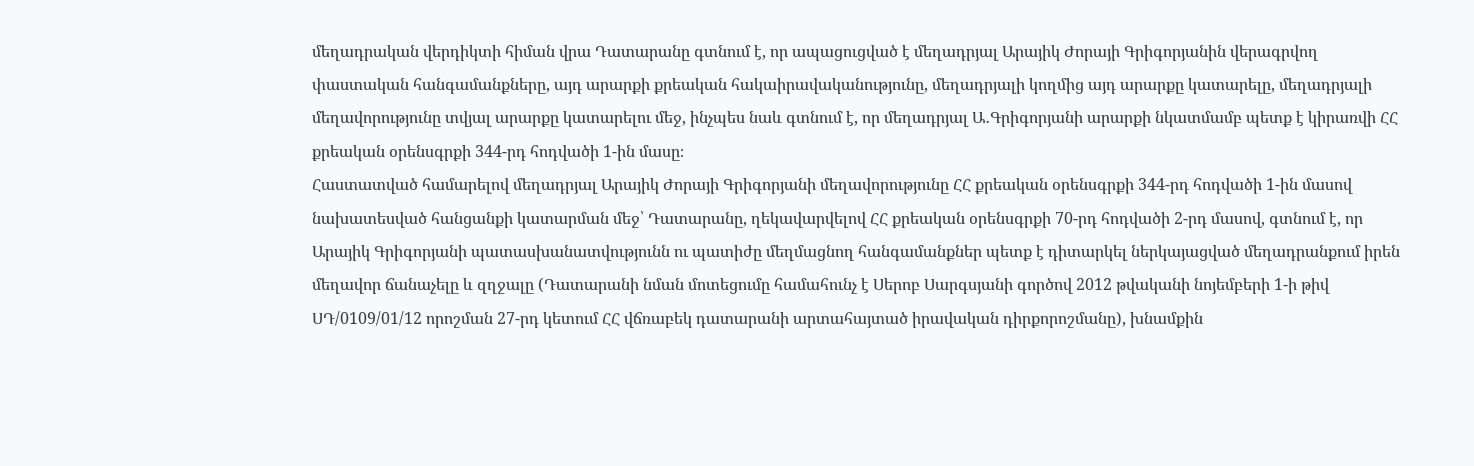մեղադրական վերդիկտի հիման վրա Դատարանը գտնում է, որ ապացուցված է մեղադրյալ Արայիկ Ժորայի Գրիգորյանին վերագրվող փաստական հանգամանքները, այդ արարքի քրեական հակաիրավականությունը, մեղադրյալի կողմից այդ արարքը կատարելը, մեղադրյալի մեղավորությունը տվյալ արարքը կատարելու մեջ, ինչպես նաև գտնում է, որ մեղադրյալ Ա․Գրիգորյանի արարքի նկատմամբ պետք է կիրառվի ՀՀ քրեական օրենսգրքի 344-րդ հոդվածի 1-ին մասը։
Հաստատված համարելով մեղադրյալ Արայիկ Ժորայի Գրիգորյանի մեղավորությունը ՀՀ քրեական օրենսգրքի 344-րդ հոդվածի 1-ին մասով նախատեսված հանցանքի կատարման մեջ՝ Դատարանը, ղեկավարվելով ՀՀ քրեական օրենսգրքի 70-րդ հոդվածի 2-րդ մասով, գտնում է, որ Արայիկ Գրիգորյանի պատասխանատվությունն ու պատիժը մեղմացնող հանգամանքներ պետք է դիտարկել ներկայացված մեղադրանքում իրեն մեղավոր ճանաչելը և զղջալը (Դատարանի նման մոտեցումը համահունչ է Սերոբ Սարգսյանի գործով 2012 թվականի նոյեմբերի 1-ի թիվ ՍԴ/0109/01/12 որոշման 27-րդ կետում ՀՀ վճռաբեկ դատարանի արտահայտած իրավական դիրքորոշմանը), խնամքին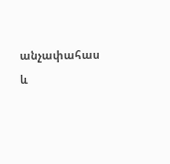անչափահաս և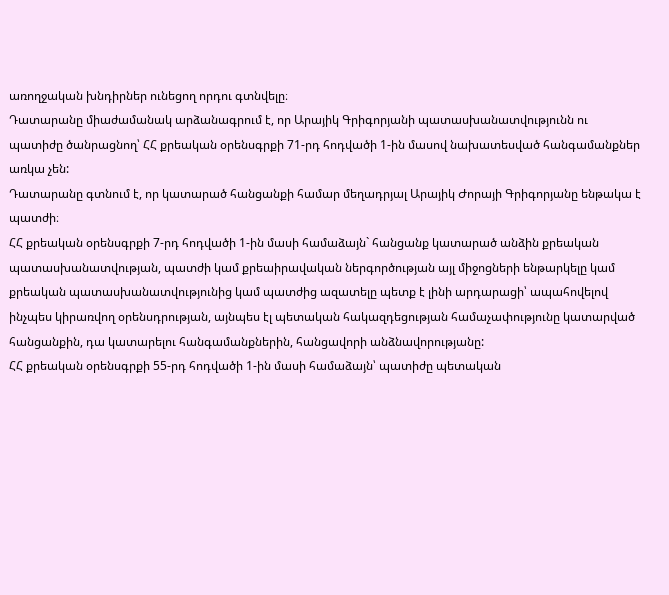առողջական խնդիրներ ունեցող որդու գտնվելը։
Դատարանը միաժամանակ արձանագրում է, որ Արայիկ Գրիգորյանի պատասխանատվությունն ու պատիժը ծանրացնող՝ ՀՀ քրեական օրենսգրքի 71-րդ հոդվածի 1-ին մասով նախատեսված հանգամանքներ առկա չեն:
Դատարանը գտնում է, որ կատարած հանցանքի համար մեղադրյալ Արայիկ Ժորայի Գրիգորյանը ենթակա է պատժի։
ՀՀ քրեական օրենսգրքի 7-րդ հոդվածի 1-ին մասի համաձայն` հանցանք կատարած անձին քրեական պատասխանատվության, պատժի կամ քրեաիրավական ներգործության այլ միջոցների ենթարկելը կամ քրեական պատասխանատվությունից կամ պատժից ազատելը պետք է լինի արդարացի՝ ապահովելով ինչպես կիրառվող օրենսդրության, այնպես էլ պետական հակազդեցության համաչափությունը կատարված հանցանքին, դա կատարելու հանգամանքներին, հանցավորի անձնավորությանը:
ՀՀ քրեական օրենսգրքի 55-րդ հոդվածի 1-ին մասի համաձայն՝ պատիժը պետական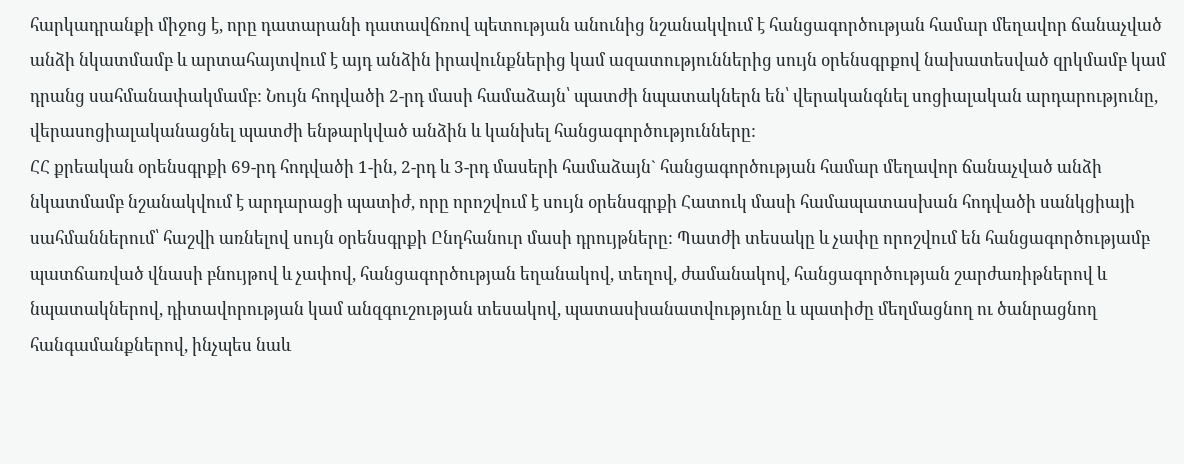հարկադրանքի միջոց է, որը դատարանի դատավճռով պետության անունից նշանակվում է հանցագործության համար մեղավոր ճանաչված անձի նկատմամբ և արտահայտվում է այդ անձին իրավունքներից կամ ազատություններից սույն օրենսգրքով նախատեսված զրկմամբ կամ դրանց սահմանափակմամբ: Նույն հոդվածի 2-րդ մասի համաձայն՝ պատժի նպատակներն են՝ վերականգնել սոցիալական արդարությունը, վերասոցիալականացնել պատժի ենթարկված անձին և կանխել հանցագործությունները:
ՀՀ քրեական օրենսգրքի 69-րդ հոդվածի 1-ին, 2-րդ և 3-րդ մասերի համաձայն` հանցագործության համար մեղավոր ճանաչված անձի նկատմամբ նշանակվում է արդարացի պատիժ, որը որոշվում է սույն օրենսգրքի Հատուկ մասի համապատասխան հոդվածի սանկցիայի սահմաններում՝ հաշվի առնելով սույն օրենսգրքի Ընդհանուր մասի դրույթները: Պատժի տեսակը և չափը որոշվում են հանցագործությամբ պատճառված վնասի բնույթով և չափով, հանցագործության եղանակով, տեղով, ժամանակով, հանցագործության շարժառիթներով և նպատակներով, դիտավորության կամ անզգուշության տեսակով, պատասխանատվությունը և պատիժը մեղմացնող ու ծանրացնող հանգամանքներով, ինչպես նաև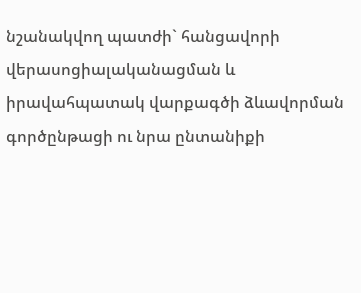նշանակվող պատժի` հանցավորի վերասոցիալականացման և իրավահպատակ վարքագծի ձևավորման գործընթացի ու նրա ընտանիքի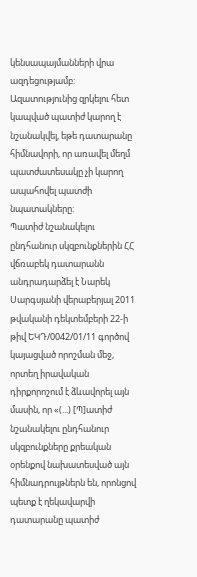կենսապայմանների վրա ազդեցությամբ: Ազատությունից զրկելու հետ կապված պատիժ կարող է նշանակվել, եթե դատարանը հիմնավորի, որ առավել մեղմ պատժատեսակը չի կարող ապահովել պատժի նպատակները:
Պատիժ նշանակելու ընդհանուր սկզբունքներին ՀՀ վճռաբեկ դատարանն անդրադարձել է Նարեկ Սարգսյանի վերաբերյալ 2011 թվականի դեկտեմբերի 22-ի թիվ ԵԿԴ/0042/01/11 գործով կայացված որոշման մեջ, որտեղ իրավական դիրքորոշում է ձևավորել այն մասին, որ «(...) [Պ]ատիժ նշանակելու ընդհանուր սկզբունքները քրեական օրենքով նախատեսված այն հիմնադրույթներն են, որոնցով պետք է ղեկավարվի դատարանը պատիժ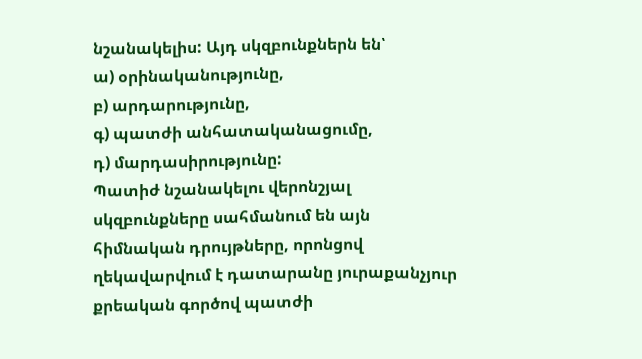նշանակելիս: Այդ սկզբունքներն են՝
ա) օրինականությունը,
բ) արդարությունը,
գ) պատժի անհատականացումը,
դ) մարդասիրությունը:
Պատիժ նշանակելու վերոնշյալ սկզբունքները սահմանում են այն հիմնական դրույթները, որոնցով ղեկավարվում է դատարանը յուրաքանչյուր քրեական գործով պատժի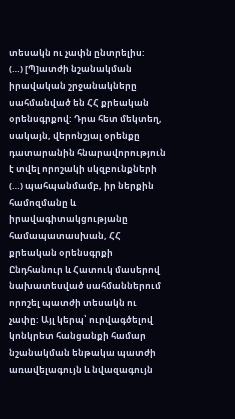տեսակն ու չափն ընտրելիս:
(…) [Պ]ատժի նշանակման իրավական շրջանակները սահմանված են ՀՀ քրեական օրենսգրքով: Դրա հետ մեկտեղ, սակայն, վերոնշյալ օրենքը դատարանին հնարավորություն է տվել որոշակի սկզբունքների (…) պահպանմամբ, իր ներքին համոզմանը և իրավագիտակցությանը համապատասխան, ՀՀ քրեական օրենսգրքի Ընդհանուր և Հատուկ մասերով նախատեսված սահմաններում որոշել պատժի տեսակն ու չափը: Այլ կերպ՝ ուրվագծելով կոնկրետ հանցանքի համար նշանակման ենթակա պատժի առավելագույն և նվազագույն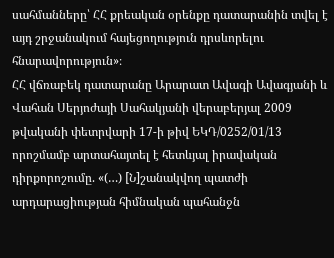սահմանները՝ ՀՀ քրեական օրենքը դատարանին տվել է այդ շրջանակում հայեցողություն դրսևորելու հնարավորություն»։
ՀՀ վճռաբեկ դատարանը Արարատ Ավագի Ավագյանի և Վահան Սերյոժայի Սահակյանի վերաբերյալ 2009 թվականի փետրվարի 17-ի թիվ ԵԿԴ/0252/01/13 որոշմամբ արտահայտել է հետևյալ իրավական դիրքորոշումը. «(…) [Ն]շանակվող պատժի արդարացիության հիմնական պահանջն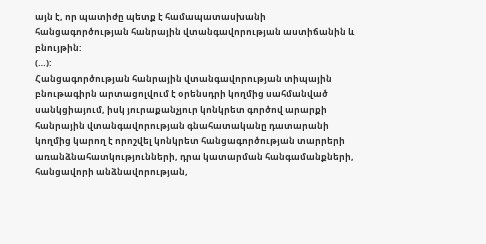այն է, որ պատիժը պետք է համապատասխանի հանցագործության հանրային վտանգավորության աստիճանին և բնույթին:
(…):
Հանցագործության հանրային վտանգավորության տիպային բնութագիրն արտացոլվում է օրենսդրի կողմից սահմանված սանկցիայում, իսկ յուրաքանչյուր կոնկրետ գործով արարքի հանրային վտանգավորության գնահատականը դատարանի կողմից կարող է որոշվել կոնկրետ հանցագործության տարրերի առանձնահատկությունների, դրա կատարման հանգամանքների, հանցավորի անձնավորության,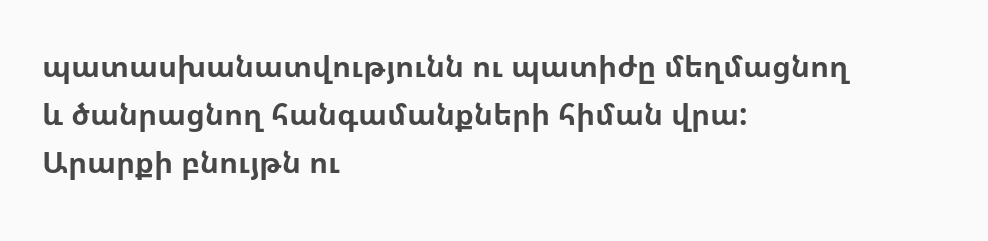պատասխանատվությունն ու պատիժը մեղմացնող և ծանրացնող հանգամանքների հիման վրա:
Արարքի բնույթն ու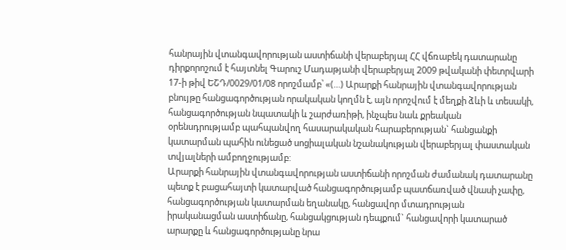հանրային վտանգավորության աստիճանի վերաբերյալ ՀՀ վճռաբեկ դատարանը դիրքորոշում է հայտնել Գարուշ Մադաթյանի վերաբերյալ 2009 թվականի փետրվարի 17-ի թիվ ԵՇԴ/0029/01/08 որոշմամբ՝ «(…) Արարքի հանրային վտանգավորության բնույթը հանցագործության որակական կողմն է, այն որոշվում է մեղքի ձևի և տեսակի, հանցագործության նպատակի և շարժառիթի, ինչպես նաև քրեական օրենսդրությամբ պահպանվող հասարակական հարաբերության` հանցանքի կատարման պահին ունեցած սոցիալական նշանակության վերաբերյալ փաստական տվյալների ամբողջությամբ:
Արարքի հանրային վտանգավորության աստիճանի որոշման ժամանակ դատարանը պետք է բացահայտի կատարված հանցագործությամբ պատճառված վնասի չափը, հանցագործության կատարման եղանակը, հանցավոր մտադրության իրականացման աստիճանը, հանցակցության դեպքում` հանցավորի կատարած արարքը և հանցագործությանը նրա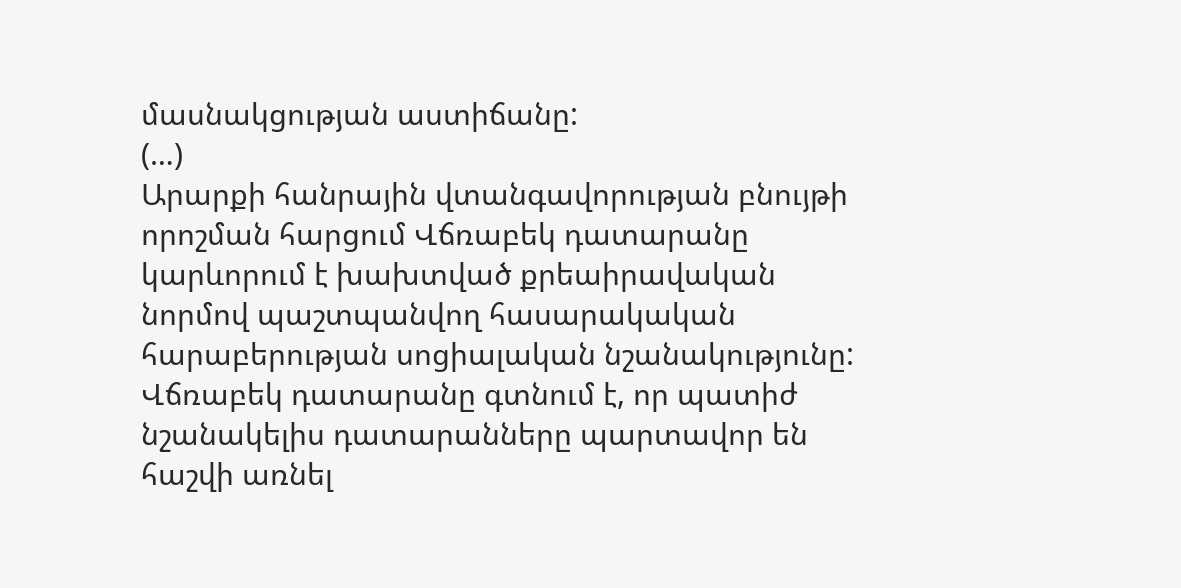մասնակցության աստիճանը:
(…)
Արարքի հանրային վտանգավորության բնույթի որոշման հարցում Վճռաբեկ դատարանը կարևորում է խախտված քրեաիրավական նորմով պաշտպանվող հասարակական հարաբերության սոցիալական նշանակությունը: Վճռաբեկ դատարանը գտնում է, որ պատիժ նշանակելիս դատարանները պարտավոր են հաշվի առնել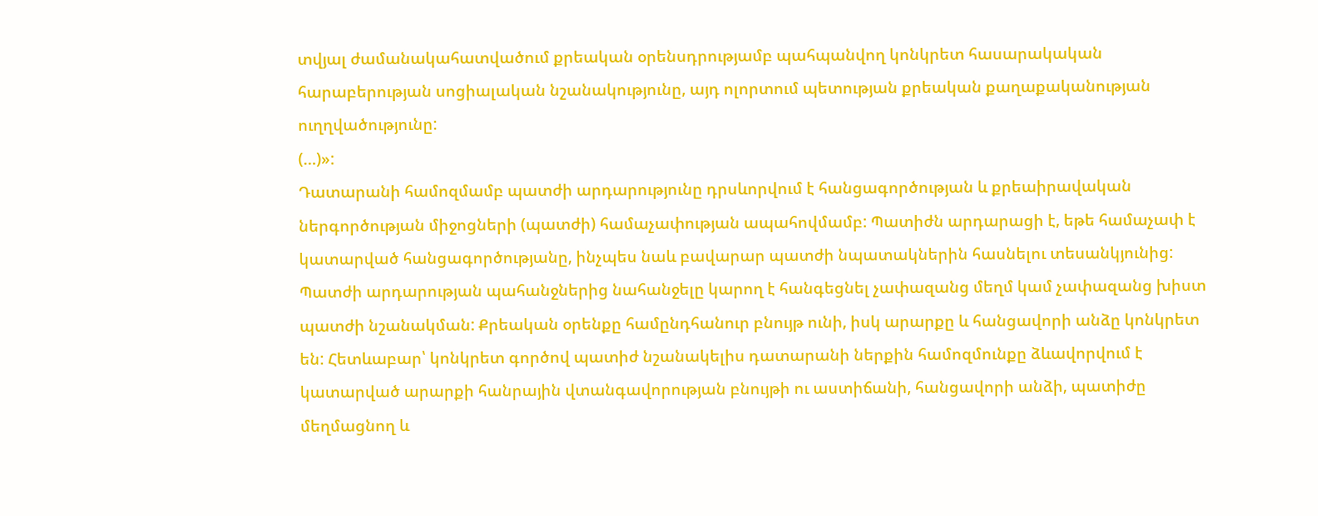տվյալ ժամանակահատվածում քրեական օրենսդրությամբ պահպանվող կոնկրետ հասարակական հարաբերության սոցիալական նշանակությունը, այդ ոլորտում պետության քրեական քաղաքականության ուղղվածությունը:
(…)»:
Դատարանի համոզմամբ պատժի արդարությունը դրսևորվում է հանցագործության և քրեաիրավական ներգործության միջոցների (պատժի) համաչափության ապահովմամբ: Պատիժն արդարացի է, եթե համաչափ է կատարված հանցագործությանը, ինչպես նաև բավարար պատժի նպատակներին հասնելու տեսանկյունից: Պատժի արդարության պահանջներից նահանջելը կարող է հանգեցնել չափազանց մեղմ կամ չափազանց խիստ պատժի նշանակման: Քրեական օրենքը համընդհանուր բնույթ ունի, իսկ արարքը և հանցավորի անձը կոնկրետ են: Հետևաբար՝ կոնկրետ գործով պատիժ նշանակելիս դատարանի ներքին համոզմունքը ձևավորվում է կատարված արարքի հանրային վտանգավորության բնույթի ու աստիճանի, հանցավորի անձի, պատիժը մեղմացնող և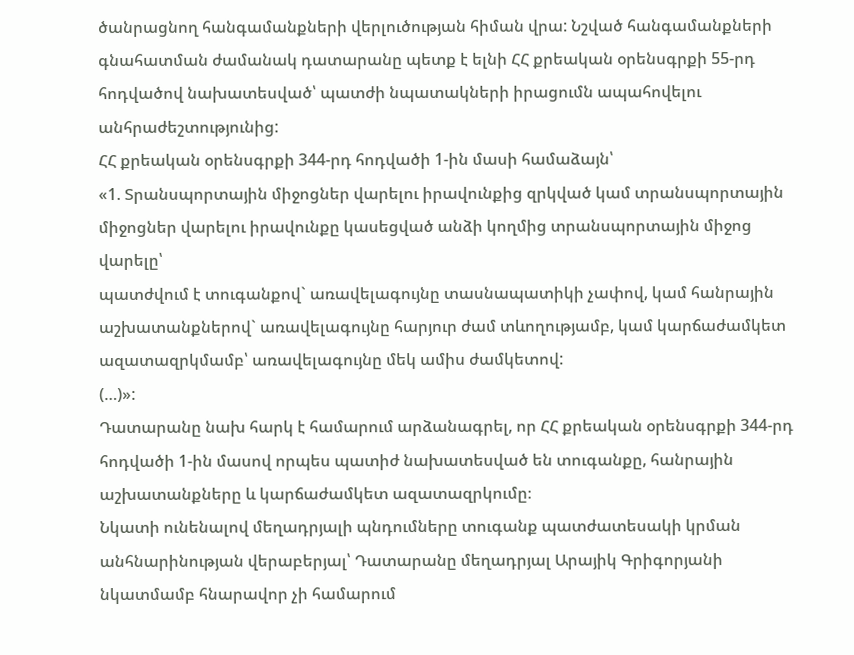ծանրացնող հանգամանքների վերլուծության հիման վրա: Նշված հանգամանքների գնահատման ժամանակ դատարանը պետք է ելնի ՀՀ քրեական օրենսգրքի 55-րդ հոդվածով նախատեսված՝ պատժի նպատակների իրացումն ապահովելու անհրաժեշտությունից:
ՀՀ քրեական օրենսգրքի 344-րդ հոդվածի 1-ին մասի համաձայն՝
«1. Տրանսպորտային միջոցներ վարելու իրավունքից զրկված կամ տրանսպորտային միջոցներ վարելու իրավունքը կասեցված անձի կողմից տրանսպորտային միջոց վարելը՝
պատժվում է տուգանքով` առավելագույնը տասնապատիկի չափով, կամ հանրային աշխատանքներով` առավելագույնը հարյուր ժամ տևողությամբ, կամ կարճաժամկետ ազատազրկմամբ՝ առավելագույնը մեկ ամիս ժամկետով:
(…)»:
Դատարանը նախ հարկ է համարում արձանագրել, որ ՀՀ քրեական օրենսգրքի 344-րդ հոդվածի 1-ին մասով որպես պատիժ նախատեսված են տուգանքը, հանրային աշխատանքները և կարճաժամկետ ազատազրկումը։
Նկատի ունենալով մեղադրյալի պնդումները տուգանք պատժատեսակի կրման անհնարինության վերաբերյալ՝ Դատարանը մեղադրյալ Արայիկ Գրիգորյանի նկատմամբ հնարավոր չի համարում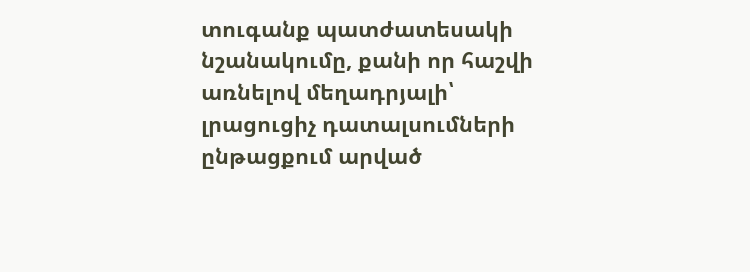տուգանք պատժատեսակի նշանակումը, քանի որ հաշվի առնելով մեղադրյալի՝ լրացուցիչ դատալսումների ընթացքում արված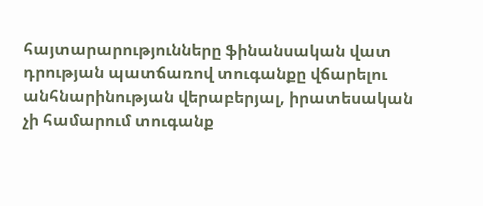հայտարարությունները ֆինանսական վատ դրության պատճառով տուգանքը վճարելու անհնարինության վերաբերյալ, իրատեսական չի համարում տուգանք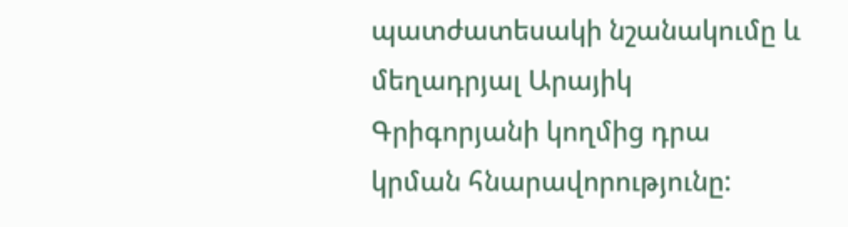պատժատեսակի նշանակումը և մեղադրյալ Արայիկ Գրիգորյանի կողմից դրա կրման հնարավորությունը: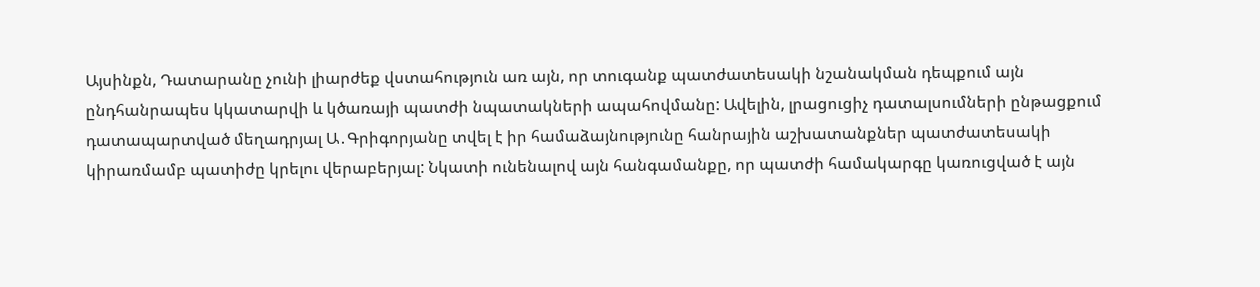Այսինքն, Դատարանը չունի լիարժեք վստահություն առ այն, որ տուգանք պատժատեսակի նշանակման դեպքում այն ընդհանրապես կկատարվի և կծառայի պատժի նպատակների ապահովմանը: Ավելին, լրացուցիչ դատալսումների ընթացքում դատապարտված մեղադրյալ Ա․Գրիգորյանը տվել է իր համաձայնությունը հանրային աշխատանքներ պատժատեսակի կիրառմամբ պատիժը կրելու վերաբերյալ: Նկատի ունենալով այն հանգամանքը, որ պատժի համակարգը կառուցված է այն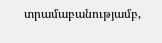տրամաբանությամբ,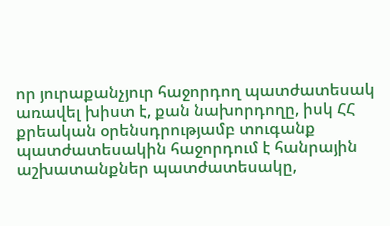որ յուրաքանչյուր հաջորդող պատժատեսակ առավել խիստ է, քան նախորդողը, իսկ ՀՀ քրեական օրենսդրությամբ տուգանք պատժատեսակին հաջորդում է հանրային աշխատանքներ պատժատեսակը,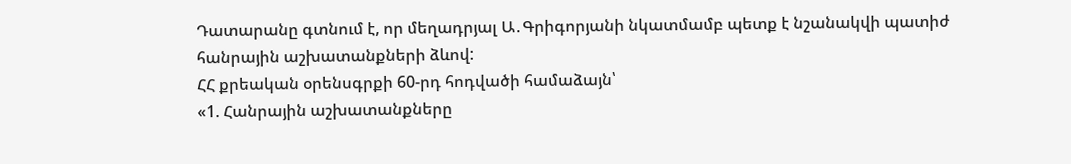Դատարանը գտնում է, որ մեղադրյալ Ա․Գրիգորյանի նկատմամբ պետք է նշանակվի պատիժ հանրային աշխատանքների ձևով:
ՀՀ քրեական օրենսգրքի 60-րդ հոդվածի համաձայն՝
«1. Հանրային աշխատանքները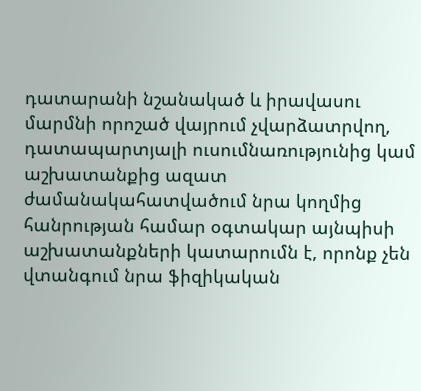դատարանի նշանակած և իրավասու մարմնի որոշած վայրում չվարձատրվող, դատապարտյալի ուսումնառությունից կամ աշխատանքից ազատ ժամանակահատվածում նրա կողմից հանրության համար օգտակար այնպիսի աշխատանքների կատարումն է, որոնք չեն վտանգում նրա ֆիզիկական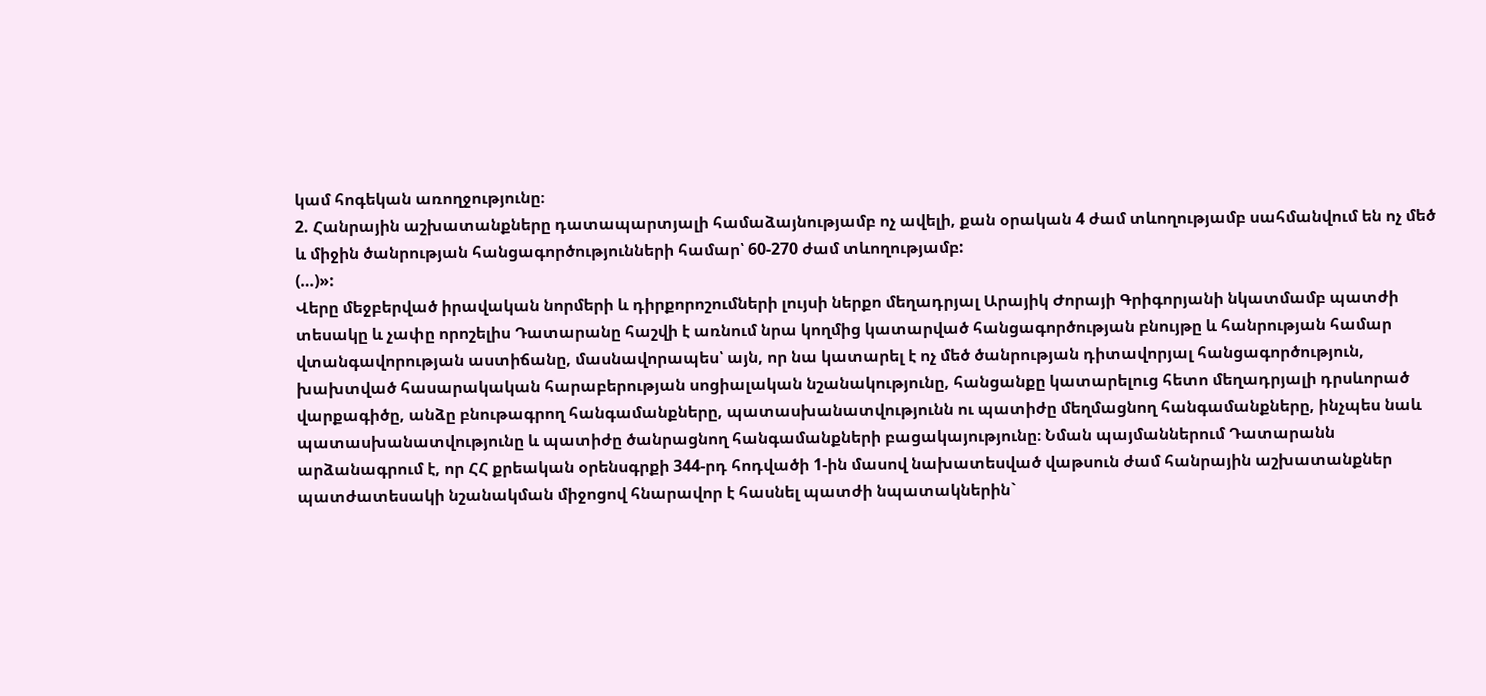կամ հոգեկան առողջությունը։
2. Հանրային աշխատանքները դատապարտյալի համաձայնությամբ ոչ ավելի, քան օրական 4 ժամ տևողությամբ սահմանվում են ոչ մեծ և միջին ծանրության հանցագործությունների համար՝ 60-270 ժամ տևողությամբ:
(…)»:
Վերը մեջբերված իրավական նորմերի և դիրքորոշումների լույսի ներքո մեղադրյալ Արայիկ Ժորայի Գրիգորյանի նկատմամբ պատժի տեսակը և չափը որոշելիս Դատարանը հաշվի է առնում նրա կողմից կատարված հանցագործության բնույթը և հանրության համար վտանգավորության աստիճանը, մասնավորապես՝ այն, որ նա կատարել է ոչ մեծ ծանրության դիտավորյալ հանցագործություն, խախտված հասարակական հարաբերության սոցիալական նշանակությունը, հանցանքը կատարելուց հետո մեղադրյալի դրսևորած վարքագիծը, անձը բնութագրող հանգամանքները, պատասխանատվությունն ու պատիժը մեղմացնող հանգամանքները, ինչպես նաև պատասխանատվությունը և պատիժը ծանրացնող հանգամանքների բացակայությունը։ Նման պայմաններում Դատարանն արձանագրում է, որ ՀՀ քրեական օրենսգրքի 344-րդ հոդվածի 1-ին մասով նախատեսված վաթսուն ժամ հանրային աշխատանքներ պատժատեսակի նշանակման միջոցով հնարավոր է հասնել պատժի նպատակներին`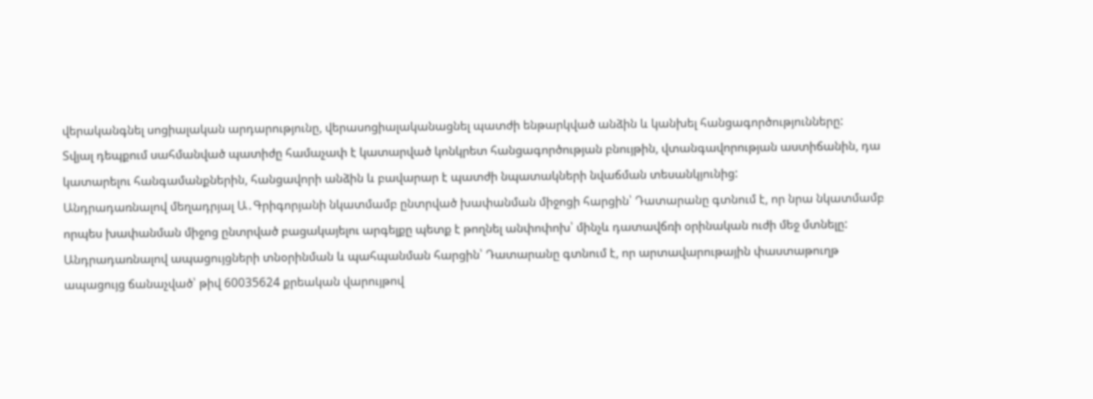վերականգնել սոցիալական արդարությունը, վերասոցիալականացնել պատժի ենթարկված անձին և կանխել հանցագործությունները:
Տվյալ դեպքում սահմանված պատիժը համաչափ է կատարված կոնկրետ հանցագործության բնույթին, վտանգավորության աստիճանին, դա կատարելու հանգամանքներին, հանցավորի անձին և բավարար է պատժի նպատակների նվաճման տեսանկյունից:
Անդրադառնալով մեղադրյալ Ա․Գրիգորյանի նկատմամբ ընտրված խափանման միջոցի հարցին՝ Դատարանը գտնում է, որ նրա նկատմամբ որպես խափանման միջոց ընտրված բացակայելու արգելքը պետք է թողնել անփոփոխ՝ մինչև դատավճռի օրինական ուժի մեջ մտնելը:
Անդրադառնալով ապացույցների տնօրինման և պահպանման հարցին՝ Դատարանը գտնում է, որ արտավարութային փաստաթուղթ ապացույց ճանաչված՝ թիվ 60035624 քրեական վարույթով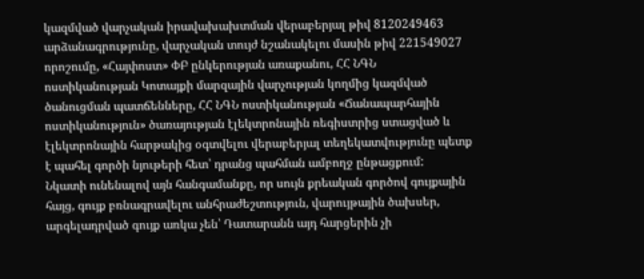կազմված վարչական իրավախախտման վերաբերյալ թիվ 8120249463 արձանագրությունը, վարչական տույժ նշանակելու մասին թիվ 221549027 որոշումը, «Հայփոստ» ՓԲ ընկերության առաքանու, ՀՀ ՆԳՆ ոստիկանության Կոտայքի մարզային վարչության կողմից կազմված ծանուցման պատճենները, ՀՀ ՆԳՆ ոստիկանության «Ճանապարհային ոստիկանություն» ծառայության էլեկտրոնային ռեգիստրից ստացված և էլեկտրոնային հարթակից օգտվելու վերաբերյալ տեղեկատվությունը պետք է պահել գործի նյութերի հետ՝ դրանց պահման ամբողջ ընթացքում:
Նկատի ունենալով այն հանգամանքը, որ սույն քրեական գործով գույքային հայց, գույք բռնագրավելու անհրաժեշտություն, վարույթային ծախսեր, արգելադրված գույք առկա չեն՝ Դատարանն այդ հարցերին չի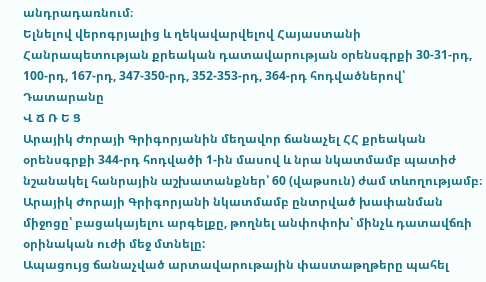անդրադառնում։
Ելնելով վերոգրյալից և ղեկավարվելով Հայաստանի Հանրապետության քրեական դատավարության օրենսգրքի 30-31-րդ, 100-րդ, 167-րդ, 347-350-րդ, 352-353-րդ, 364-րդ հոդվածներով՝ Դատարանը
Վ Ճ Ռ Ե Ց
Արայիկ Ժորայի Գրիգորյանին մեղավոր ճանաչել ՀՀ քրեական օրենսգրքի 344-րդ հոդվածի 1-ին մասով և նրա նկատմամբ պատիժ նշանակել հանրային աշխատանքներ՝ 60 (վաթսուն) ժամ տևողությամբ։
Արայիկ Ժորայի Գրիգորյանի նկատմամբ ընտրված խափանման միջոցը՝ բացակայելու արգելքը, թողնել անփոփոխ՝ մինչև դատավճռի օրինական ուժի մեջ մտնելը:
Ապացույց ճանաչված արտավարութային փաստաթղթերը պահել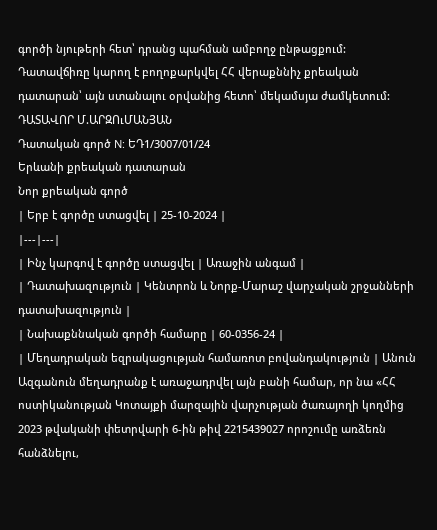գործի նյութերի հետ՝ դրանց պահման ամբողջ ընթացքում:
Դատավճիռը կարող է բողոքարկվել ՀՀ վերաքննիչ քրեական դատարան՝ այն ստանալու օրվանից հետո՝ մեկամսյա ժամկետում:
ԴԱՏԱՎՈՐ Մ.ԱՐԶՈւՄԱՆՅԱՆ
Դատական գործ N: ԵԴ1/3007/01/24
Երևանի քրեական դատարան
Նոր քրեական գործ
| Երբ է գործը ստացվել | 25-10-2024 |
|---|---|
| Ինչ կարգով է գործը ստացվել | Առաջին անգամ |
| Դատախազություն | Կենտրոն և Նորք-Մարաշ վարչական շրջանների դատախազություն |
| Նախաքննական գործի համարը | 60-0356-24 |
| Մեղադրական եզրակացության համառոտ բովանդակություն | Անուն Ազգանուն մեղադրանք է առաջադրվել այն բանի համար, որ նա «ՀՀ ոստիկանության Կոտայքի մարզային վարչության ծառայողի կողմից 2023 թվականի փետրվարի 6-ին թիվ 2215439027 որոշումը առձեռն հանձնելու,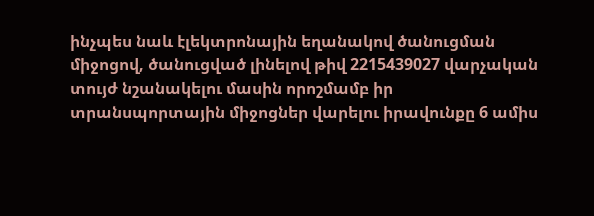ինչպես նաև էլեկտրոնային եղանակով ծանուցման միջոցով, ծանուցված լինելով թիվ 2215439027 վարչական տույժ նշանակելու մասին որոշմամբ իր տրանսպորտային միջոցներ վարելու իրավունքը 6 ամիս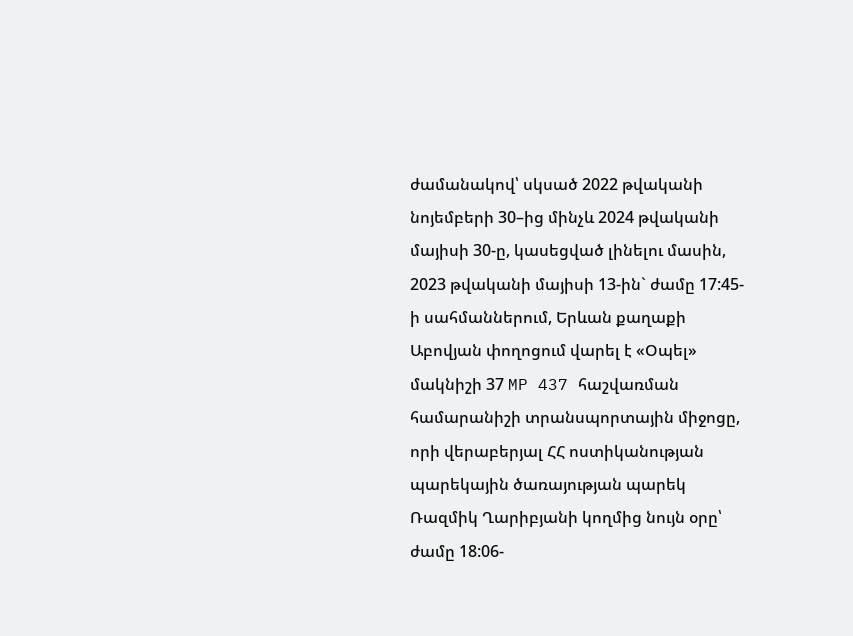ժամանակով՝ սկսած 2022 թվականի նոյեմբերի 30–ից մինչև 2024 թվականի մայիսի 30-ը, կասեցված լինելու մասին, 2023 թվականի մայիսի 13-ին` ժամը 17:45-ի սահմաններում, Երևան քաղաքի Աբովյան փողոցում վարել է «Օպել» մակնիշի 37 MP 437 հաշվառման համարանիշի տրանսպորտային միջոցը, որի վերաբերյալ ՀՀ ոստիկանության պարեկային ծառայության պարեկ Ռազմիկ Ղարիբյանի կողմից նույն օրը՝ ժամը 18:06-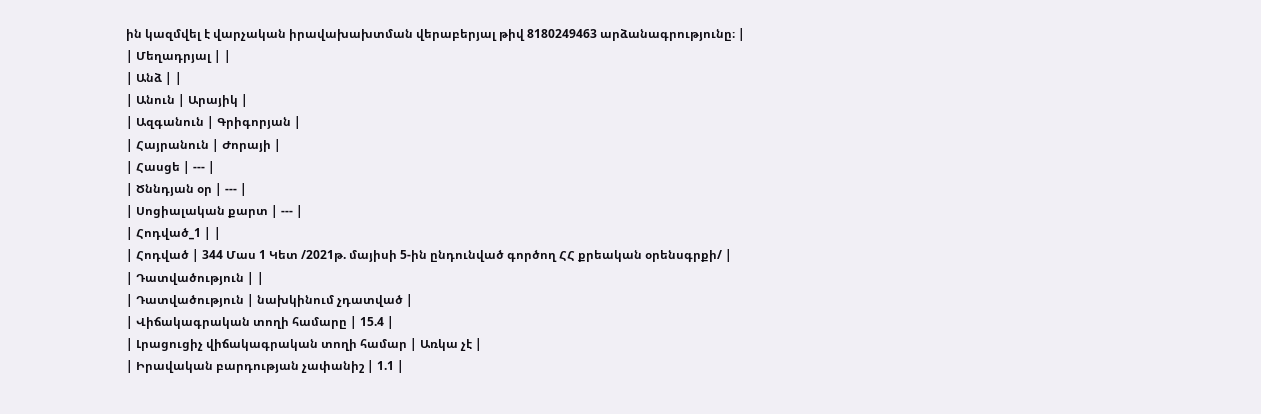ին կազմվել է վարչական իրավախախտման վերաբերյալ թիվ 8180249463 արձանագրությունը։ |
| Մեղադրյալ | |
| Անձ | |
| Անուն | Արայիկ |
| Ազգանուն | Գրիգորյան |
| Հայրանուն | Ժորայի |
| Հասցե | --- |
| Ծննդյան օր | --- |
| Սոցիալական քարտ | --- |
| Հոդված_1 | |
| Հոդված | 344 Մաս 1 Կետ /2021թ. մայիսի 5-ին ընդունված գործող ՀՀ քրեական օրենսգրքի/ |
| Դատվածություն | |
| Դատվածություն | նախկինում չդատված |
| Վիճակագրական տողի համարը | 15.4 |
| Լրացուցիչ վիճակագրական տողի համար | Առկա չէ |
| Իրավական բարդության չափանիշ | 1.1 |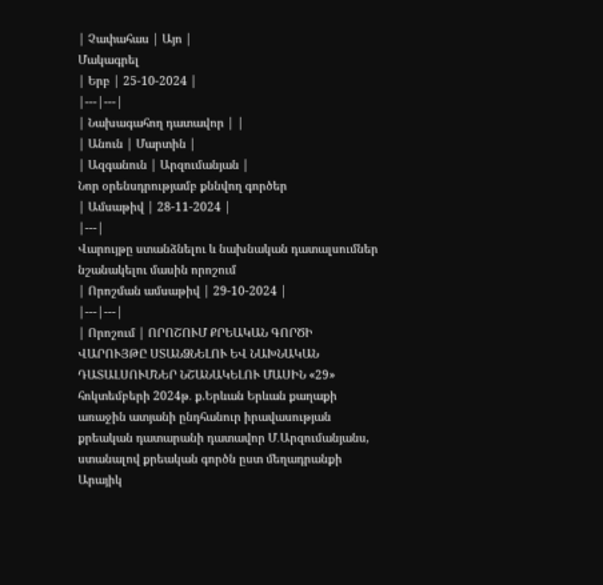| Չափահաս | Այո |
Մակագրել
| Երբ | 25-10-2024 |
|---|---|
| Նախագահող դատավոր | |
| Անուն | Մարտին |
| Ազգանուն | Արզումանյան |
Նոր օրենսդրությամբ քննվող գործեր
| Ամսաթիվ | 28-11-2024 |
|---|
Վարույթը ստանձնելու և նախնական դատալսումներ նշանակելու մասին որոշում
| Որոշման ամսաթիվ | 29-10-2024 |
|---|---|
| Որոշում | ՈՐՈՇՈՒՄ ՔՐԵԱԿԱՆ ԳՈՐԾԻ ՎԱՐՈՒՅԹԸ ՍՏԱՆՁՆԵԼՈՒ ԵՎ ՆԱԽՆԱԿԱՆ ԴԱՏԱԼՍՈՒՄՆԵՐ ՆՇԱՆԱԿԵԼՈՒ ՄԱՍԻՆ «29» հոկտեմբերի 2024թ․ ք.Երևան Երևան քաղաքի առաջին ատյանի ընդհանուր իրավասության քրեական դատարանի դատավոր Մ․Արզումանյանս, ստանալով քրեական գործն ըստ մեղադրանքի Արայիկ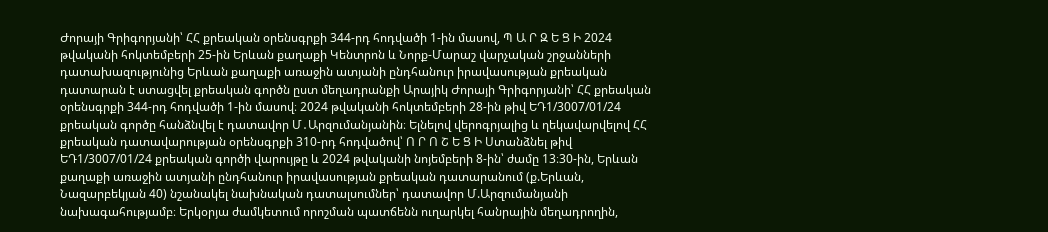Ժորայի Գրիգորյանի՝ ՀՀ քրեական օրենսգրքի 344-րդ հոդվածի 1-ին մասով, Պ Ա Ր Զ Ե Ց Ի 2024 թվականի հոկտեմբերի 25-ին Երևան քաղաքի Կենտրոն և Նորք-Մարաշ վարչական շրջանների դատախազությունից Երևան քաղաքի առաջին ատյանի ընդհանուր իրավասության քրեական դատարան է ստացվել քրեական գործն ըստ մեղադրանքի Արայիկ Ժորայի Գրիգորյանի՝ ՀՀ քրեական օրենսգրքի 344-րդ հոդվածի 1-ին մասով։ 2024 թվականի հոկտեմբերի 28-ին թիվ ԵԴ1/3007/01/24 քրեական գործը հանձնվել է դատավոր Մ․Արզումանյանին։ Ելնելով վերոգրյալից և ղեկավարվելով ՀՀ քրեական դատավարության օրենսգրքի 310-րդ հոդվածով՝ Ո Ր Ո Շ Ե Ց Ի Ստանձնել թիվ ԵԴ1/3007/01/24 քրեական գործի վարույթը և 2024 թվականի նոյեմբերի 8-ին՝ ժամը 13։30-ին, Երևան քաղաքի առաջին ատյանի ընդհանուր իրավասության քրեական դատարանում (ք.Երևան, Նազարբեկյան 40) նշանակել նախնական դատալսումներ՝ դատավոր Մ.Արզումանյանի նախագահությամբ։ Երկօրյա ժամկետում որոշման պատճենն ուղարկել հանրային մեղադրողին,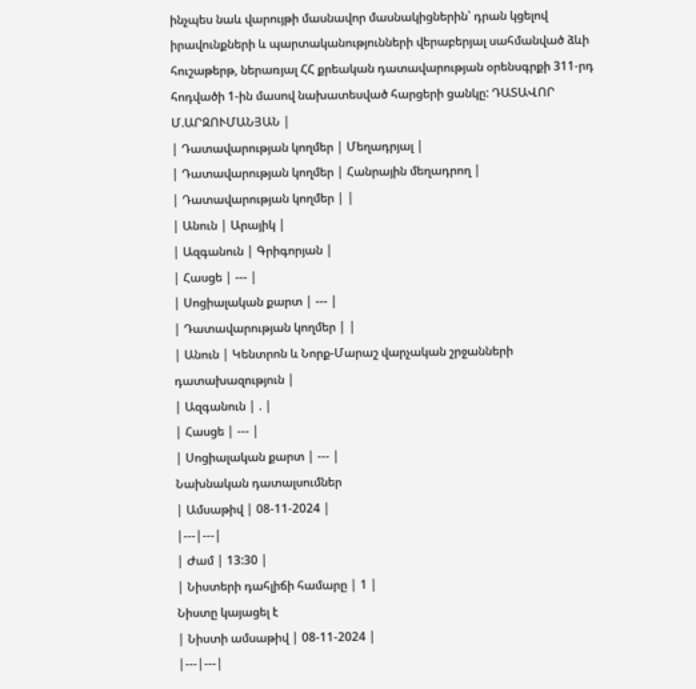ինչպես նաև վարույթի մասնավոր մասնակիցներին՝ դրան կցելով իրավունքների և պարտականությունների վերաբերյալ սահմանված ձևի հուշաթերթ, ներառյալ ՀՀ քրեական դատավարության օրենսգրքի 311-րդ հոդվածի 1-ին մասով նախատեսված հարցերի ցանկը: ԴԱՏԱՎՈՐ Մ.ԱՐԶՈՒՄԱՆՅԱՆ |
| Դատավարության կողմեր | Մեղադրյալ |
| Դատավարության կողմեր | Հանրային մեղադրող |
| Դատավարության կողմեր | |
| Անուն | Արայիկ |
| Ազգանուն | Գրիգորյան |
| Հասցե | --- |
| Սոցիալական քարտ | --- |
| Դատավարության կողմեր | |
| Անուն | Կենտրոն և Նորք-Մարաշ վարչական շրջանների դատախազություն |
| Ազգանուն | . |
| Հասցե | --- |
| Սոցիալական քարտ | --- |
Նախնական դատալսումներ
| Ամսաթիվ | 08-11-2024 |
|---|---|
| Ժամ | 13:30 |
| Նիստերի դահլիճի համարը | 1 |
Նիստը կայացել է
| Նիստի ամսաթիվ | 08-11-2024 |
|---|---|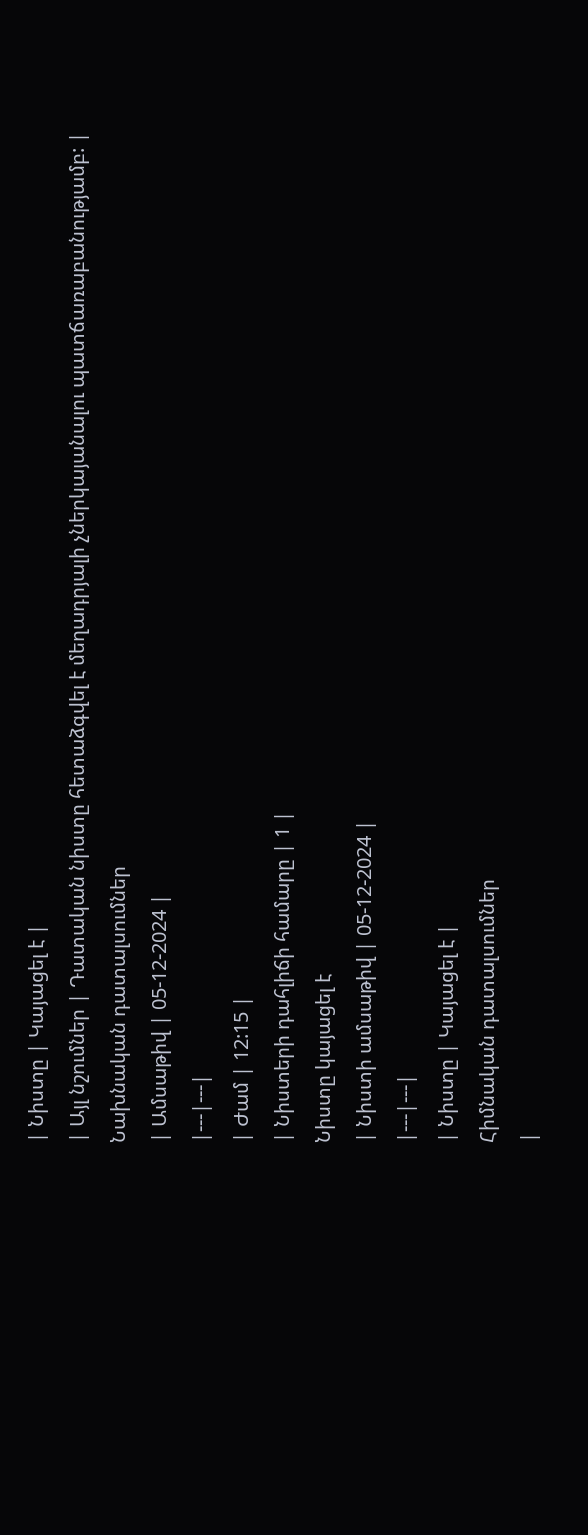| Նիստը | Կայացել է |
| Այլ նշումներ | Դատական նիստը հետաձգվել է մեղադրյալի չներկայանալու պատճառաբանությամբ: |
Նախնական դատալսումներ
| Ամսաթիվ | 05-12-2024 |
|---|---|
| Ժամ | 12:15 |
| Նիստերի դահլիճի համարը | 1 |
Նիստը կայացել է
| Նիստի ամսաթիվ | 05-12-2024 |
|---|---|
| Նիստը | Կայացել է |
Հիմնական դատալսումներ
|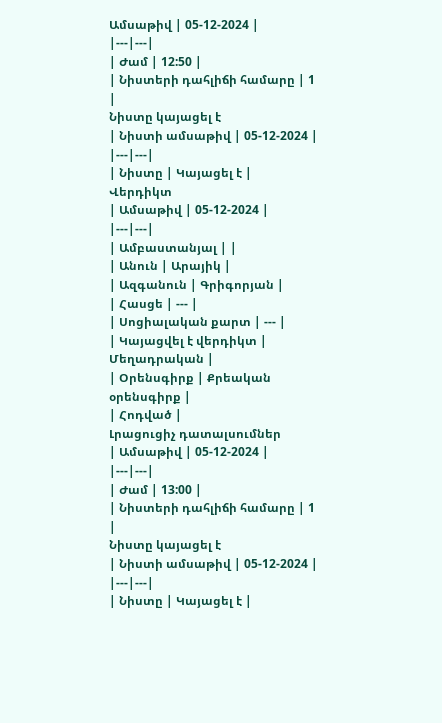Ամսաթիվ | 05-12-2024 |
|---|---|
| Ժամ | 12:50 |
| Նիստերի դահլիճի համարը | 1 |
Նիստը կայացել է
| Նիստի ամսաթիվ | 05-12-2024 |
|---|---|
| Նիստը | Կայացել է |
Վերդիկտ
| Ամսաթիվ | 05-12-2024 |
|---|---|
| Ամբաստանյալ | |
| Անուն | Արայիկ |
| Ազգանուն | Գրիգորյան |
| Հասցե | --- |
| Սոցիալական քարտ | --- |
| Կայացվել է վերդիկտ | Մեղադրական |
| Օրենսգիրք | Քրեական օրենսգիրք |
| Հոդված |
Լրացուցիչ դատալսումներ
| Ամսաթիվ | 05-12-2024 |
|---|---|
| Ժամ | 13:00 |
| Նիստերի դահլիճի համարը | 1 |
Նիստը կայացել է
| Նիստի ամսաթիվ | 05-12-2024 |
|---|---|
| Նիստը | Կայացել է |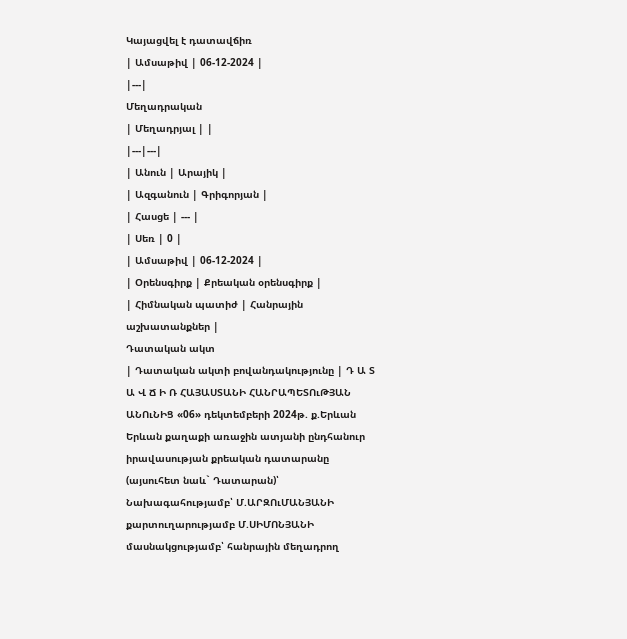Կայացվել է դատավճիռ
| Ամսաթիվ | 06-12-2024 |
|---|
Մեղադրական
| Մեղադրյալ | |
|---|---|
| Անուն | Արայիկ |
| Ազգանուն | Գրիգորյան |
| Հասցե | --- |
| Սեռ | 0 |
| Ամսաթիվ | 06-12-2024 |
| Օրենսգիրք | Քրեական օրենսգիրք |
| Հիմնական պատիժ | Հանրային աշխատանքներ |
Դատական ակտ
| Դատական ակտի բովանդակությունը | Դ Ա Տ Ա Վ Ճ Ի Ռ ՀԱՅԱՍՏԱՆԻ ՀԱՆՐԱՊԵՏՈւԹՅԱՆ ԱՆՈւՆԻՑ «06» դեկտեմբերի 2024թ. ք.Երևան Երևան քաղաքի առաջին ատյանի ընդհանուր իրավասության քրեական դատարանը (այսուհետ նաև` Դատարան)՝ Նախագահությամբ՝ Մ.ԱՐԶՈւՄԱՆՅԱՆԻ քարտուղարությամբ Մ.ՍԻՄՈՆՅԱՆԻ մասնակցությամբ՝ հանրային մեղադրող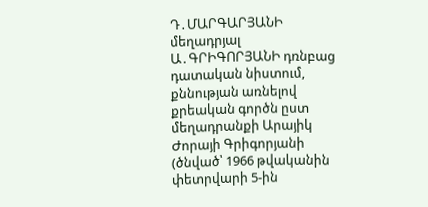Դ․ՄԱՐԳԱՐՅԱՆԻ մեղադրյալ Ա․ԳՐԻԳՈՐՅԱՆԻ դռնբաց դատական նիստում, քննության առնելով քրեական գործն ըստ մեղադրանքի Արայիկ Ժորայի Գրիգորյանի (ծնված՝ 1966 թվականին փետրվարի 5-ին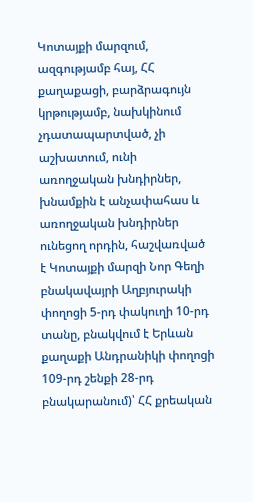Կոտայքի մարզում, ազգությամբ հայ, ՀՀ քաղաքացի, բարձրագույն կրթությամբ, նախկինում չդատապարտված, չի աշխատում, ունի առողջական խնդիրներ, խնամքին է անչափահաս և առողջական խնդիրներ ունեցող որդին, հաշվառված է Կոտայքի մարզի Նոր Գեղի բնակավայրի Աղբյուրակի փողոցի 5-րդ փակուղի 10-րդ տանը, բնակվում է Երևան քաղաքի Անդրանիկի փողոցի 109-րդ շենքի 28-րդ բնակարանում)՝ ՀՀ քրեական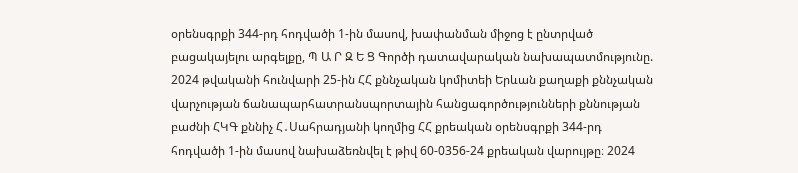օրենսգրքի 344-րդ հոդվածի 1-ին մասով, խափանման միջոց է ընտրված բացակայելու արգելքը, Պ Ա Ր Զ Ե Ց Գործի դատավարական նախապատմությունը. 2024 թվականի հունվարի 25-ին ՀՀ քննչական կոմիտեի Երևան քաղաքի քննչական վարչության ճանապարհատրանսպորտային հանցագործությունների քննության բաժնի ՀԿԳ քննիչ Հ․Սահրադյանի կողմից ՀՀ քրեական օրենսգրքի 344-րդ հոդվածի 1-ին մասով նախաձեռնվել է թիվ 60-0356-24 քրեական վարույթը։ 2024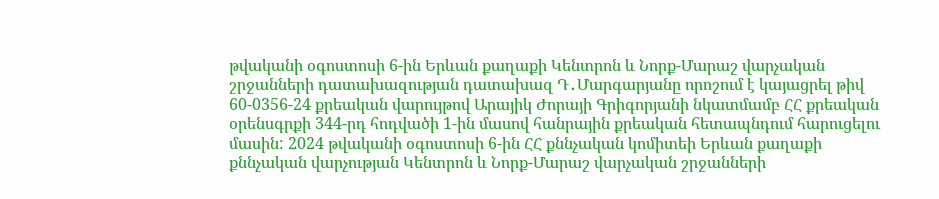թվականի օգոստոսի 6-ին Երևան քաղաքի Կենտրոն և Նորք-Մարաշ վարչական շրջանների դատախազության դատախազ Դ․Մարգարյանը որոշում է կայացրել թիվ 60-0356-24 քրեական վարույթով Արայիկ Ժորայի Գրիգորյանի նկատմամբ ՀՀ քրեական օրենսգրքի 344-րդ հոդվածի 1-ին մասով հանրային քրեական հետապնդում հարուցելու մասին: 2024 թվականի օգոստոսի 6-ին ՀՀ քննչական կոմիտեի Երևան քաղաքի քննչական վարչության Կենտրոն և Նորք-Մարաշ վարչական շրջանների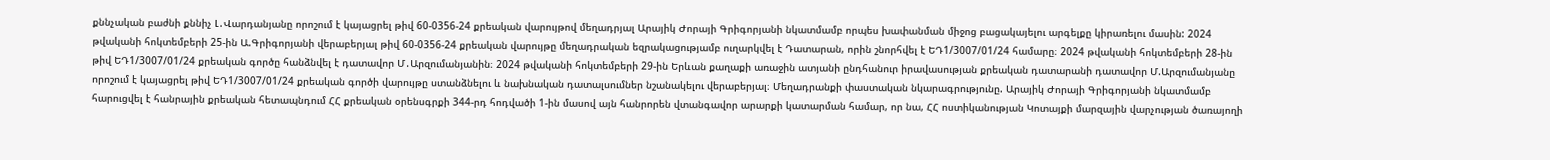քննչական բաժնի քննիչ Լ․Վարդանյանը որոշում է կայացրել թիվ 60-0356-24 քրեական վարույթով մեղադրյալ Արայիկ Ժորայի Գրիգորյանի նկատմամբ որպես խափանման միջոց բացակայելու արգելքը կիրառելու մասին: 2024 թվականի հոկտեմբերի 25-ին Ա.Գրիգորյանի վերաբերյալ թիվ 60-0356-24 քրեական վարույթը մեղադրական եզրակացությամբ ուղարկվել է Դատարան, որին շնորհվել է ԵԴ1/3007/01/24 համարը։ 2024 թվականի հոկտեմբերի 28-ին թիվ ԵԴ1/3007/01/24 քրեական գործը հանձնվել է դատավոր Մ․Արզումանյանին։ 2024 թվականի հոկտեմբերի 29-ին Երևան քաղաքի առաջին ատյանի ընդհանուր իրավասության քրեական դատարանի դատավոր Մ.Արզումանյանը որոշում է կայացրել թիվ ԵԴ1/3007/01/24 քրեական գործի վարույթը ստանձնելու և նախնական դատալսումներ նշանակելու վերաբերյալ։ Մեղադրանքի փաստական նկարագրությունը. Արայիկ Ժորայի Գրիգորյանի նկատմամբ հարուցվել է հանրային քրեական հետապնդում ՀՀ քրեական օրենսգրքի 344-րդ հոդվածի 1-ին մասով այն հանրորեն վտանգավոր արարքի կատարման համար, որ նա, ՀՀ ոստիկանության Կոտայքի մարզային վարչության ծառայողի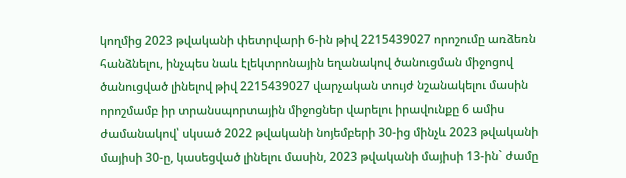կողմից 2023 թվականի փետրվարի 6-ին թիվ 2215439027 որոշումը առձեռն հանձնելու, ինչպես նաև էլեկտրոնային եղանակով ծանուցման միջոցով ծանուցված լինելով թիվ 2215439027 վարչական տույժ նշանակելու մասին որոշմամբ իր տրանսպորտային միջոցներ վարելու իրավունքը 6 ամիս ժամանակով՝ սկսած 2022 թվականի նոյեմբերի 30-ից մինչև 2023 թվականի մայիսի 30-ը, կասեցված լինելու մասին, 2023 թվականի մայիսի 13-ին` ժամը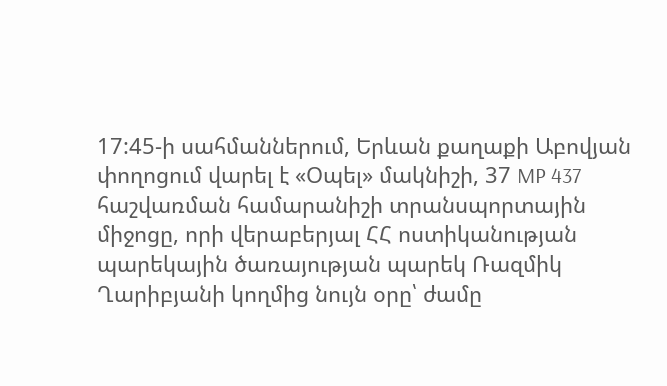17:45-ի սահմաններում, Երևան քաղաքի Աբովյան փողոցում վարել է «Օպել» մակնիշի, 37 MP 437 հաշվառման համարանիշի տրանսպորտային միջոցը, որի վերաբերյալ ՀՀ ոստիկանության պարեկային ծառայության պարեկ Ռազմիկ Ղարիբյանի կողմից նույն օրը՝ ժամը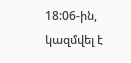18:06-ին, կազմվել է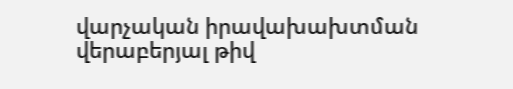վարչական իրավախախտման վերաբերյալ թիվ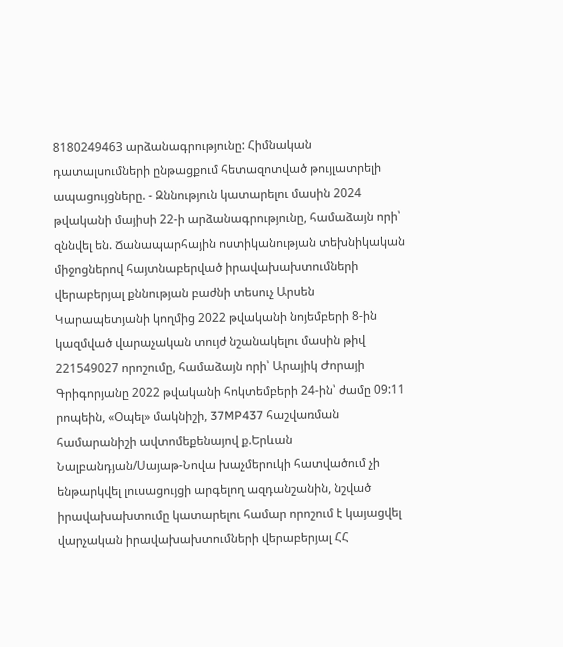8180249463 արձանագրությունը: Հիմնական դատալսումների ընթացքում հետազոտված թույլատրելի ապացույցները. - Զննություն կատարելու մասին 2024 թվականի մայիսի 22-ի արձանագրությունը, համաձայն որի՝ զննվել են. Ճանապարհային ոստիկանության տեխնիկական միջոցներով հայտնաբերված իրավախախտումների վերաբերյալ քննության բաժնի տեսուչ Արսեն Կարապետյանի կողմից 2022 թվականի նոյեմբերի 8-ին կազմված վարաչական տույժ նշանակելու մասին թիվ 221549027 որոշումը, համաձայն որի՝ Արայիկ Ժորայի Գրիգորյանը 2022 թվականի հոկտեմբերի 24-ին՝ ժամը 09:11 րոպեին, «Օպել» մակնիշի, 37MP437 հաշվառման համարանիշի ավտոմեքենայով ք.Երևան Նալբանդյան/Սայաթ-Նովա խաչմերուկի հատվածում չի ենթարկվել լուսացույցի արգելող ազդանշանին, նշված իրավախախտումը կատարելու համար որոշում է կայացվել վարչական իրավախախտումների վերաբերյալ ՀՀ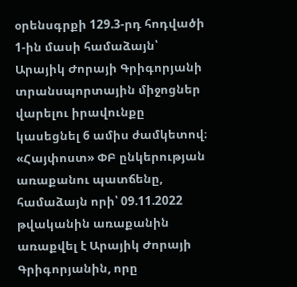օրենսգրքի 129.3-րդ հոդվածի 1-ին մասի համաձայն՝ Արայիկ Ժորայի Գրիգորյանի տրանսպորտային միջոցներ վարելու իրավունքը կասեցնել 6 ամիս ժամկետով։ «Հայփոստ» ՓԲ ընկերության առաքանու պատճենը, համաձայն որի՝ 09.11.2022 թվականին առաքանին առաքվել է Արայիկ Ժորայի Գրիգորյանին, որը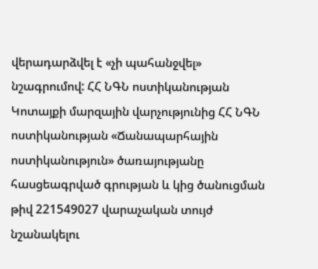վերադարձվել է «չի պահանջվել» նշագրումով: ՀՀ ՆԳՆ ոստիկանության Կոտայքի մարզային վարչությունից ՀՀ ՆԳՆ ոստիկանության «Ճանապարհային ոստիկանություն» ծառայությանը հասցեագրված գրության և կից ծանուցման թիվ 221549027 վարաչական տույժ նշանակելու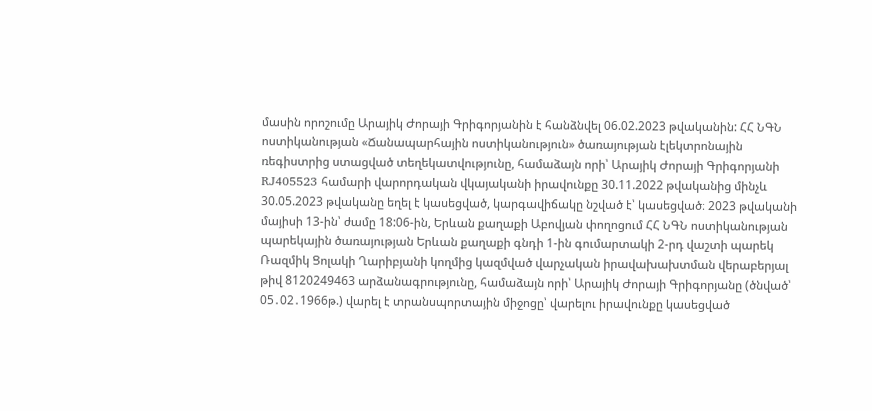մասին որոշումը Արայիկ Ժորայի Գրիգորյանին է հանձնվել 06.02.2023 թվականին: ՀՀ ՆԳՆ ոստիկանության «Ճանապարհային ոստիկանություն» ծառայության էլեկտրոնային ռեգիստրից ստացված տեղեկատվությունը, համաձայն որի՝ Արայիկ Ժորայի Գրիգորյանի RJ405523 համարի վարորդական վկայականի իրավունքը 30.11.2022 թվականից մինչև 30.05.2023 թվականը եղել է կասեցված, կարգավիճակը նշված է՝ կասեցված։ 2023 թվականի մայիսի 13-ին՝ ժամը 18:06-ին, Երևան քաղաքի Աբովյան փողոցում ՀՀ ՆԳՆ ոստիկանության պարեկային ծառայության Երևան քաղաքի գնդի 1-ին գումարտակի 2-րդ վաշտի պարեկ Ռազմիկ Ցոլակի Ղարիբյանի կողմից կազմված վարչական իրավախախտման վերաբերյալ թիվ 8120249463 արձանագրությունը, համաձայն որի՝ Արայիկ Ժորայի Գրիգորյանը (ծնված՝ 05․02․1966թ.) վարել է տրանսպորտային միջոցը՝ վարելու իրավունքը կասեցված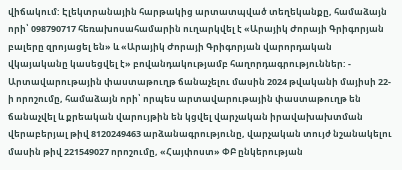վիճակում: Էլեկտրանային հարթակից արտատպված տեղեկանքը, համաձայն որի՝ 098790717 հեռախոսահամարին ուղարկվել է «Արայիկ Ժորայի Գրիգորյան բալերը զրոյացել են» և «Արայիկ Ժորայի Գրիգորյան վարորդական վկայականը կասեցվել է» բովանդակությամբ հաղորդագրություններ: - Արտավարութային փաստաթուղթ ճանաչելու մասին 2024 թվականի մայիսի 22-ի որոշումը, համաձայն որի՝ որպես արտավարութային փաստաթուղթ են ճանաչվել և քրեական վարույթին են կցվել վարչական իրավախախտման վերաբերյալ թիվ 8120249463 արձանագրությունը, վարչական տույժ նշանակելու մասին թիվ 221549027 որոշումը, «Հայփոստ» ՓԲ ընկերության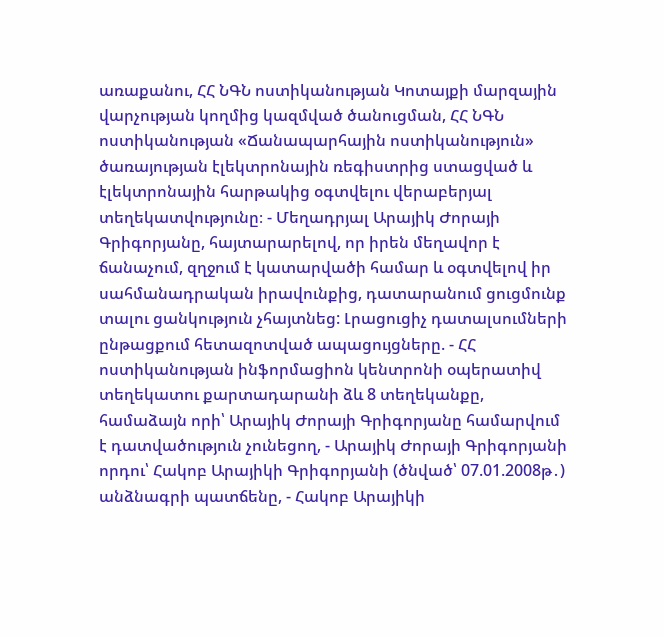առաքանու, ՀՀ ՆԳՆ ոստիկանության Կոտայքի մարզային վարչության կողմից կազմված ծանուցման, ՀՀ ՆԳՆ ոստիկանության «Ճանապարհային ոստիկանություն» ծառայության էլեկտրոնային ռեգիստրից ստացված և էլեկտրոնային հարթակից օգտվելու վերաբերյալ տեղեկատվությունը։ - Մեղադրյալ Արայիկ Ժորայի Գրիգորյանը, հայտարարելով, որ իրեն մեղավոր է ճանաչում, զղջում է կատարվածի համար և օգտվելով իր սահմանադրական իրավունքից, դատարանում ցուցմունք տալու ցանկություն չհայտնեց: Լրացուցիչ դատալսումների ընթացքում հետազոտված ապացույցները. - ՀՀ ոստիկանության ինֆորմացիոն կենտրոնի օպերատիվ տեղեկատու քարտադարանի ձև 8 տեղեկանքը, համաձայն որի՝ Արայիկ Ժորայի Գրիգորյանը համարվում է դատվածություն չունեցող, - Արայիկ Ժորայի Գրիգորյանի որդու՝ Հակոբ Արայիկի Գրիգորյանի (ծնված՝ 07.01.2008թ․) անձնագրի պատճենը, - Հակոբ Արայիկի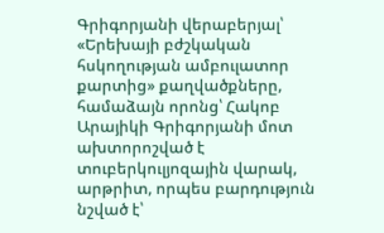Գրիգորյանի վերաբերյալ՝ «Երեխայի բժշկական հսկողության ամբուլատոր քարտից» քաղվածքները, համաձայն որոնց՝ Հակոբ Արայիկի Գրիգորյանի մոտ ախտորոշված է տուբերկուլյոզային վարակ, արթրիտ, որպես բարդություն նշված է՝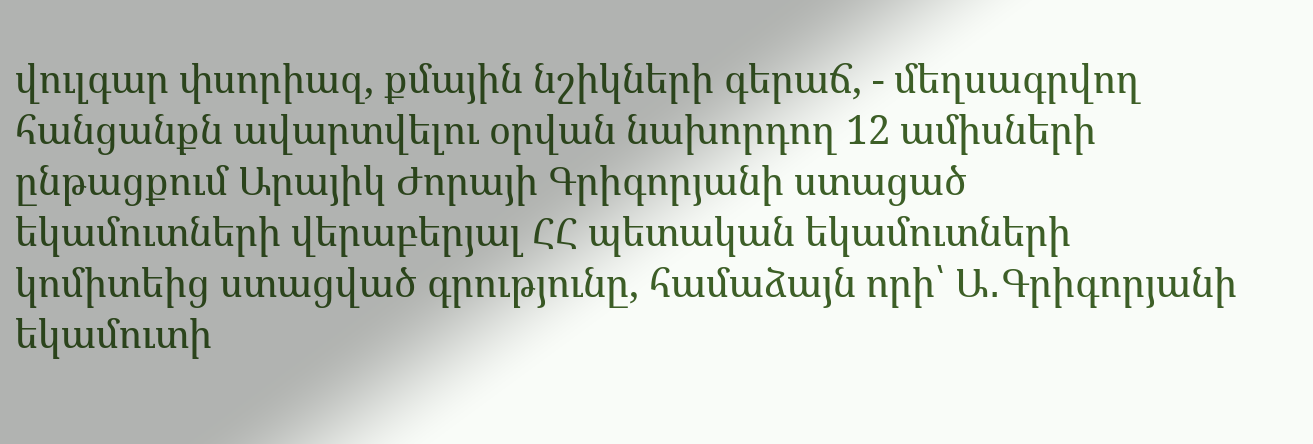վուլգար փսորիազ, քմային նշիկների գերաճ, - մեղսագրվող հանցանքն ավարտվելու օրվան նախորդող 12 ամիսների ընթացքում Արայիկ Ժորայի Գրիգորյանի ստացած եկամուտների վերաբերյալ ՀՀ պետական եկամուտների կոմիտեից ստացված գրությունը, համաձայն որի՝ Ա․Գրիգորյանի եկամուտի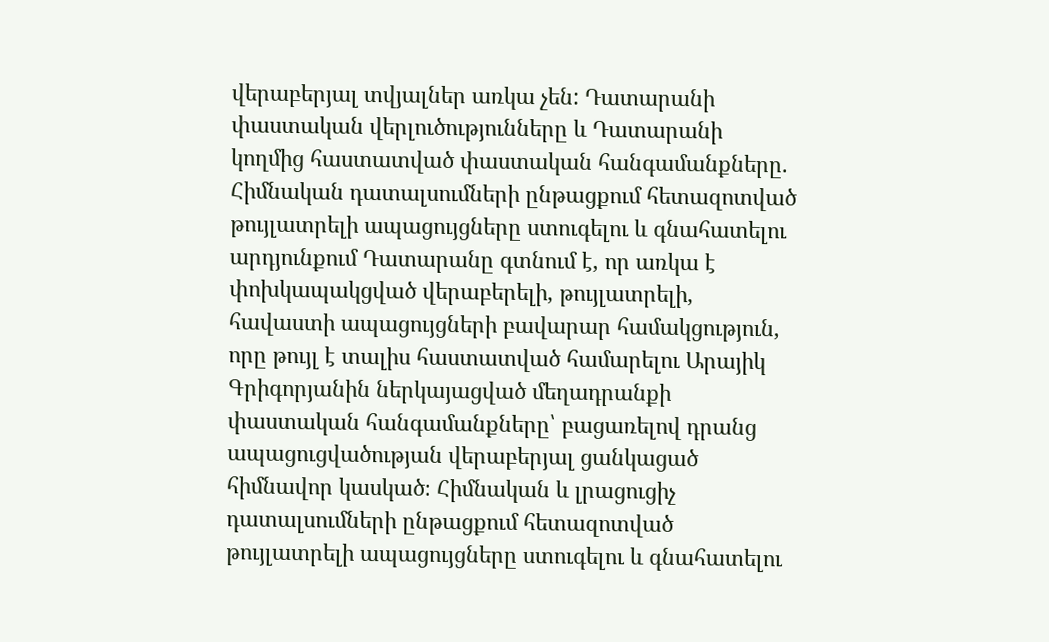վերաբերյալ տվյալներ առկա չեն: Դատարանի փաստական վերլուծությունները և Դատարանի կողմից հաստատված փաստական հանգամանքները. Հիմնական դատալսումների ընթացքում հետազոտված թույլատրելի ապացույցները ստուգելու և գնահատելու արդյունքում Դատարանը գտնում է, որ առկա է փոխկապակցված վերաբերելի, թույլատրելի, հավաստի ապացույցների բավարար համակցություն, որը թույլ է տալիս հաստատված համարելու Արայիկ Գրիգորյանին ներկայացված մեղադրանքի փաստական հանգամանքները՝ բացառելով դրանց ապացուցվածության վերաբերյալ ցանկացած հիմնավոր կասկած։ Հիմնական և լրացուցիչ դատալսումների ընթացքում հետազոտված թույլատրելի ապացույցները ստուգելու և գնահատելու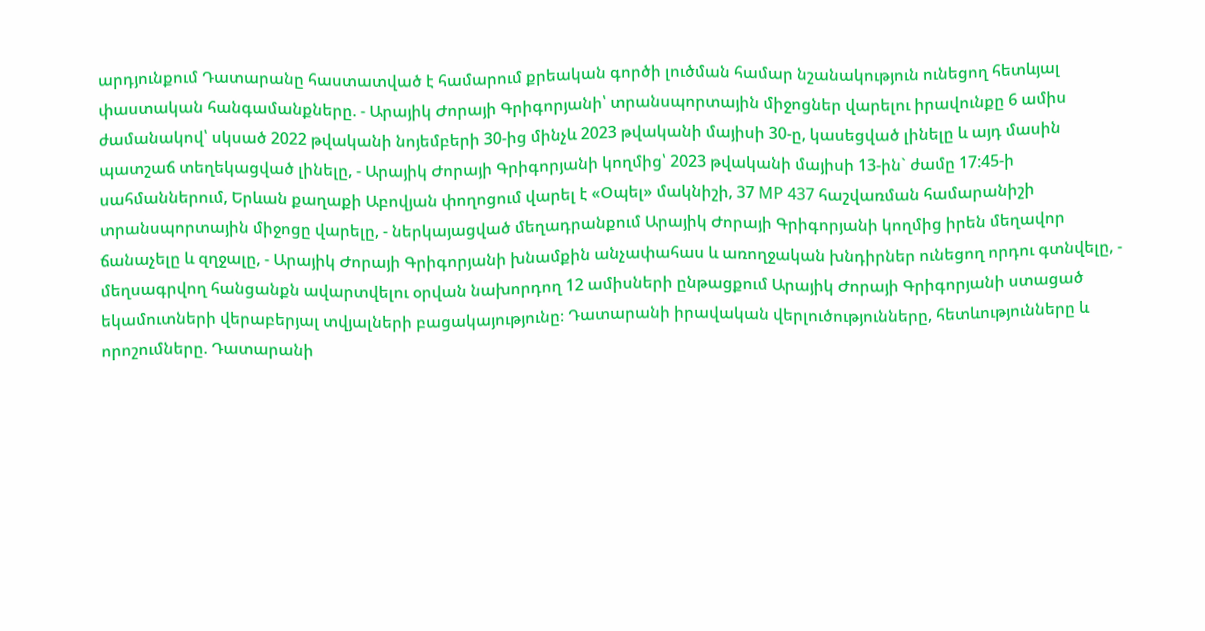արդյունքում Դատարանը հաստատված է համարում քրեական գործի լուծման համար նշանակություն ունեցող հետևյալ փաստական հանգամանքները. - Արայիկ Ժորայի Գրիգորյանի՝ տրանսպորտային միջոցներ վարելու իրավունքը 6 ամիս ժամանակով՝ սկսած 2022 թվականի նոյեմբերի 30-ից մինչև 2023 թվականի մայիսի 30-ը, կասեցված լինելը և այդ մասին պատշաճ տեղեկացված լինելը, - Արայիկ Ժորայի Գրիգորյանի կողմից՝ 2023 թվականի մայիսի 13-ին` ժամը 17:45-ի սահմաններում, Երևան քաղաքի Աբովյան փողոցում վարել է «Օպել» մակնիշի, 37 MP 437 հաշվառման համարանիշի տրանսպորտային միջոցը վարելը, - ներկայացված մեղադրանքում Արայիկ Ժորայի Գրիգորյանի կողմից իրեն մեղավոր ճանաչելը և զղջալը, - Արայիկ Ժորայի Գրիգորյանի խնամքին անչափահաս և առողջական խնդիրներ ունեցող որդու գտնվելը, - մեղսագրվող հանցանքն ավարտվելու օրվան նախորդող 12 ամիսների ընթացքում Արայիկ Ժորայի Գրիգորյանի ստացած եկամուտների վերաբերյալ տվյալների բացակայությունը։ Դատարանի իրավական վերլուծությունները, հետևությունները և որոշումները. Դատարանի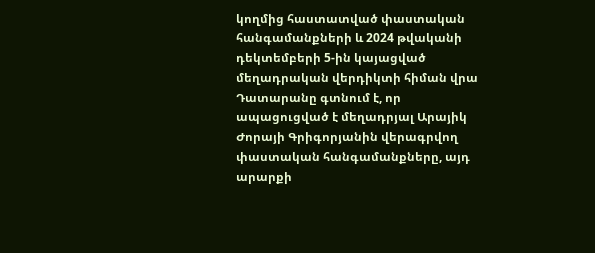կողմից հաստատված փաստական հանգամանքների և 2024 թվականի դեկտեմբերի 5-ին կայացված մեղադրական վերդիկտի հիման վրա Դատարանը գտնում է, որ ապացուցված է մեղադրյալ Արայիկ Ժորայի Գրիգորյանին վերագրվող փաստական հանգամանքները, այդ արարքի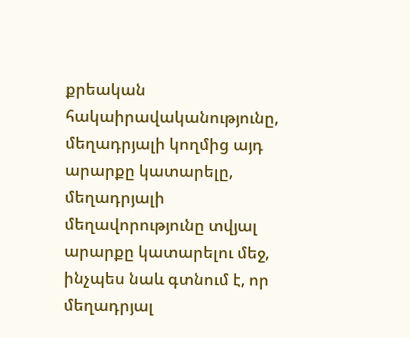քրեական հակաիրավականությունը, մեղադրյալի կողմից այդ արարքը կատարելը, մեղադրյալի մեղավորությունը տվյալ արարքը կատարելու մեջ, ինչպես նաև գտնում է, որ մեղադրյալ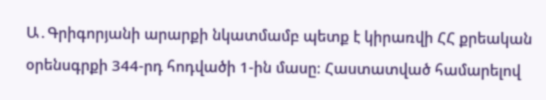Ա․Գրիգորյանի արարքի նկատմամբ պետք է կիրառվի ՀՀ քրեական օրենսգրքի 344-րդ հոդվածի 1-ին մասը։ Հաստատված համարելով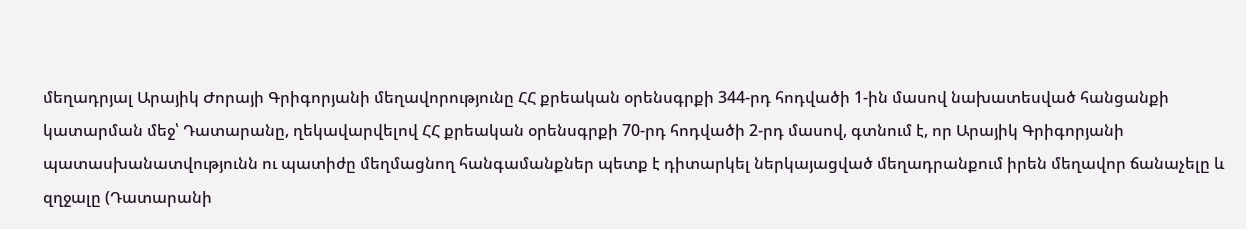մեղադրյալ Արայիկ Ժորայի Գրիգորյանի մեղավորությունը ՀՀ քրեական օրենսգրքի 344-րդ հոդվածի 1-ին մասով նախատեսված հանցանքի կատարման մեջ՝ Դատարանը, ղեկավարվելով ՀՀ քրեական օրենսգրքի 70-րդ հոդվածի 2-րդ մասով, գտնում է, որ Արայիկ Գրիգորյանի պատասխանատվությունն ու պատիժը մեղմացնող հանգամանքներ պետք է դիտարկել ներկայացված մեղադրանքում իրեն մեղավոր ճանաչելը և զղջալը (Դատարանի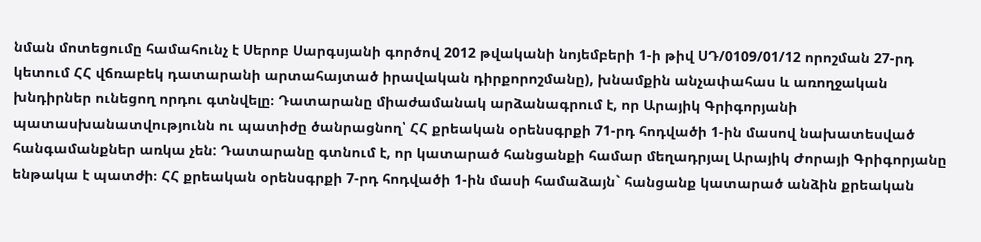նման մոտեցումը համահունչ է Սերոբ Սարգսյանի գործով 2012 թվականի նոյեմբերի 1-ի թիվ ՍԴ/0109/01/12 որոշման 27-րդ կետում ՀՀ վճռաբեկ դատարանի արտահայտած իրավական դիրքորոշմանը), խնամքին անչափահաս և առողջական խնդիրներ ունեցող որդու գտնվելը։ Դատարանը միաժամանակ արձանագրում է, որ Արայիկ Գրիգորյանի պատասխանատվությունն ու պատիժը ծանրացնող՝ ՀՀ քրեական օրենսգրքի 71-րդ հոդվածի 1-ին մասով նախատեսված հանգամանքներ առկա չեն: Դատարանը գտնում է, որ կատարած հանցանքի համար մեղադրյալ Արայիկ Ժորայի Գրիգորյանը ենթակա է պատժի։ ՀՀ քրեական օրենսգրքի 7-րդ հոդվածի 1-ին մասի համաձայն` հանցանք կատարած անձին քրեական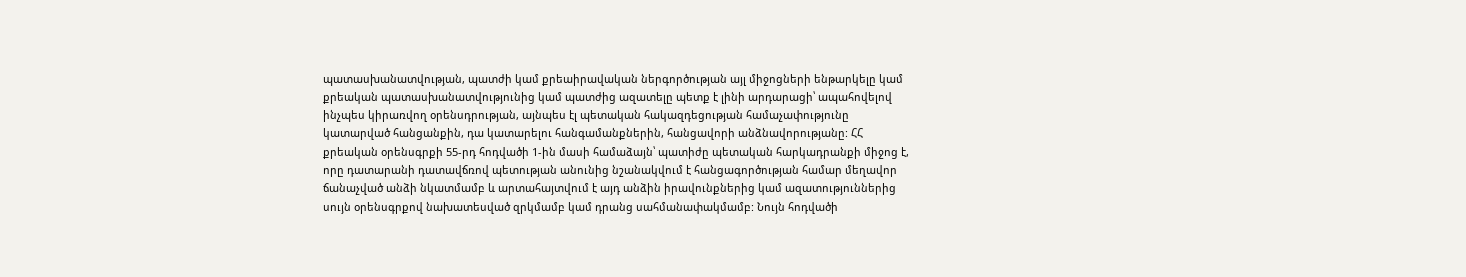պատասխանատվության, պատժի կամ քրեաիրավական ներգործության այլ միջոցների ենթարկելը կամ քրեական պատասխանատվությունից կամ պատժից ազատելը պետք է լինի արդարացի՝ ապահովելով ինչպես կիրառվող օրենսդրության, այնպես էլ պետական հակազդեցության համաչափությունը կատարված հանցանքին, դա կատարելու հանգամանքներին, հանցավորի անձնավորությանը: ՀՀ քրեական օրենսգրքի 55-րդ հոդվածի 1-ին մասի համաձայն՝ պատիժը պետական հարկադրանքի միջոց է, որը դատարանի դատավճռով պետության անունից նշանակվում է հանցագործության համար մեղավոր ճանաչված անձի նկատմամբ և արտահայտվում է այդ անձին իրավունքներից կամ ազատություններից սույն օրենսգրքով նախատեսված զրկմամբ կամ դրանց սահմանափակմամբ: Նույն հոդվածի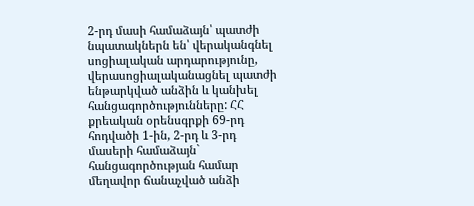2-րդ մասի համաձայն՝ պատժի նպատակներն են՝ վերականգնել սոցիալական արդարությունը, վերասոցիալականացնել պատժի ենթարկված անձին և կանխել հանցագործությունները: ՀՀ քրեական օրենսգրքի 69-րդ հոդվածի 1-ին, 2-րդ և 3-րդ մասերի համաձայն` հանցագործության համար մեղավոր ճանաչված անձի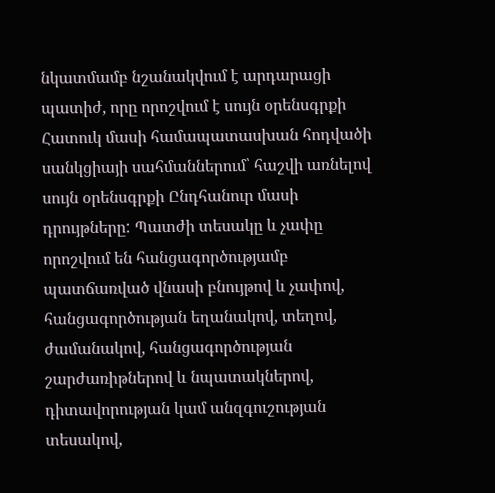նկատմամբ նշանակվում է արդարացի պատիժ, որը որոշվում է սույն օրենսգրքի Հատուկ մասի համապատասխան հոդվածի սանկցիայի սահմաններում՝ հաշվի առնելով սույն օրենսգրքի Ընդհանուր մասի դրույթները: Պատժի տեսակը և չափը որոշվում են հանցագործությամբ պատճառված վնասի բնույթով և չափով, հանցագործության եղանակով, տեղով, ժամանակով, հանցագործության շարժառիթներով և նպատակներով, դիտավորության կամ անզգուշության տեսակով,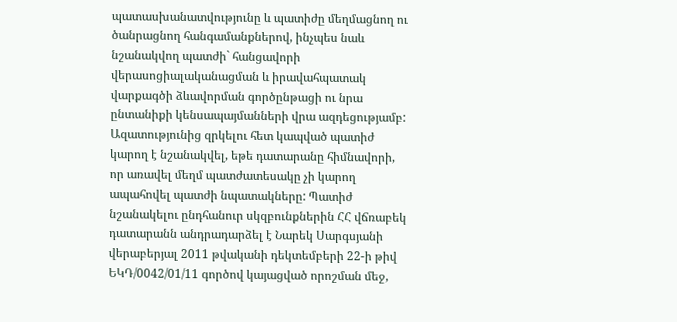պատասխանատվությունը և պատիժը մեղմացնող ու ծանրացնող հանգամանքներով, ինչպես նաև նշանակվող պատժի` հանցավորի վերասոցիալականացման և իրավահպատակ վարքագծի ձևավորման գործընթացի ու նրա ընտանիքի կենսապայմանների վրա ազդեցությամբ: Ազատությունից զրկելու հետ կապված պատիժ կարող է նշանակվել, եթե դատարանը հիմնավորի, որ առավել մեղմ պատժատեսակը չի կարող ապահովել պատժի նպատակները: Պատիժ նշանակելու ընդհանուր սկզբունքներին ՀՀ վճռաբեկ դատարանն անդրադարձել է Նարեկ Սարգսյանի վերաբերյալ 2011 թվականի դեկտեմբերի 22-ի թիվ ԵԿԴ/0042/01/11 գործով կայացված որոշման մեջ,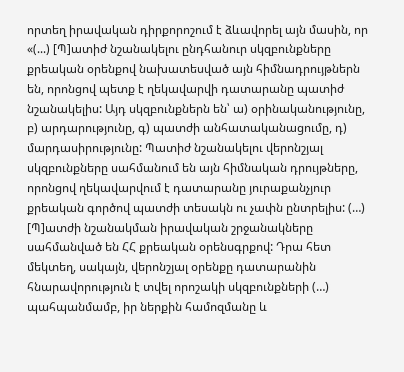որտեղ իրավական դիրքորոշում է ձևավորել այն մասին, որ «(...) [Պ]ատիժ նշանակելու ընդհանուր սկզբունքները քրեական օրենքով նախատեսված այն հիմնադրույթներն են, որոնցով պետք է ղեկավարվի դատարանը պատիժ նշանակելիս: Այդ սկզբունքներն են՝ ա) օրինականությունը, բ) արդարությունը, գ) պատժի անհատականացումը, դ) մարդասիրությունը: Պատիժ նշանակելու վերոնշյալ սկզբունքները սահմանում են այն հիմնական դրույթները, որոնցով ղեկավարվում է դատարանը յուրաքանչյուր քրեական գործով պատժի տեսակն ու չափն ընտրելիս: (…) [Պ]ատժի նշանակման իրավական շրջանակները սահմանված են ՀՀ քրեական օրենսգրքով: Դրա հետ մեկտեղ, սակայն, վերոնշյալ օրենքը դատարանին հնարավորություն է տվել որոշակի սկզբունքների (…) պահպանմամբ, իր ներքին համոզմանը և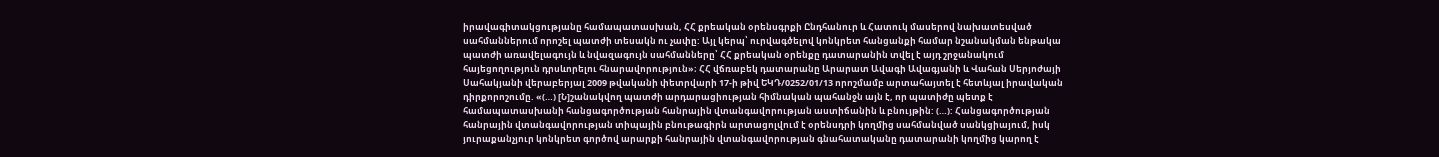իրավագիտակցությանը համապատասխան, ՀՀ քրեական օրենսգրքի Ընդհանուր և Հատուկ մասերով նախատեսված սահմաններում որոշել պատժի տեսակն ու չափը: Այլ կերպ՝ ուրվագծելով կոնկրետ հանցանքի համար նշանակման ենթակա պատժի առավելագույն և նվազագույն սահմանները՝ ՀՀ քրեական օրենքը դատարանին տվել է այդ շրջանակում հայեցողություն դրսևորելու հնարավորություն»։ ՀՀ վճռաբեկ դատարանը Արարատ Ավագի Ավագյանի և Վահան Սերյոժայի Սահակյանի վերաբերյալ 2009 թվականի փետրվարի 17-ի թիվ ԵԿԴ/0252/01/13 որոշմամբ արտահայտել է հետևյալ իրավական դիրքորոշումը. «(…) [Ն]շանակվող պատժի արդարացիության հիմնական պահանջն այն է, որ պատիժը պետք է համապատասխանի հանցագործության հանրային վտանգավորության աստիճանին և բնույթին: (…): Հանցագործության հանրային վտանգավորության տիպային բնութագիրն արտացոլվում է օրենսդրի կողմից սահմանված սանկցիայում, իսկ յուրաքանչյուր կոնկրետ գործով արարքի հանրային վտանգավորության գնահատականը դատարանի կողմից կարող է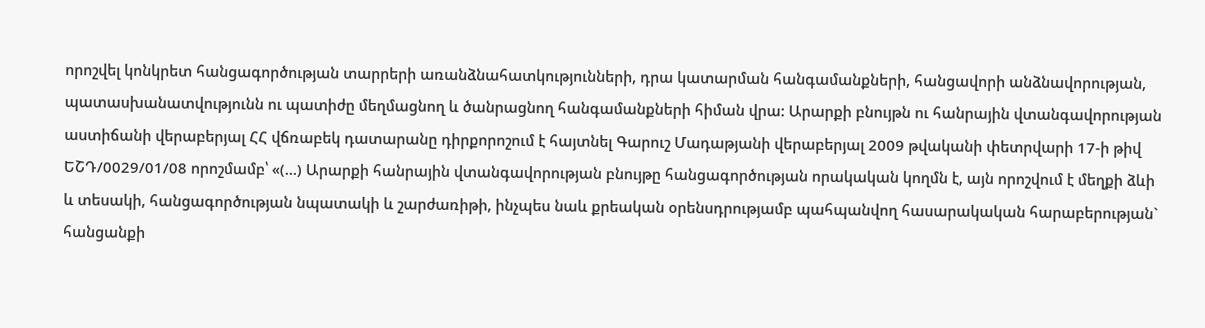որոշվել կոնկրետ հանցագործության տարրերի առանձնահատկությունների, դրա կատարման հանգամանքների, հանցավորի անձնավորության, պատասխանատվությունն ու պատիժը մեղմացնող և ծանրացնող հանգամանքների հիման վրա: Արարքի բնույթն ու հանրային վտանգավորության աստիճանի վերաբերյալ ՀՀ վճռաբեկ դատարանը դիրքորոշում է հայտնել Գարուշ Մադաթյանի վերաբերյալ 2009 թվականի փետրվարի 17-ի թիվ ԵՇԴ/0029/01/08 որոշմամբ՝ «(…) Արարքի հանրային վտանգավորության բնույթը հանցագործության որակական կողմն է, այն որոշվում է մեղքի ձևի և տեսակի, հանցագործության նպատակի և շարժառիթի, ինչպես նաև քրեական օրենսդրությամբ պահպանվող հասարակական հարաբերության` հանցանքի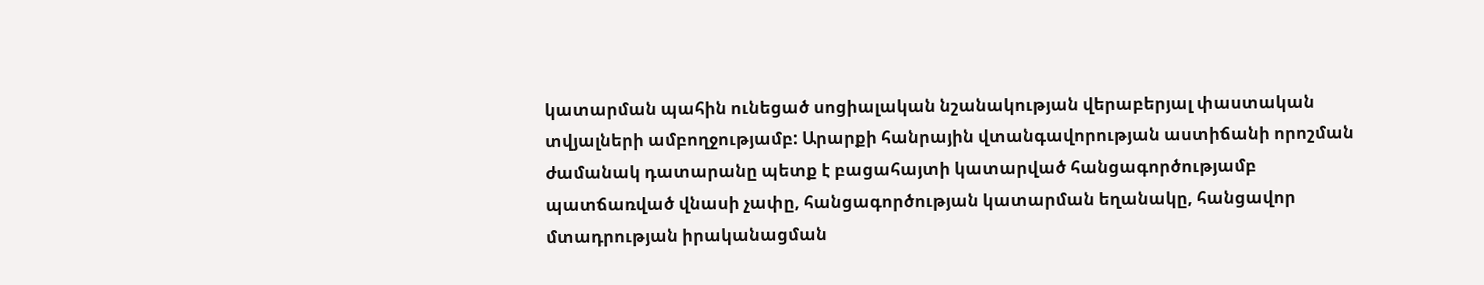կատարման պահին ունեցած սոցիալական նշանակության վերաբերյալ փաստական տվյալների ամբողջությամբ: Արարքի հանրային վտանգավորության աստիճանի որոշման ժամանակ դատարանը պետք է բացահայտի կատարված հանցագործությամբ պատճառված վնասի չափը, հանցագործության կատարման եղանակը, հանցավոր մտադրության իրականացման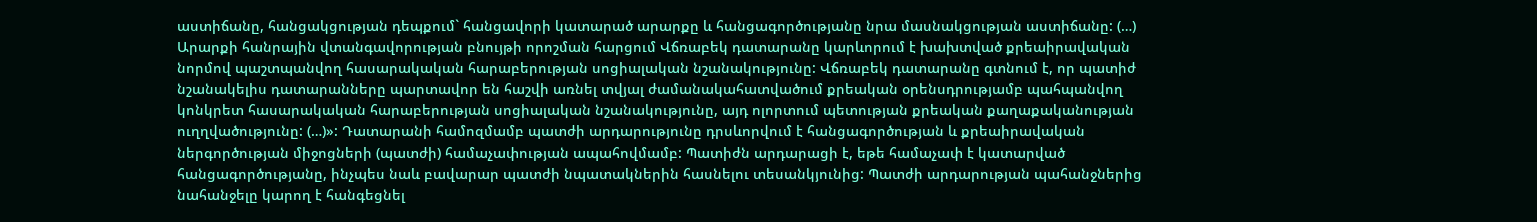աստիճանը, հանցակցության դեպքում` հանցավորի կատարած արարքը և հանցագործությանը նրա մասնակցության աստիճանը: (…) Արարքի հանրային վտանգավորության բնույթի որոշման հարցում Վճռաբեկ դատարանը կարևորում է խախտված քրեաիրավական նորմով պաշտպանվող հասարակական հարաբերության սոցիալական նշանակությունը: Վճռաբեկ դատարանը գտնում է, որ պատիժ նշանակելիս դատարանները պարտավոր են հաշվի առնել տվյալ ժամանակահատվածում քրեական օրենսդրությամբ պահպանվող կոնկրետ հասարակական հարաբերության սոցիալական նշանակությունը, այդ ոլորտում պետության քրեական քաղաքականության ուղղվածությունը: (…)»: Դատարանի համոզմամբ պատժի արդարությունը դրսևորվում է հանցագործության և քրեաիրավական ներգործության միջոցների (պատժի) համաչափության ապահովմամբ: Պատիժն արդարացի է, եթե համաչափ է կատարված հանցագործությանը, ինչպես նաև բավարար պատժի նպատակներին հասնելու տեսանկյունից: Պատժի արդարության պահանջներից նահանջելը կարող է հանգեցնել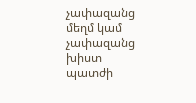չափազանց մեղմ կամ չափազանց խիստ պատժի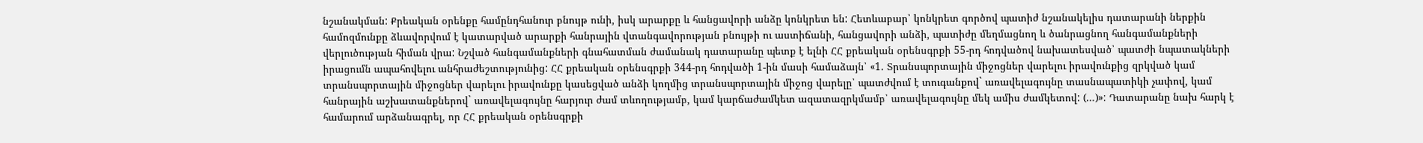նշանակման: Քրեական օրենքը համընդհանուր բնույթ ունի, իսկ արարքը և հանցավորի անձը կոնկրետ են: Հետևաբար՝ կոնկրետ գործով պատիժ նշանակելիս դատարանի ներքին համոզմունքը ձևավորվում է կատարված արարքի հանրային վտանգավորության բնույթի ու աստիճանի, հանցավորի անձի, պատիժը մեղմացնող և ծանրացնող հանգամանքների վերլուծության հիման վրա: Նշված հանգամանքների գնահատման ժամանակ դատարանը պետք է ելնի ՀՀ քրեական օրենսգրքի 55-րդ հոդվածով նախատեսված՝ պատժի նպատակների իրացումն ապահովելու անհրաժեշտությունից: ՀՀ քրեական օրենսգրքի 344-րդ հոդվածի 1-ին մասի համաձայն՝ «1. Տրանսպորտային միջոցներ վարելու իրավունքից զրկված կամ տրանսպորտային միջոցներ վարելու իրավունքը կասեցված անձի կողմից տրանսպորտային միջոց վարելը՝ պատժվում է տուգանքով` առավելագույնը տասնապատիկի չափով, կամ հանրային աշխատանքներով` առավելագույնը հարյուր ժամ տևողությամբ, կամ կարճաժամկետ ազատազրկմամբ՝ առավելագույնը մեկ ամիս ժամկետով: (…)»: Դատարանը նախ հարկ է համարում արձանագրել, որ ՀՀ քրեական օրենսգրքի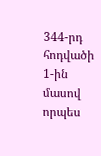344-րդ հոդվածի 1-ին մասով որպես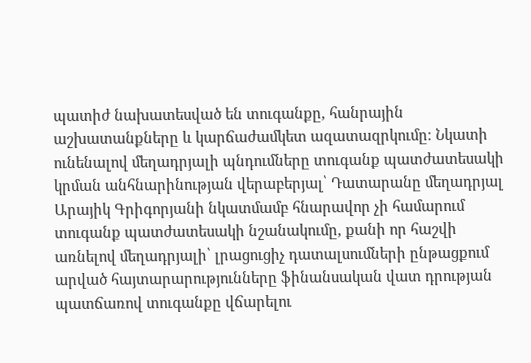պատիժ նախատեսված են տուգանքը, հանրային աշխատանքները և կարճաժամկետ ազատազրկումը։ Նկատի ունենալով մեղադրյալի պնդումները տուգանք պատժատեսակի կրման անհնարինության վերաբերյալ՝ Դատարանը մեղադրյալ Արայիկ Գրիգորյանի նկատմամբ հնարավոր չի համարում տուգանք պատժատեսակի նշանակումը, քանի որ հաշվի առնելով մեղադրյալի՝ լրացուցիչ դատալսումների ընթացքում արված հայտարարությունները ֆինանսական վատ դրության պատճառով տուգանքը վճարելու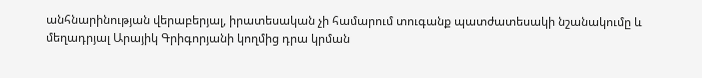անհնարինության վերաբերյալ, իրատեսական չի համարում տուգանք պատժատեսակի նշանակումը և մեղադրյալ Արայիկ Գրիգորյանի կողմից դրա կրման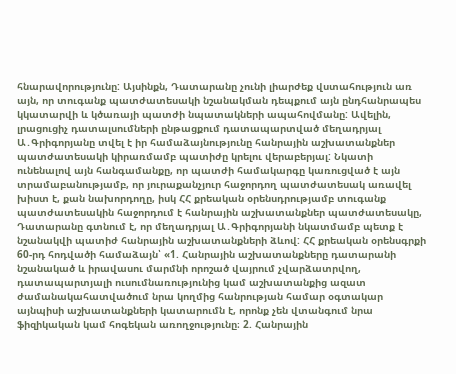հնարավորությունը: Այսինքն, Դատարանը չունի լիարժեք վստահություն առ այն, որ տուգանք պատժատեսակի նշանակման դեպքում այն ընդհանրապես կկատարվի և կծառայի պատժի նպատակների ապահովմանը: Ավելին, լրացուցիչ դատալսումների ընթացքում դատապարտված մեղադրյալ Ա․Գրիգորյանը տվել է իր համաձայնությունը հանրային աշխատանքներ պատժատեսակի կիրառմամբ պատիժը կրելու վերաբերյալ: Նկատի ունենալով այն հանգամանքը, որ պատժի համակարգը կառուցված է այն տրամաբանությամբ, որ յուրաքանչյուր հաջորդող պատժատեսակ առավել խիստ է, քան նախորդողը, իսկ ՀՀ քրեական օրենսդրությամբ տուգանք պատժատեսակին հաջորդում է հանրային աշխատանքներ պատժատեսակը, Դատարանը գտնում է, որ մեղադրյալ Ա․Գրիգորյանի նկատմամբ պետք է նշանակվի պատիժ հանրային աշխատանքների ձևով: ՀՀ քրեական օրենսգրքի 60-րդ հոդվածի համաձայն՝ «1. Հանրային աշխատանքները դատարանի նշանակած և իրավասու մարմնի որոշած վայրում չվարձատրվող, դատապարտյալի ուսումնառությունից կամ աշխատանքից ազատ ժամանակահատվածում նրա կողմից հանրության համար օգտակար այնպիսի աշխատանքների կատարումն է, որոնք չեն վտանգում նրա ֆիզիկական կամ հոգեկան առողջությունը։ 2. Հանրային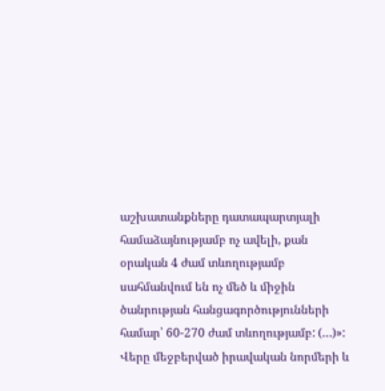աշխատանքները դատապարտյալի համաձայնությամբ ոչ ավելի, քան օրական 4 ժամ տևողությամբ սահմանվում են ոչ մեծ և միջին ծանրության հանցագործությունների համար՝ 60-270 ժամ տևողությամբ: (…)»: Վերը մեջբերված իրավական նորմերի և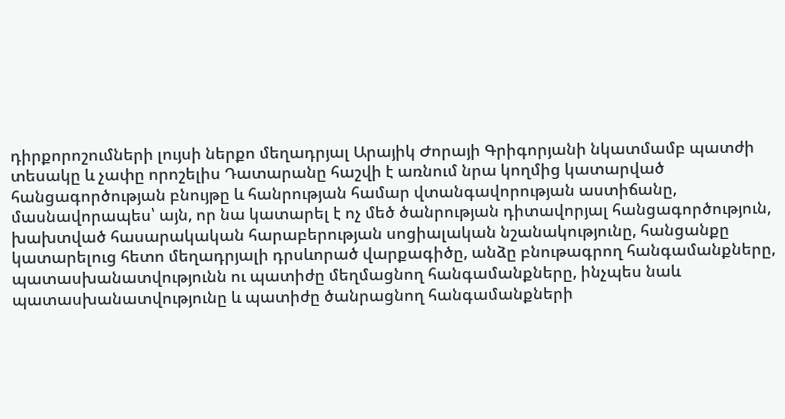դիրքորոշումների լույսի ներքո մեղադրյալ Արայիկ Ժորայի Գրիգորյանի նկատմամբ պատժի տեսակը և չափը որոշելիս Դատարանը հաշվի է առնում նրա կողմից կատարված հանցագործության բնույթը և հանրության համար վտանգավորության աստիճանը, մասնավորապես՝ այն, որ նա կատարել է ոչ մեծ ծանրության դիտավորյալ հանցագործություն, խախտված հասարակական հարաբերության սոցիալական նշանակությունը, հանցանքը կատարելուց հետո մեղադրյալի դրսևորած վարքագիծը, անձը բնութագրող հանգամանքները, պատասխանատվությունն ու պատիժը մեղմացնող հանգամանքները, ինչպես նաև պատասխանատվությունը և պատիժը ծանրացնող հանգամանքների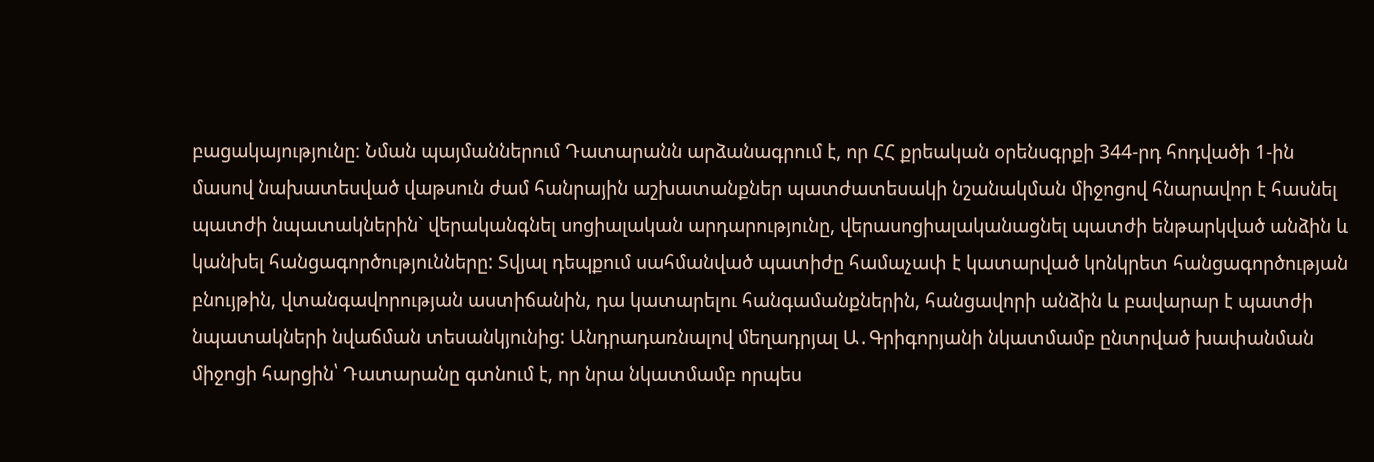բացակայությունը։ Նման պայմաններում Դատարանն արձանագրում է, որ ՀՀ քրեական օրենսգրքի 344-րդ հոդվածի 1-ին մասով նախատեսված վաթսուն ժամ հանրային աշխատանքներ պատժատեսակի նշանակման միջոցով հնարավոր է հասնել պատժի նպատակներին` վերականգնել սոցիալական արդարությունը, վերասոցիալականացնել պատժի ենթարկված անձին և կանխել հանցագործությունները: Տվյալ դեպքում սահմանված պատիժը համաչափ է կատարված կոնկրետ հանցագործության բնույթին, վտանգավորության աստիճանին, դա կատարելու հանգամանքներին, հանցավորի անձին և բավարար է պատժի նպատակների նվաճման տեսանկյունից: Անդրադառնալով մեղադրյալ Ա․Գրիգորյանի նկատմամբ ընտրված խափանման միջոցի հարցին՝ Դատարանը գտնում է, որ նրա նկատմամբ որպես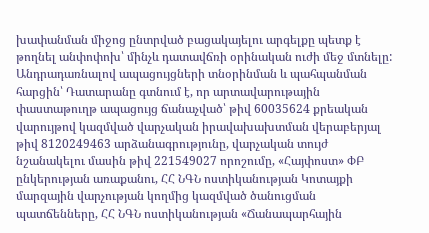խափանման միջոց ընտրված բացակայելու արգելքը պետք է թողնել անփոփոխ՝ մինչև դատավճռի օրինական ուժի մեջ մտնելը: Անդրադառնալով ապացույցների տնօրինման և պահպանման հարցին՝ Դատարանը գտնում է, որ արտավարութային փաստաթուղթ ապացույց ճանաչված՝ թիվ 60035624 քրեական վարույթով կազմված վարչական իրավախախտման վերաբերյալ թիվ 8120249463 արձանագրությունը, վարչական տույժ նշանակելու մասին թիվ 221549027 որոշումը, «Հայփոստ» ՓԲ ընկերության առաքանու, ՀՀ ՆԳՆ ոստիկանության Կոտայքի մարզային վարչության կողմից կազմված ծանուցման պատճենները, ՀՀ ՆԳՆ ոստիկանության «Ճանապարհային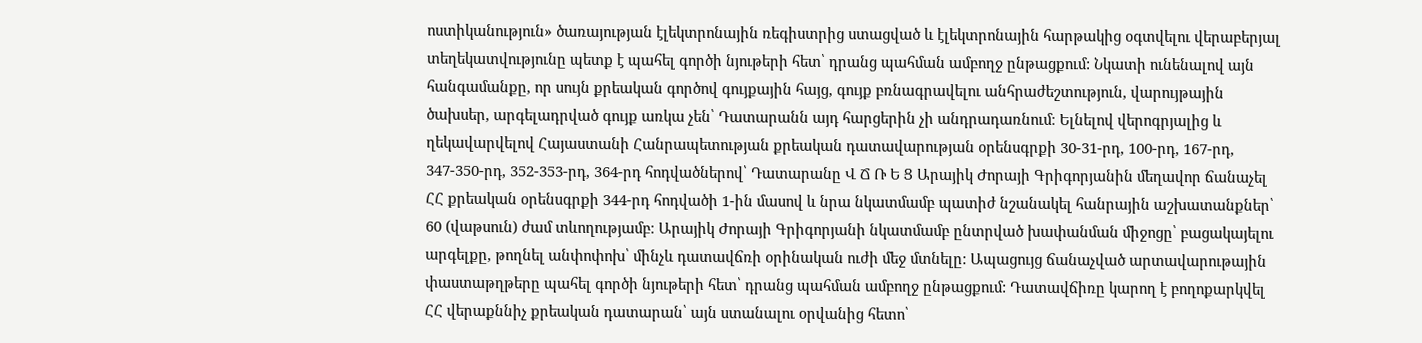ոստիկանություն» ծառայության էլեկտրոնային ռեգիստրից ստացված և էլեկտրոնային հարթակից օգտվելու վերաբերյալ տեղեկատվությունը պետք է պահել գործի նյութերի հետ՝ դրանց պահման ամբողջ ընթացքում: Նկատի ունենալով այն հանգամանքը, որ սույն քրեական գործով գույքային հայց, գույք բռնագրավելու անհրաժեշտություն, վարույթային ծախսեր, արգելադրված գույք առկա չեն՝ Դատարանն այդ հարցերին չի անդրադառնում։ Ելնելով վերոգրյալից և ղեկավարվելով Հայաստանի Հանրապետության քրեական դատավարության օրենսգրքի 30-31-րդ, 100-րդ, 167-րդ, 347-350-րդ, 352-353-րդ, 364-րդ հոդվածներով՝ Դատարանը Վ Ճ Ռ Ե Ց Արայիկ Ժորայի Գրիգորյանին մեղավոր ճանաչել ՀՀ քրեական օրենսգրքի 344-րդ հոդվածի 1-ին մասով և նրա նկատմամբ պատիժ նշանակել հանրային աշխատանքներ՝ 60 (վաթսուն) ժամ տևողությամբ։ Արայիկ Ժորայի Գրիգորյանի նկատմամբ ընտրված խափանման միջոցը՝ բացակայելու արգելքը, թողնել անփոփոխ՝ մինչև դատավճռի օրինական ուժի մեջ մտնելը: Ապացույց ճանաչված արտավարութային փաստաթղթերը պահել գործի նյութերի հետ՝ դրանց պահման ամբողջ ընթացքում: Դատավճիռը կարող է բողոքարկվել ՀՀ վերաքննիչ քրեական դատարան՝ այն ստանալու օրվանից հետո՝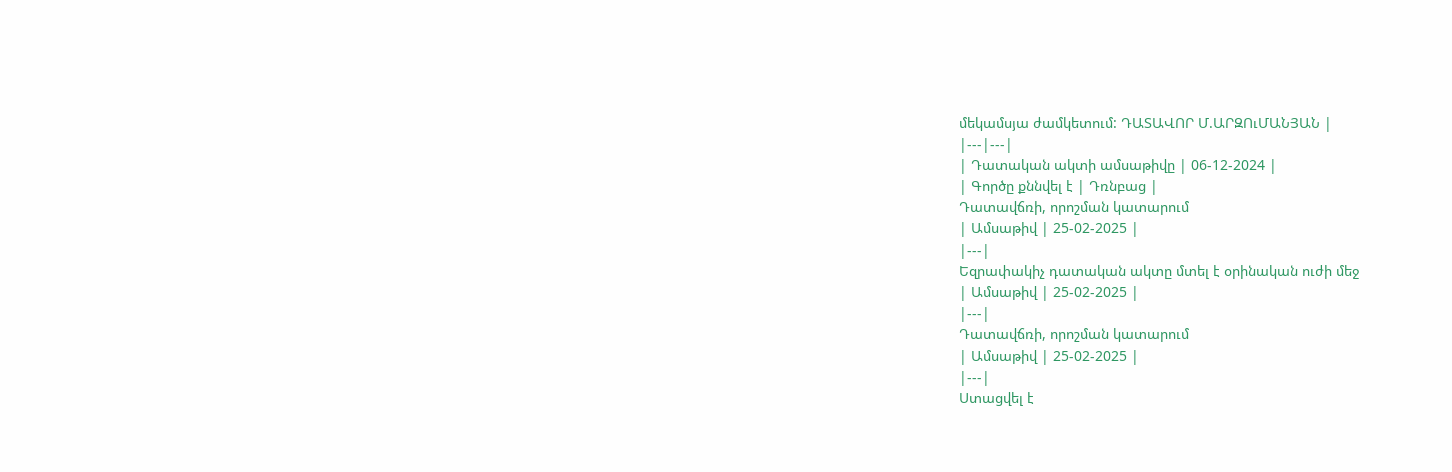մեկամսյա ժամկետում: ԴԱՏԱՎՈՐ Մ.ԱՐԶՈւՄԱՆՅԱՆ |
|---|---|
| Դատական ակտի ամսաթիվը | 06-12-2024 |
| Գործը քննվել է | Դռնբաց |
Դատավճռի, որոշման կատարում
| Ամսաթիվ | 25-02-2025 |
|---|
Եզրափակիչ դատական ակտը մտել է օրինական ուժի մեջ
| Ամսաթիվ | 25-02-2025 |
|---|
Դատավճռի, որոշման կատարում
| Ամսաթիվ | 25-02-2025 |
|---|
Ստացվել է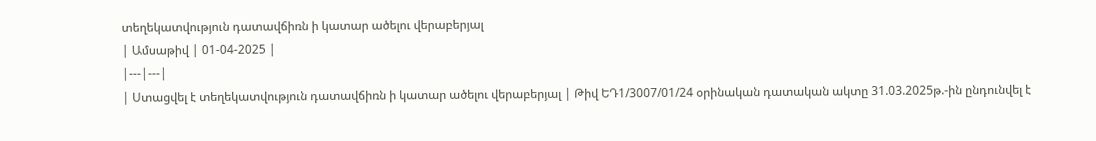տեղեկատվություն դատավճիռն ի կատար ածելու վերաբերյալ
| Ամսաթիվ | 01-04-2025 |
|---|---|
| Ստացվել է տեղեկատվություն դատավճիռն ի կատար ածելու վերաբերյալ | Թիվ ԵԴ1/3007/01/24 օրինական դատական ակտը 31.03.2025թ.-ին ընդունվել է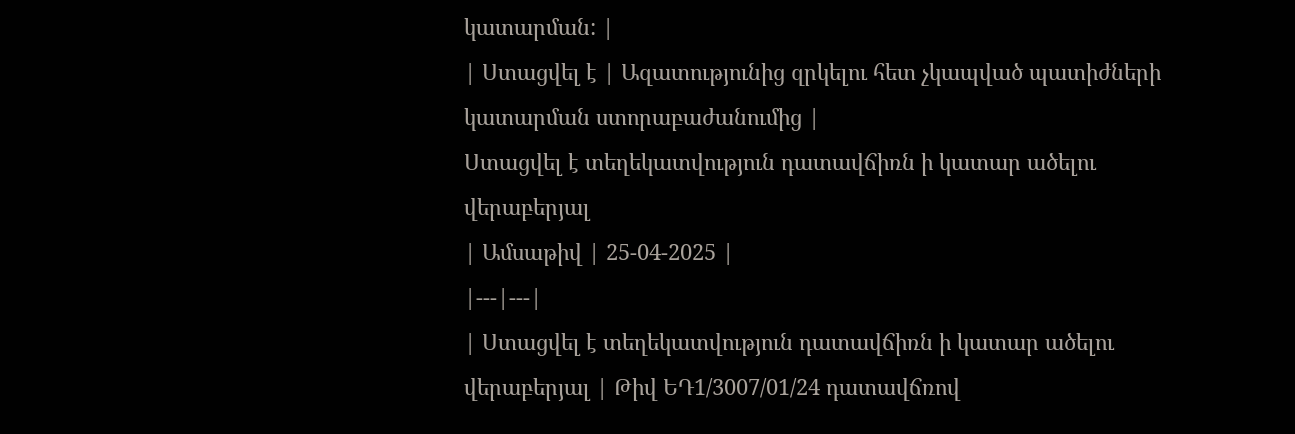կատարման: |
| Ստացվել է | Ազատությունից զրկելու հետ չկապված պատիժների կատարման ստորաբաժանումից |
Ստացվել է տեղեկատվություն դատավճիռն ի կատար ածելու վերաբերյալ
| Ամսաթիվ | 25-04-2025 |
|---|---|
| Ստացվել է տեղեկատվություն դատավճիռն ի կատար ածելու վերաբերյալ | Թիվ ԵԴ1/3007/01/24 դատավճռով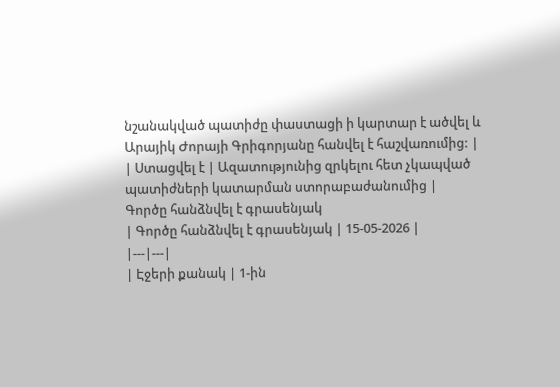նշանակված պատիժը փաստացի ի կարտար է ածվել և Արայիկ Ժորայի Գրիգորյանը հանվել է հաշվառումից: |
| Ստացվել է | Ազատությունից զրկելու հետ չկապված պատիժների կատարման ստորաբաժանումից |
Գործը հանձնվել է գրասենյակ
| Գործը հանձնվել է գրասենյակ | 15-05-2026 |
|---|---|
| Էջերի քանակ | 1-ին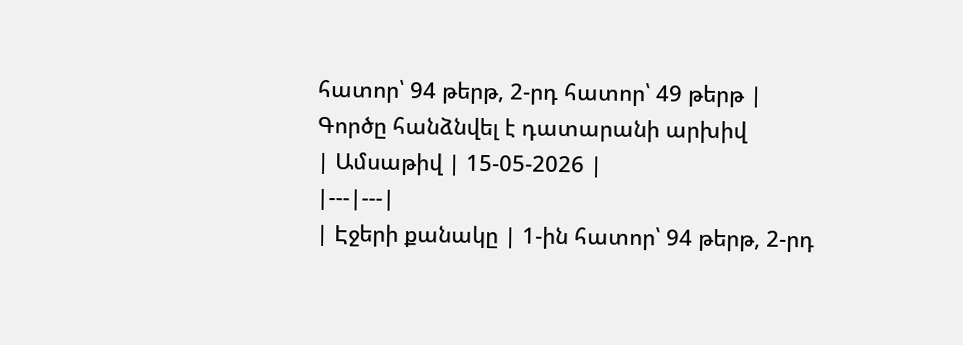հատոր՝ 94 թերթ, 2-րդ հատոր՝ 49 թերթ |
Գործը հանձնվել է դատարանի արխիվ
| Ամսաթիվ | 15-05-2026 |
|---|---|
| Էջերի քանակը | 1-ին հատոր՝ 94 թերթ, 2-րդ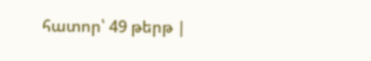հատոր՝ 49 թերթ |